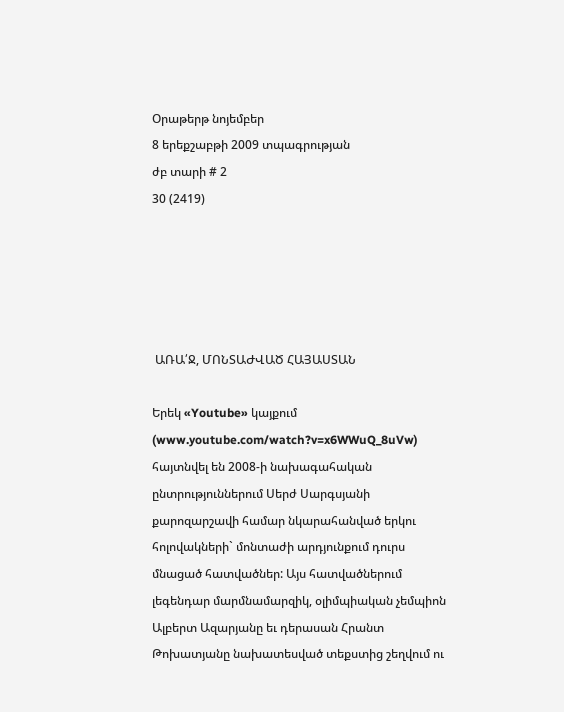Օրաթերթ նոյեմբեր
8 երեքշաբթի 2009 տպագրության
ժբ տարի # 2
30 (2419)





 ԱՌԱ՛Ջ, ՄՈՆՏԱԺՎԱԾ ՀԱՅԱՍՏԱՆ

Երեկ «Youtube» կայքում (www.youtube.com/watch?v=x6WWuQ_8uVw) հայտնվել են 2008-ի նախագահական ընտրություններում Սերժ Սարգսյանի քարոզարշավի համար նկարահանված երկու հոլովակների` մոնտաժի արդյունքում դուրս մնացած հատվածներ: Այս հատվածներում լեգենդար մարմնամարզիկ, օլիմպիական չեմպիոն Ալբերտ Ազարյանը եւ դերասան Հրանտ Թոխատյանը նախատեսված տեքստից շեղվում ու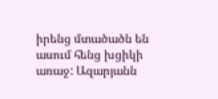իրենց մտածածն են ասում հենց խցիկի առաջ: Ազարյանն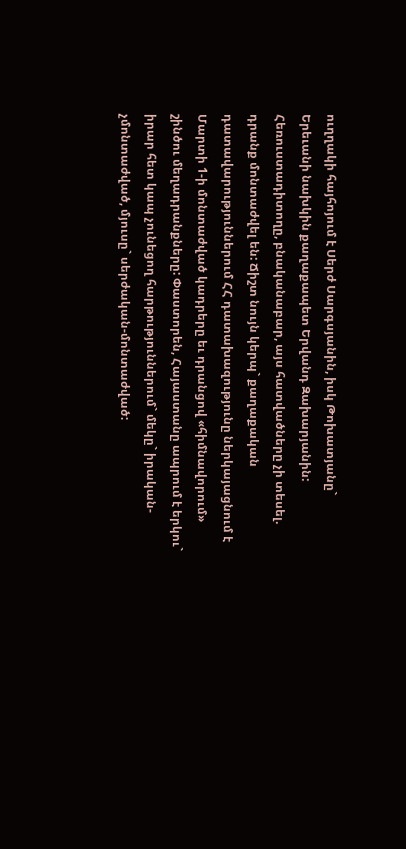ուղղակի հայհոյում է Սերժ Սարգսյանին, իսկ Թոխատյանը` Երեւանի նախկին քաղաքապետ Երվանդ Զախարյանին: Հեռուստադիտողը, բնականաբար, այս հատվածները չի տեսել. դրանք մոնտաժվել են: Ճիշտ նույն կերպ` քաղաքական դատավարություններում ՀՀ դատախազությունը ներկայացնում է Մարտի 1-ի մոնտաժված կադրերը եւ դրանցով «հիմնավորում» շինծու մեղադրանքները: Փաստորեն, Հայաստանը ապրում է երկու` իրար հետ կապ չունեցող հարթություններում` մեկը` իրական-չմոնտաժված, մյուսը` սերժական-մոնտաժված: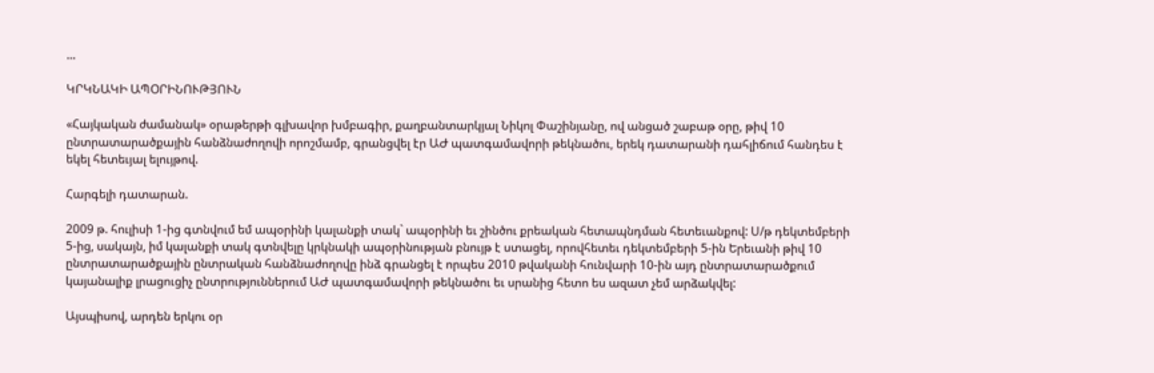...

ԿՐԿՆԱԿԻ ԱՊՕՐԻՆՈՒԹՅՈՒՆ

«Հայկական ժամանակ» օրաթերթի գլխավոր խմբագիր, քաղբանտարկյալ Նիկոլ Փաշինյանը, ով անցած շաբաթ օրը, թիվ 10 ընտրատարածքային հանձնաժողովի որոշմամբ, գրանցվել էր ԱԺ պատգամավորի թեկնածու, երեկ դատարանի դահլիճում հանդես է եկել հետեւյալ ելույթով.

Հարգելի դատարան.

2009 թ. հուլիսի 1-ից գտնվում եմ ապօրինի կալանքի տակ` ապօրինի եւ շինծու քրեական հետապնդման հետեւանքով: Ս/թ դեկտեմբերի 5-ից, սակայն, իմ կալանքի տակ գտնվելը կրկնակի ապօրինության բնույթ է ստացել, որովհետեւ դեկտեմբերի 5-ին Երեւանի թիվ 10 ընտրատարածքային ընտրական հանձնաժողովը ինձ գրանցել է որպես 2010 թվականի հունվարի 10-ին այդ ընտրատարածքում կայանալիք լրացուցիչ ընտրություններում ԱԺ պատգամավորի թեկնածու եւ սրանից հետո ես ազատ չեմ արձակվել:

Այսպիսով, արդեն երկու օր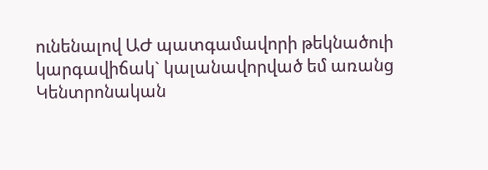ունենալով ԱԺ պատգամավորի թեկնածուի կարգավիճակ` կալանավորված եմ առանց Կենտրոնական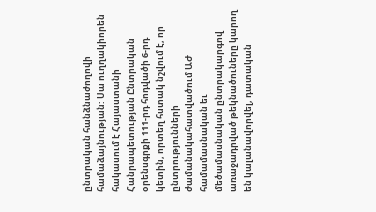ընտրական հանձնաժողովի համաձայնության: Սա ուղղակիորեն հակասում է Հայաստանի Հանրապետության Ընտրական օրենսգրքի 111-րդ հոդվածի 6-րդ կետին, որտեղ հստակ նշվում է, որ ընտրությունների ժամանակահատվածում ԱԺ համամասնական եւ մեծամասնական ընտրակարգով առաջադրված թեկնածուները կարող են կալանավորվել, դատական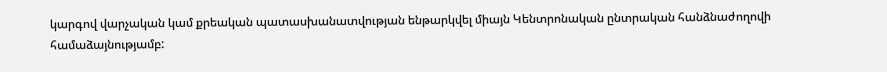կարգով վարչական կամ քրեական պատասխանատվության ենթարկվել միայն Կենտրոնական ընտրական հանձնաժողովի համաձայնությամբ: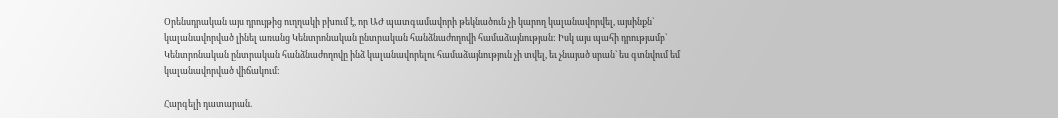Օրենսդրական այս դրույթից ուղղակի բխում է, որ ԱԺ պատգամավորի թեկնածուն չի կարող կալանավորվել, այսինքն` կալանավորված լինել առանց Կենտրոնական ընտրական հանձնաժողովի համաձայնության: Իսկ այս պահի դրությամբ` Կենտրոնական ընտրական հանձնաժողովը ինձ կալանավորելու համաձայնություն չի տվել, եւ չնայած սրան` ես գտնվում եմ կալանավորված վիճակում:

Հարգելի դատարան.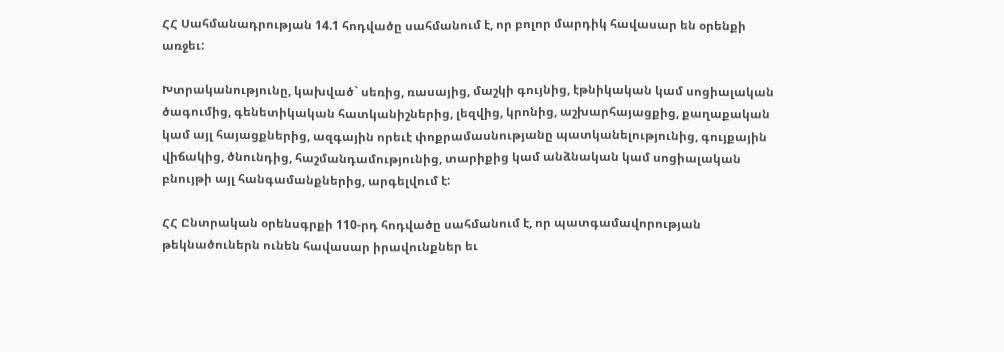ՀՀ Սահմանադրության 14.1 հոդվածը սահմանում է, որ բոլոր մարդիկ հավասար են օրենքի առջեւ:

Խտրականությունը, կախված` սեռից, ռասայից, մաշկի գույնից, էթնիկական կամ սոցիալական ծագումից, գենետիկական հատկանիշներից, լեզվից, կրոնից, աշխարհայացքից, քաղաքական կամ այլ հայացքներից, ազգային որեւէ փոքրամասնությանը պատկանելությունից, գույքային վիճակից, ծնունդից, հաշմանդամությունից, տարիքից կամ անձնական կամ սոցիալական բնույթի այլ հանգամանքներից, արգելվում է:

ՀՀ Ընտրական օրենսգրքի 110-րդ հոդվածը սահմանում է, որ պատգամավորության թեկնածուներն ունեն հավասար իրավունքներ եւ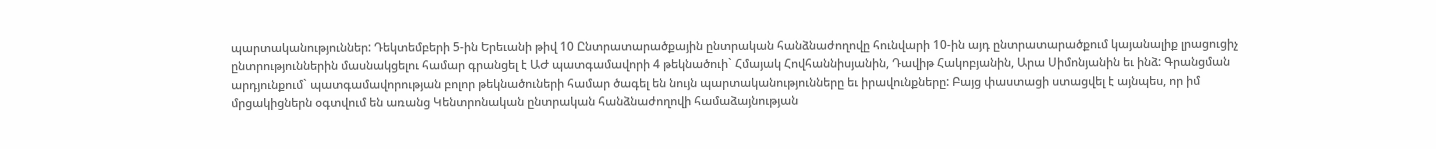պարտականություններ: Դեկտեմբերի 5-ին Երեւանի թիվ 10 Ընտրատարածքային ընտրական հանձնաժողովը հունվարի 10-ին այդ ընտրատարածքում կայանալիք լրացուցիչ ընտրություններին մասնակցելու համար գրանցել է ԱԺ պատգամավորի 4 թեկնածուի` Հմայակ Հովհաննիսյանին, Դավիթ Հակոբյանին, Արա Սիմոնյանին եւ ինձ: Գրանցման արդյունքում` պատգամավորության բոլոր թեկնածուների համար ծագել են նույն պարտականությունները եւ իրավունքները: Բայց փաստացի ստացվել է այնպես, որ իմ մրցակիցներն օգտվում են առանց Կենտրոնական ընտրական հանձնաժողովի համաձայնության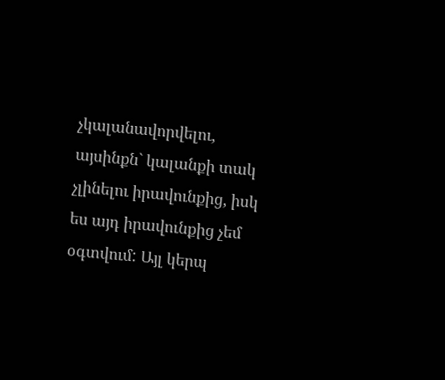չկալանավորվելու, այսինքն` կալանքի տակ չլինելու իրավունքից, իսկ ես այդ իրավունքից չեմ օգտվում: Այլ կերպ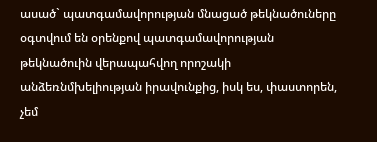ասած` պատգամավորության մնացած թեկնածուները օգտվում են օրենքով պատգամավորության թեկնածուին վերապահվող որոշակի անձեռնմխելիության իրավունքից, իսկ ես, փաստորեն, չեմ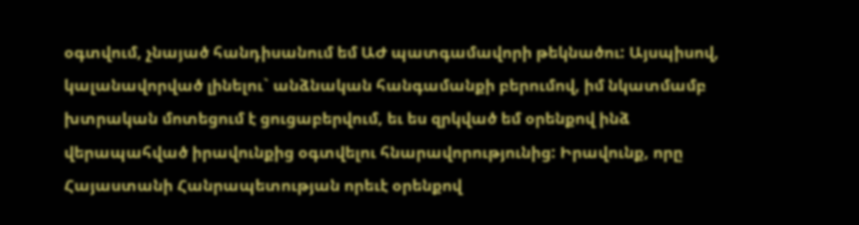օգտվում, չնայած հանդիսանում եմ ԱԺ պատգամավորի թեկնածու: Այսպիսով, կալանավորված լինելու` անձնական հանգամանքի բերումով, իմ նկատմամբ խտրական մոտեցում է ցուցաբերվում, եւ ես զրկված եմ օրենքով ինձ վերապահված իրավունքից օգտվելու հնարավորությունից: Իրավունք, որը Հայաստանի Հանրապետության որեւէ օրենքով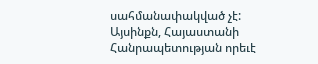սահմանափակված չէ: Այսինքն, Հայաստանի Հանրապետության որեւէ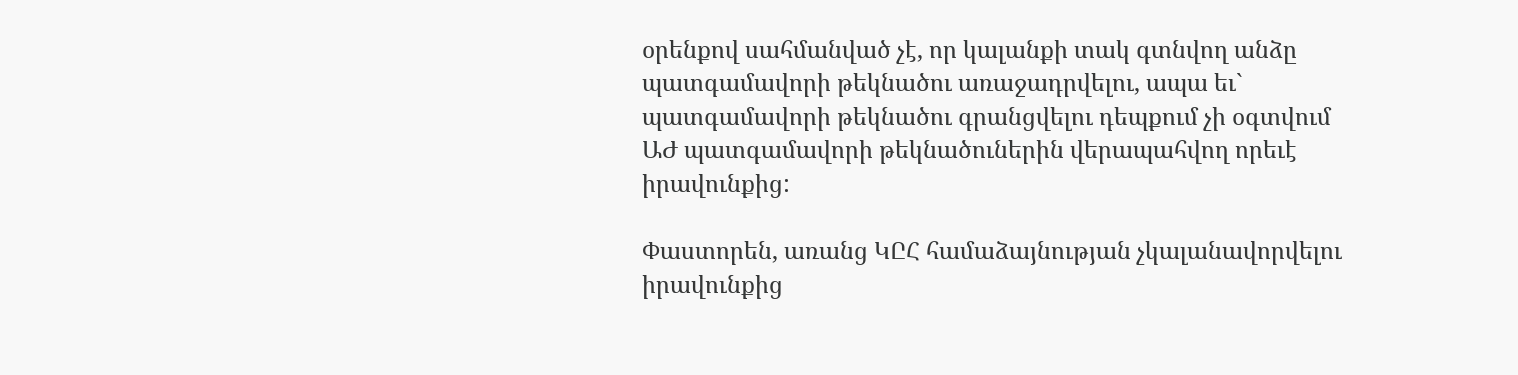օրենքով սահմանված չէ, որ կալանքի տակ գտնվող անձը պատգամավորի թեկնածու առաջադրվելու, ապա եւ` պատգամավորի թեկնածու գրանցվելու դեպքում չի օգտվում ԱԺ պատգամավորի թեկնածուներին վերապահվող որեւէ իրավունքից:

Փաստորեն, առանց ԿԸՀ համաձայնության չկալանավորվելու իրավունքից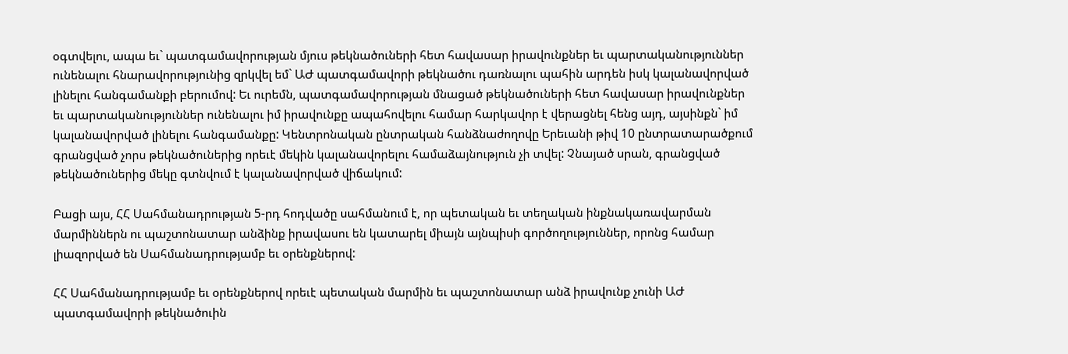օգտվելու, ապա եւ` պատգամավորության մյուս թեկնածուների հետ հավասար իրավունքներ եւ պարտականություններ ունենալու հնարավորությունից զրկվել եմ` ԱԺ պատգամավորի թեկնածու դառնալու պահին արդեն իսկ կալանավորված լինելու հանգամանքի բերումով: Եւ ուրեմն, պատգամավորության մնացած թեկնածուների հետ հավասար իրավունքներ եւ պարտականություններ ունենալու իմ իրավունքը ապահովելու համար հարկավոր է վերացնել հենց այդ, այսինքն` իմ կալանավորված լինելու հանգամանքը: Կենտրոնական ընտրական հանձնաժողովը Երեւանի թիվ 10 ընտրատարածքում գրանցված չորս թեկնածուներից որեւէ մեկին կալանավորելու համաձայնություն չի տվել: Չնայած սրան, գրանցված թեկնածուներից մեկը գտնվում է կալանավորված վիճակում:

Բացի այս, ՀՀ Սահմանադրության 5-րդ հոդվածը սահմանում է, որ պետական եւ տեղական ինքնակառավարման մարմիններն ու պաշտոնատար անձինք իրավասու են կատարել միայն այնպիսի գործողություններ, որոնց համար լիազորված են Սահմանադրությամբ եւ օրենքներով:

ՀՀ Սահմանադրությամբ եւ օրենքներով որեւէ պետական մարմին եւ պաշտոնատար անձ իրավունք չունի ԱԺ պատգամավորի թեկնածուին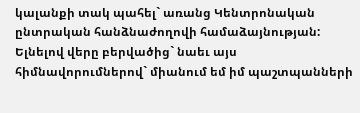կալանքի տակ պահել` առանց Կենտրոնական ընտրական հանձնաժողովի համաձայնության: Ելնելով վերը բերվածից` նաեւ այս հիմնավորումներով` միանում եմ իմ պաշտպանների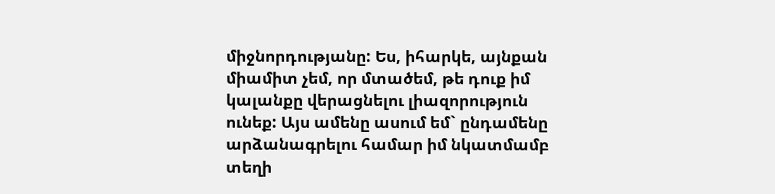միջնորդությանը: Ես, իհարկե, այնքան միամիտ չեմ, որ մտածեմ, թե դուք իմ կալանքը վերացնելու լիազորություն ունեք: Այս ամենը ասում եմ` ընդամենը արձանագրելու համար իմ նկատմամբ տեղի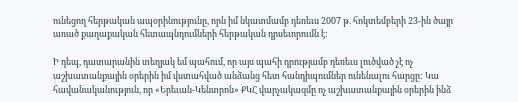ունեցող հերթական ապօրինությունը, որն իմ նկատմամբ դեռեւս 2007 թ. հոկտեմբերի 23-ին ծայր առած քաղաքական հետապնդումների հերթական դրսեւորումն է:

Ի դեպ, դատարանին տեղյակ եմ պահում, որ այս պահի դրությամբ դեռեւս լուծված չէ ոչ աշխատանքային օրերին իմ վստահված անձանց հետ հանդիպումներ ունենալու հարցը: Կա հավանականություն, որ «Երեւան-Կենտրոն» ՔԿՀ վարչակազմը ոչ աշխատանքային օրերին ինձ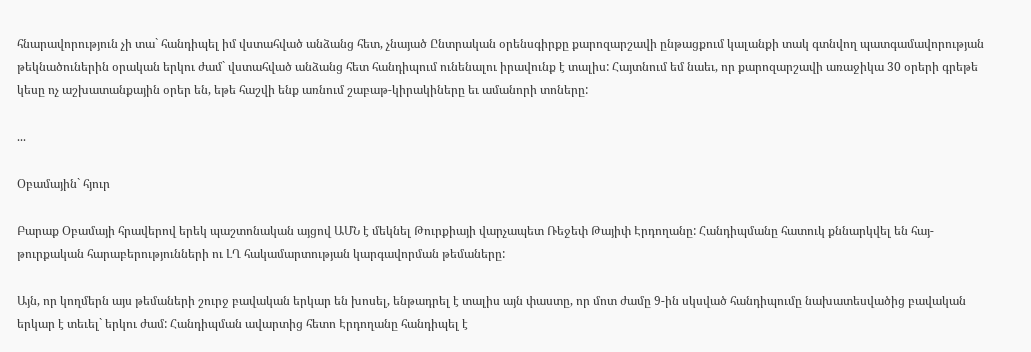հնարավորություն չի տա` հանդիպել իմ վստահված անձանց հետ, չնայած Ընտրական օրենսգիրքը քարոզարշավի ընթացքում կալանքի տակ գտնվող պատգամավորության թեկնածուներին օրական երկու ժամ` վստահված անձանց հետ հանդիպում ունենալու իրավունք է տալիս: Հայտնում եմ նաեւ, որ քարոզարշավի առաջիկա 30 օրերի գրեթե կեսը ոչ աշխատանքային օրեր են, եթե հաշվի ենք առնում շաբաթ-կիրակիները եւ ամանորի տոները:

...

Օբամային` հյուր

Բարաք Օբամայի հրավերով երեկ պաշտոնական այցով ԱՄՆ է մեկնել Թուրքիայի վարչապետ Ռեջեփ Թայիփ Էրդողանը: Հանդիպմանը հատուկ քննարկվել են հայ-թուրքական հարաբերությունների ու ԼՂ հակամարտության կարգավորման թեմաները:

Այն, որ կողմերն այս թեմաների շուրջ բավական երկար են խոսել, ենթադրել է տալիս այն փաստը, որ մոտ ժամը 9-ին սկսված հանդիպումը նախատեսվածից բավական երկար է տեւել` երկու ժամ: Հանդիպման ավարտից հետո Էրդողանը հանդիպել է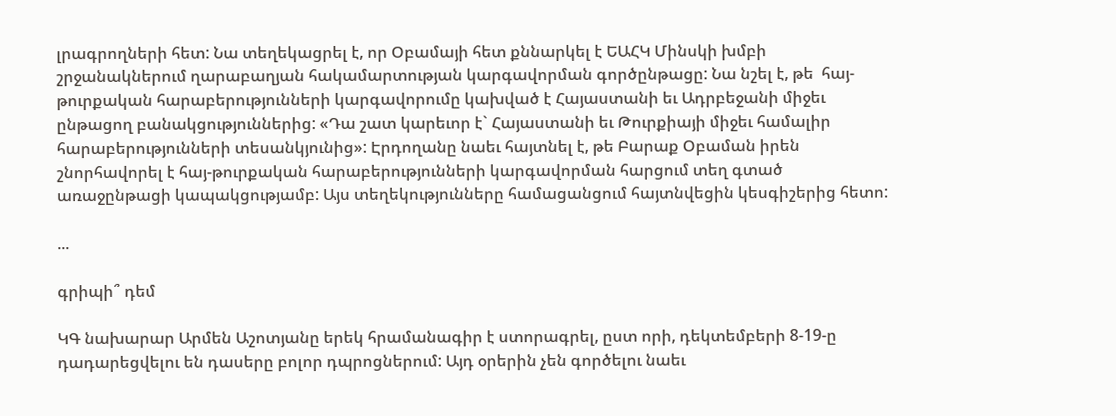լրագրողների հետ: Նա տեղեկացրել է, որ Օբամայի հետ քննարկել է ԵԱՀԿ Մինսկի խմբի շրջանակներում ղարաբաղյան հակամարտության կարգավորման գործընթացը: Նա նշել է, թե  հայ-թուրքական հարաբերությունների կարգավորումը կախված է Հայաստանի եւ Ադրբեջանի միջեւ ընթացող բանակցություններից: «Դա շատ կարեւոր է` Հայաստանի եւ Թուրքիայի միջեւ համալիր հարաբերությունների տեսանկյունից»: Էրդողանը նաեւ հայտնել է, թե Բարաք Օբաման իրեն շնորհավորել է հայ-թուրքական հարաբերությունների կարգավորման հարցում տեղ գտած առաջընթացի կապակցությամբ: Այս տեղեկությունները համացանցում հայտնվեցին կեսգիշերից հետո:

...

գրիպի՞ դեմ

ԿԳ նախարար Արմեն Աշոտյանը երեկ հրամանագիր է ստորագրել, ըստ որի, դեկտեմբերի 8-19-ը դադարեցվելու են դասերը բոլոր դպրոցներում: Այդ օրերին չեն գործելու նաեւ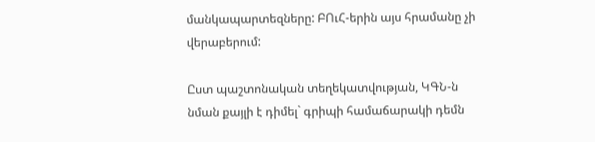մանկապարտեզները: ԲՈւՀ-երին այս հրամանը չի վերաբերում:

Ըստ պաշտոնական տեղեկատվության, ԿԳՆ-ն նման քայլի է դիմել` գրիպի համաճարակի դեմն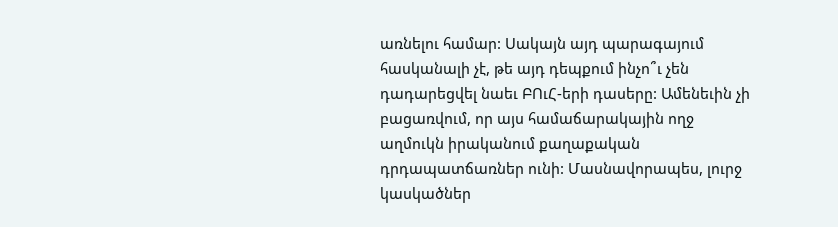առնելու համար: Սակայն այդ պարագայում հասկանալի չէ, թե այդ դեպքում ինչո՞ւ չեն դադարեցվել նաեւ ԲՈւՀ-երի դասերը: Ամենեւին չի բացառվում, որ այս համաճարակային ողջ աղմուկն իրականում քաղաքական դրդապատճառներ ունի: Մասնավորապես, լուրջ կասկածներ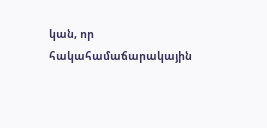կան, որ հակահամաճարակային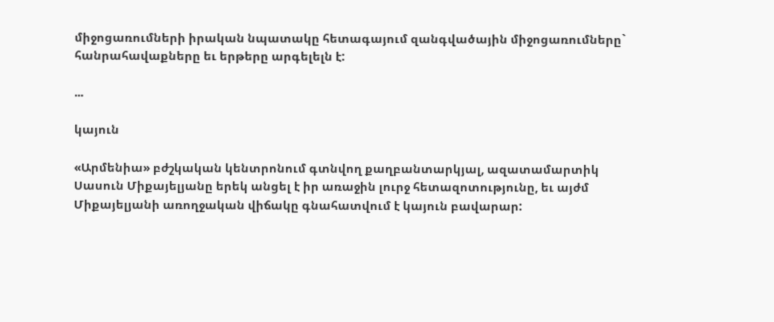միջոցառումների իրական նպատակը հետագայում զանգվածային միջոցառումները` հանրահավաքները եւ երթերը արգելելն է:

...

կայուն

«Արմենիա» բժշկական կենտրոնում գտնվող քաղբանտարկյալ, ազատամարտիկ Սասուն Միքայելյանը երեկ անցել է իր առաջին լուրջ հետազոտությունը, եւ այժմ Միքայելյանի առողջական վիճակը գնահատվում է կայուն բավարար: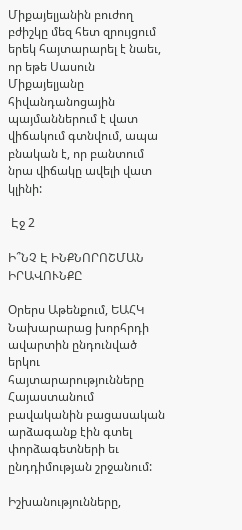Միքայելյանին բուժող բժիշկը մեզ հետ զրույցում երեկ հայտարարել է նաեւ, որ եթե Սասուն Միքայելյանը հիվանդանոցային պայմաններում է վատ վիճակում գտնվում, ապա բնական է, որ բանտում նրա վիճակը ավելի վատ կլինի:

 Էջ 2

Ի՞ՆՉ Է ԻՆՔՆՈՐՈՇՄԱՆ ԻՐԱՎՈՒՆՔԸ

Օրերս Աթենքում, ԵԱՀԿ Նախարարաց խորհրդի ավարտին ընդունված երկու հայտարարությունները Հայաստանում բավականին բացասական արձագանք էին գտել փորձագետների եւ ընդդիմության շրջանում:

Իշխանությունները,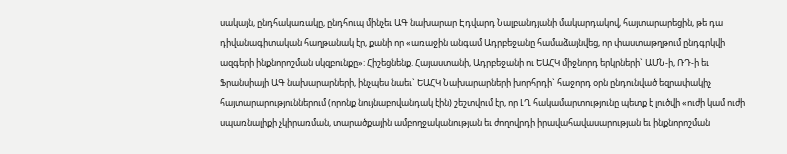սակայն, ընդհակառակը, ընդհուպ մինչեւ ԱԳ նախարար Էդվարդ Նալբանդյանի մակարդակով, հայտարարեցին, թե դա դիվանագիտական հաղթանակ էր, քանի որ «առաջին անգամ Ադրբեջանը համաձայնվեց, որ փաստաթղթում ընդգրկվի ազգերի ինքնորոշման սկզբունքը»: Հիշեցնենք. Հայաստանի, Ադրբեջանի ու ԵԱՀԿ միջնորդ երկրների` ԱՄՆ-ի, ՌԴ-ի եւ Ֆրանսիայի ԱԳ նախարարների, ինչպես նաեւ` ԵԱՀԿ Նախարարների խորհրդի` հաջորդ օրն ընդունված եզրափակիչ հայտարարություններում (որոնք նույնաբովանդակ էին) շեշտվում էր, որ ԼՂ հակամարտությունը պետք է լուծվի «ուժի կամ ուժի սպառնալիքի չկիրառման, տարածքային ամբողջականության եւ ժողովրդի իրավահավասարության եւ ինքնորոշման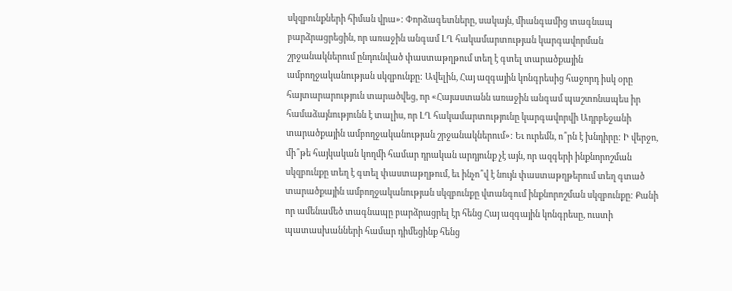սկզբունքների հիման վրա»: Փորձագետները, սակայն, միանգամից տագնապ բարձրացրեցին, որ առաջին անգամ ԼՂ հակամարտության կարգավորման շրջանակներում ընդունված փաստաթղթում տեղ է գտել տարածքային ամբողջականության սկզբունքը: Ավելին, Հայ ազգային կոնգրեսից հաջորդ իսկ օրը հայտարարություն տարածվեց, որ «Հայաստանն առաջին անգամ պաշտոնապես իր համաձայնությունն է տալիս, որ ԼՂ հակամարտությունը կարգավորվի Ադրբեջանի տարածքային ամբողջականության շրջանակներում»: Եւ ուրեմն, ո՞րն է խնդիրը: Ի վերջո, մի՞թե հայկական կողմի համար դրական արդյունք չէ այն, որ ազգերի ինքնորոշման սկզբունքը տեղ է գտել փաստաթղթում, եւ ինչո՞վ է նույն փաստաթղթերում տեղ գտած տարածքային ամբողջականության սկզբունքը վտանգում ինքնորոշման սկզբունքը: Քանի որ ամենամեծ տագնապը բարձրացրել էր հենց Հայ ազգային կոնգրեսը, ուստի պատասխանների համար դիմեցինք հենց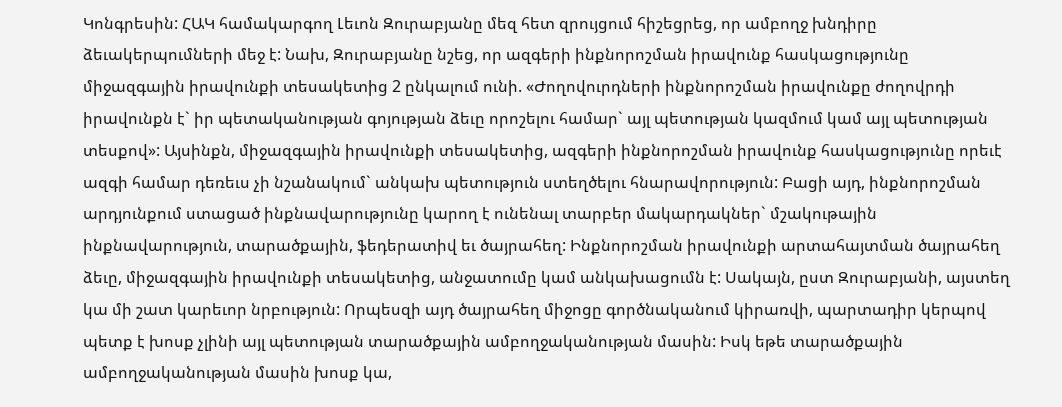Կոնգրեսին: ՀԱԿ համակարգող Լեւոն Զուրաբյանը մեզ հետ զրույցում հիշեցրեց, որ ամբողջ խնդիրը ձեւակերպումների մեջ է: Նախ, Զուրաբյանը նշեց, որ ազգերի ինքնորոշման իրավունք հասկացությունը միջազգային իրավունքի տեսակետից 2 ընկալում ունի. «Ժողովուրդների ինքնորոշման իրավունքը ժողովրդի իրավունքն է` իր պետականության գոյության ձեւը որոշելու համար` այլ պետության կազմում կամ այլ պետության տեսքով»: Այսինքն, միջազգային իրավունքի տեսակետից, ազգերի ինքնորոշման իրավունք հասկացությունը որեւէ ազգի համար դեռեւս չի նշանակում` անկախ պետություն ստեղծելու հնարավորություն: Բացի այդ, ինքնորոշման արդյունքում ստացած ինքնավարությունը կարող է ունենալ տարբեր մակարդակներ` մշակութային ինքնավարություն, տարածքային, ֆեդերատիվ եւ ծայրահեղ: Ինքնորոշման իրավունքի արտահայտման ծայրահեղ ձեւը, միջազգային իրավունքի տեսակետից, անջատումը կամ անկախացումն է: Սակայն, ըստ Զուրաբյանի, այստեղ կա մի շատ կարեւոր նրբություն: Որպեսզի այդ ծայրահեղ միջոցը գործնականում կիրառվի, պարտադիր կերպով պետք է խոսք չլինի այլ պետության տարածքային ամբողջականության մասին: Իսկ եթե տարածքային ամբողջականության մասին խոսք կա,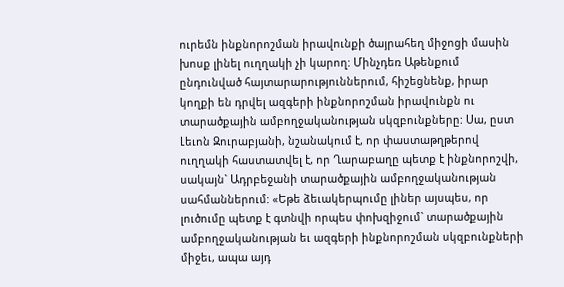ուրեմն ինքնորոշման իրավունքի ծայրահեղ միջոցի մասին խոսք լինել ուղղակի չի կարող: Մինչդեռ Աթենքում ընդունված հայտարարություններում, հիշեցնենք, իրար կողքի են դրվել ազգերի ինքնորոշման իրավունքն ու տարածքային ամբողջականության սկզբունքները: Սա, ըստ Լեւոն Զուրաբյանի, նշանակում է, որ փաստաթղթերով ուղղակի հաստատվել է, որ Ղարաբաղը պետք է ինքնորոշվի, սակայն` Ադրբեջանի տարածքային ամբողջականության սահմաններում: «Եթե ձեւակերպումը լիներ այսպես, որ լուծումը պետք է գտնվի որպես փոխզիջում` տարածքային ամբողջականության եւ ազգերի ինքնորոշման սկզբունքների միջեւ, ապա այդ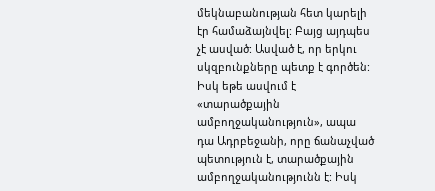մեկնաբանության հետ կարելի էր համաձայնվել: Բայց այդպես չէ ասված: Ասված է, որ երկու սկզբունքները պետք է գործեն: Իսկ եթե ասվում է «տարածքային ամբողջականություն», ապա դա Ադրբեջանի, որը ճանաչված պետություն է, տարածքային ամբողջականությունն է: Իսկ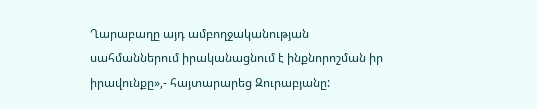Ղարաբաղը այդ ամբողջականության սահմաններում իրականացնում է ինքնորոշման իր իրավունքը»,- հայտարարեց Զուրաբյանը: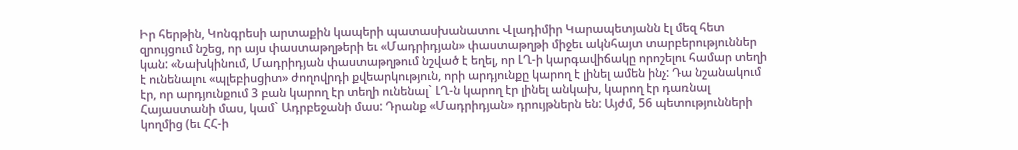Իր հերթին, Կոնգրեսի արտաքին կապերի պատասխանատու Վլադիմիր Կարապետյանն էլ մեզ հետ զրույցում նշեց, որ այս փաստաթղթերի եւ «Մադրիդյան» փաստաթղթի միջեւ ակնհայտ տարբերություններ կան: «Նախկինում, Մադրիդյան փաստաթղթում նշված է եղել, որ ԼՂ-ի կարգավիճակը որոշելու համար տեղի է ունենալու «պլեբիսցիտ» ժողովրդի քվեարկություն, որի արդյունքը կարող է լինել ամեն ինչ: Դա նշանակում էր, որ արդյունքում 3 բան կարող էր տեղի ունենալ` ԼՂ-ն կարող էր լինել անկախ, կարող էր դառնալ Հայաստանի մաս, կամ` Ադրբեջանի մաս: Դրանք «Մադրիդյան» դրույթներն են: Այժմ, 56 պետությունների կողմից (եւ ՀՀ-ի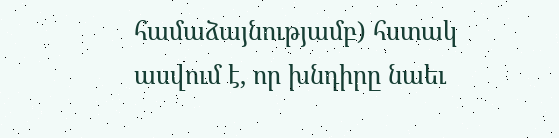համաձայնությամբ) հստակ ասվում է, որ խնդիրը նաեւ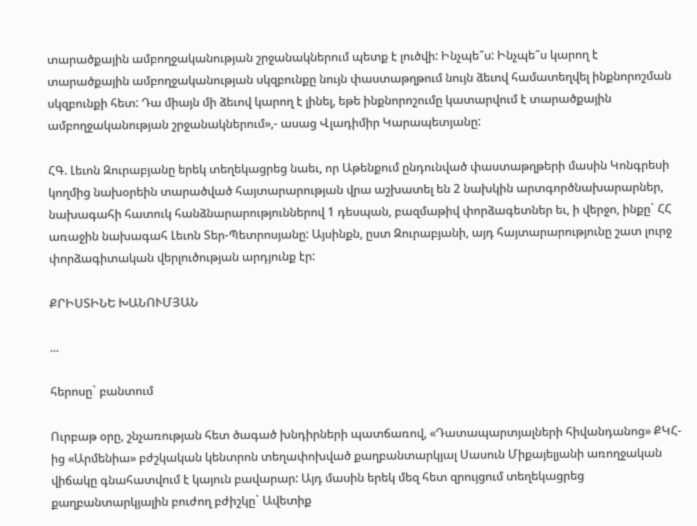տարածքային ամբողջականության շրջանակներում պետք է լուծվի: Ինչպե՞ս: Ինչպե՞ս կարող է տարածքային ամբողջականության սկզբունքը նույն փաստաթղթում նույն ձեւով համատեղվել ինքնորոշման սկզբունքի հետ: Դա միայն մի ձեւով կարող է լինել, եթե ինքնորոշումը կատարվում է տարածքային ամբողջականության շրջանակներում»,- ասաց Վլադիմիր Կարապետյանը:

ՀԳ. Լեւոն Զուրաբյանը երեկ տեղեկացրեց նաեւ, որ Աթենքում ընդունված փաստաթղթերի մասին Կոնգրեսի կողմից նախօրեին տարածված հայտարարության վրա աշխատել են 2 նախկին արտգործնախարարներ, նախագահի հատուկ հանձնարարություններով 1 դեսպան, բազմաթիվ փորձագետներ եւ, ի վերջո, ինքը` ՀՀ առաջին նախագահ Լեւոն Տեր-Պետրոսյանը: Այսինքն, ըստ Զուրաբյանի, այդ հայտարարությունը շատ լուրջ փորձագիտական վերլուծության արդյունք էր:

ՔՐԻՍՏԻՆԵ ԽԱՆՈՒՄՅԱՆ

...

հերոսը` բանտում

Ուրբաթ օրը, շնչառության հետ ծագած խնդիրների պատճառով, «Դատապարտյալների հիվանդանոց» ՔԿՀ-ից «Արմենիա» բժշկական կենտրոն տեղափոխված քաղբանտարկյալ Սասուն Միքայելյանի առողջական վիճակը գնահատվում է կայուն բավարար: Այդ մասին երեկ մեզ հետ զրույցում տեղեկացրեց քաղբանտարկյալին բուժող բժիշկը` Ավետիք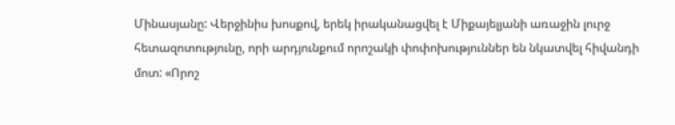Մինասյանը: Վերջինիս խոսքով, երեկ իրականացվել է Միքայելյանի առաջին լուրջ հետազոտությունը, որի արդյունքում որոշակի փոփոխություններ են նկատվել հիվանդի մոտ: «Որոշ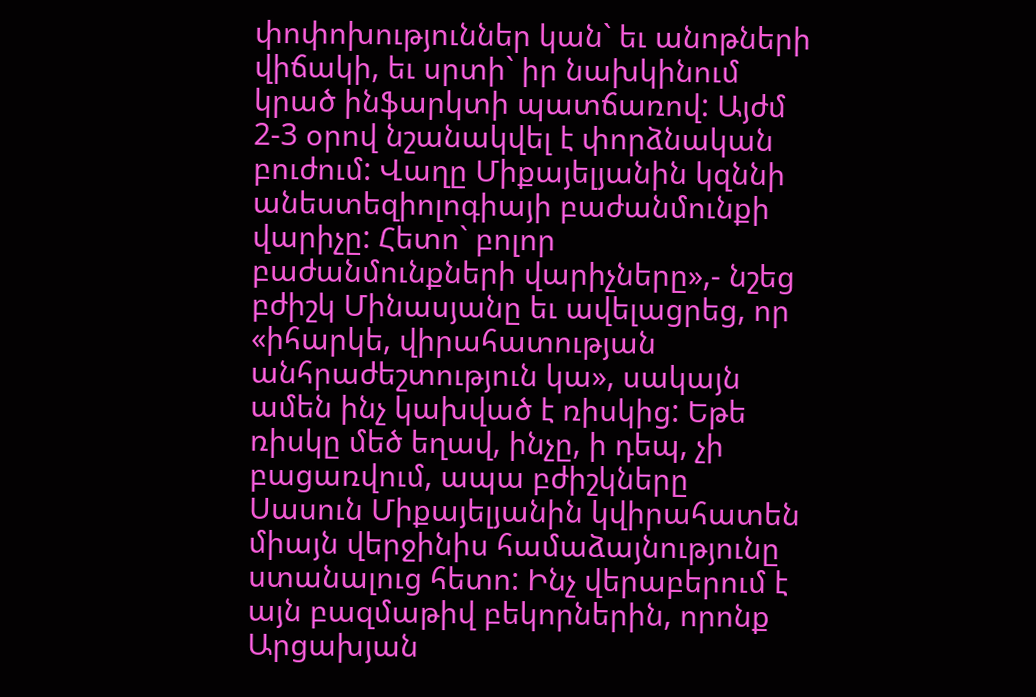փոփոխություններ կան` եւ անոթների վիճակի, եւ սրտի` իր նախկինում կրած ինֆարկտի պատճառով: Այժմ 2-3 օրով նշանակվել է փորձնական բուժում: Վաղը Միքայելյանին կզննի անեստեզիոլոգիայի բաժանմունքի վարիչը: Հետո` բոլոր բաժանմունքների վարիչները»,- նշեց բժիշկ Մինասյանը եւ ավելացրեց, որ «իհարկե, վիրահատության անհրաժեշտություն կա», սակայն ամեն ինչ կախված է ռիսկից: Եթե ռիսկը մեծ եղավ, ինչը, ի դեպ, չի բացառվում, ապա բժիշկները Սասուն Միքայելյանին կվիրահատեն միայն վերջինիս համաձայնությունը ստանալուց հետո: Ինչ վերաբերում է այն բազմաթիվ բեկորներին, որոնք Արցախյան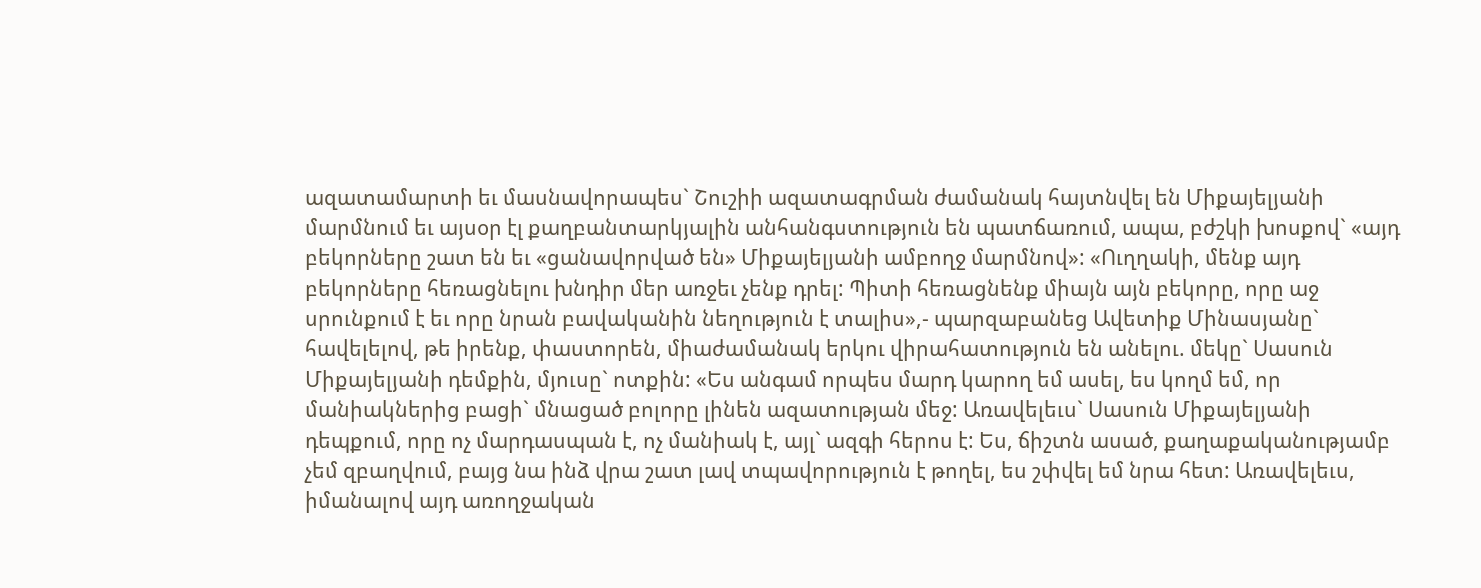ազատամարտի եւ մասնավորապես` Շուշիի ազատագրման ժամանակ հայտնվել են Միքայելյանի մարմնում եւ այսօր էլ քաղբանտարկյալին անհանգստություն են պատճառում, ապա, բժշկի խոսքով` «այդ բեկորները շատ են եւ «ցանավորված են» Միքայելյանի ամբողջ մարմնով»: «Ուղղակի, մենք այդ բեկորները հեռացնելու խնդիր մեր առջեւ չենք դրել: Պիտի հեռացնենք միայն այն բեկորը, որը աջ սրունքում է եւ որը նրան բավականին նեղություն է տալիս»,- պարզաբանեց Ավետիք Մինասյանը` հավելելով, թե իրենք, փաստորեն, միաժամանակ երկու վիրահատություն են անելու. մեկը` Սասուն Միքայելյանի դեմքին, մյուսը` ոտքին: «Ես անգամ որպես մարդ կարող եմ ասել, ես կողմ եմ, որ մանիակներից բացի` մնացած բոլորը լինեն ազատության մեջ: Առավելեւս` Սասուն Միքայելյանի դեպքում, որը ոչ մարդասպան է, ոչ մանիակ է, այլ` ազգի հերոս է: Ես, ճիշտն ասած, քաղաքականությամբ չեմ զբաղվում, բայց նա ինձ վրա շատ լավ տպավորություն է թողել, ես շփվել եմ նրա հետ: Առավելեւս, իմանալով այդ առողջական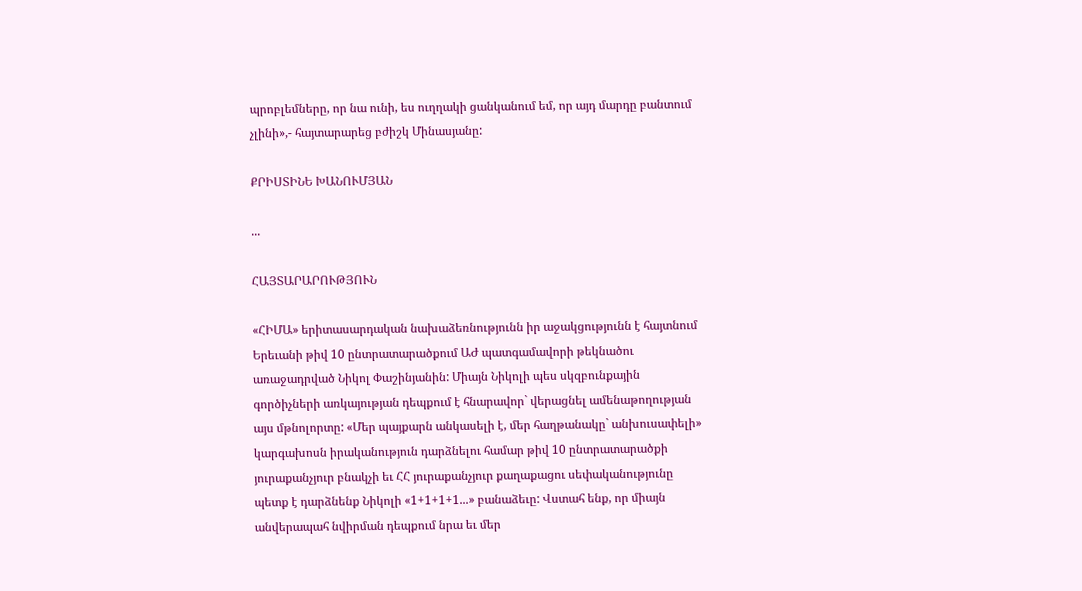պրոբլեմները, որ նա ունի, ես ուղղակի ցանկանում եմ, որ այդ մարդը բանտում չլինի»,- հայտարարեց բժիշկ Մինասյանը:

ՔՐԻՍՏԻՆԵ ԽԱՆՈՒՄՅԱՆ

...

ՀԱՅՏԱՐԱՐՈՒԹՅՈՒՆ

«ՀԻՄԱ» երիտասարդական նախաձեռնությունն իր աջակցությունն է հայտնում Երեւանի թիվ 10 ընտրատարածքում ԱԺ պատգամավորի թեկնածու առաջադրված Նիկոլ Փաշինյանին: Միայն Նիկոլի պես սկզբունքային գործիչների առկայության դեպքում է հնարավոր` վերացնել ամենաթողության այս մթնոլորտը: «Մեր պայքարն անկասելի է, մեր հաղթանակը` անխուսափելի» կարգախոսն իրականություն դարձնելու համար թիվ 10 ընտրատարածքի յուրաքանչյուր բնակչի եւ ՀՀ յուրաքանչյուր քաղաքացու սեփականությունը պետք է դարձնենք Նիկոլի «1+1+1+1...» բանաձեւը: Վստահ ենք, որ միայն անվերապահ նվիրման դեպքում նրա եւ մեր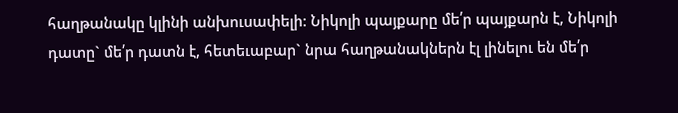հաղթանակը կլինի անխուսափելի: Նիկոլի պայքարը մե՛ր պայքարն է, Նիկոլի դատը` մե՛ր դատն է, հետեւաբար` նրա հաղթանակներն էլ լինելու են մե՛ր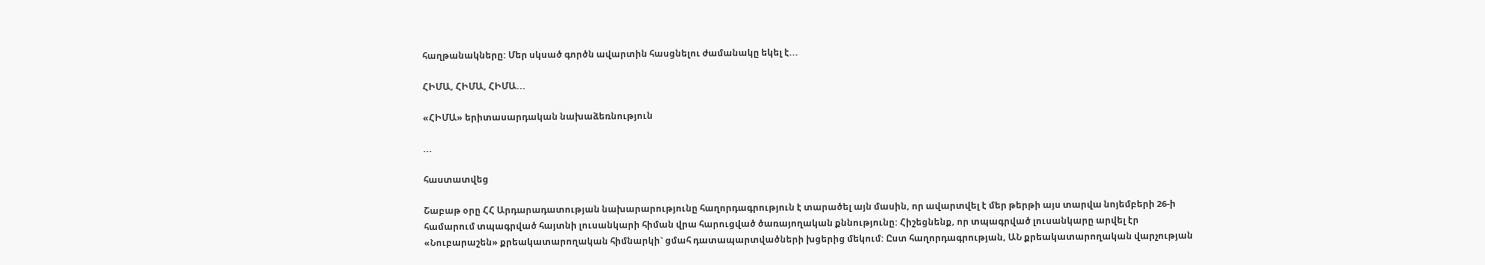հաղթանակները: Մեր սկսած գործն ավարտին հասցնելու ժամանակը եկել է...

ՀԻՄԱ, ՀԻՄԱ, ՀԻՄԱ...

«ՀԻՄԱ» երիտասարդական նախաձեռնություն

...

հաստատվեց

Շաբաթ օրը ՀՀ Արդարադատության նախարարությունը հաղորդագրություն է տարածել այն մասին, որ ավարտվել է մեր թերթի այս տարվա նոյեմբերի 26-ի համարում տպագրված հայտնի լուսանկարի հիման վրա հարուցված ծառայողական քննությունը: Հիշեցնենք, որ տպագրված լուսանկարը արվել էր «Նուբարաշեն» քրեակատարողական հիմնարկի` ցմահ դատապարտվածների խցերից մեկում: Ըստ հաղորդագրության, ԱՆ քրեակատարողական վարչության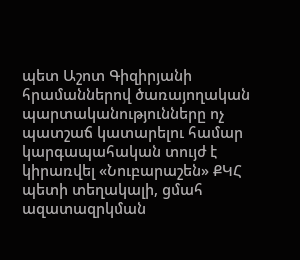պետ Աշոտ Գիզիրյանի հրամաններով ծառայողական պարտականությունները ոչ պատշաճ կատարելու համար կարգապահական տույժ է կիրառվել «Նուբարաշեն» ՔԿՀ պետի տեղակալի, ցմահ ազատազրկման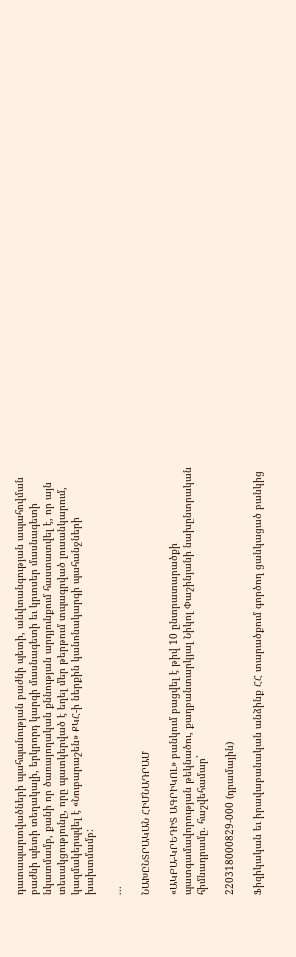դատապարտվածների պահպանության բաժնի պետի, անվտանգության ապահովման բաժնի պետի տեղակալի, երկրորդ կարգի մասնագետի եւ կրտսեր մասնագետի նկատմամբ, քանի որ ծառայողական քննության արդյունքում հաստատվել է, որ այն տեսակցությունը, որը պատկերված է եղել մեր թերթում տպագրված լուսանկարում, կազմակերպվել է «Նուբարաշեն» ՔԿՀ-ի ներքին կանոնակարգի պահանջների խախտմամբ:

...

ՆԱԽԸՆՏՐԱԿԱՆ ՀԻՄՆԱԴՐԱՄ

«ԱԿԲԱ-ԿՐԵԴԻՏ ԱԳՐԻԿՈԼ» բանկում բացվել է թիվ 10 ընտրատարածքի պատգամավորության թեկնածու, քաղբանտարկյալ Նիկոլ Փաշինյանի նախընտրական հիմնադրամը. հաշվեհամար`

220318000829-000 (դրամային)

Ֆիզիկական եւ իրավաբանական անձինք ՀՀ տարածքում գործող ցանկացած բանկից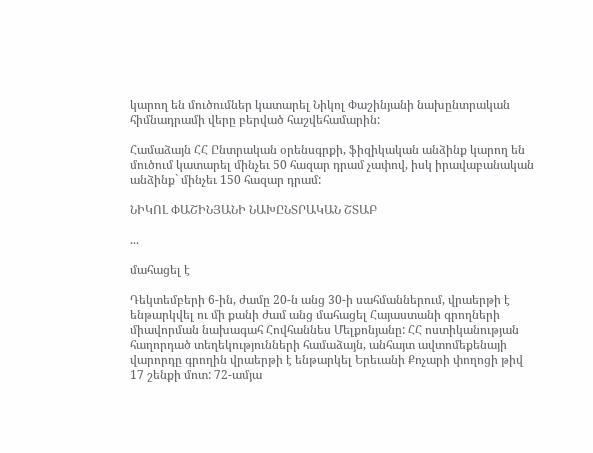կարող են մուծումներ կատարել Նիկոլ Փաշինյանի նախընտրական հիմնադրամի վերը բերված հաշվեհամարին:

Համաձայն ՀՀ Ընտրական օրենսգրքի, ֆիզիկական անձինք կարող են մուծում կատարել մինչեւ 50 հազար դրամ չափով, իսկ իրավաբանական անձինք` մինչեւ 150 հազար դրամ:

ՆԻԿՈԼ ՓԱՇԻՆՅԱՆԻ ՆԱԽԸՆՏՐԱԿԱՆ ՇՏԱԲ

...

մահացել է

Դեկտեմբերի 6-ին, ժամը 20-ն անց 30-ի սահմաններում, վրաերթի է ենթարկվել ու մի քանի ժամ անց մահացել Հայաստանի գրողների միավորման նախագահ Հովհաննես Մելքոնյանը: ՀՀ ոստիկանության հաղորդած տեղեկությունների համաձայն, անհայտ ավտոմեքենայի վարորդը գրողին վրաերթի է ենթարկել Երեւանի Քոչարի փողոցի թիվ 17 շենքի մոտ: 72-ամյա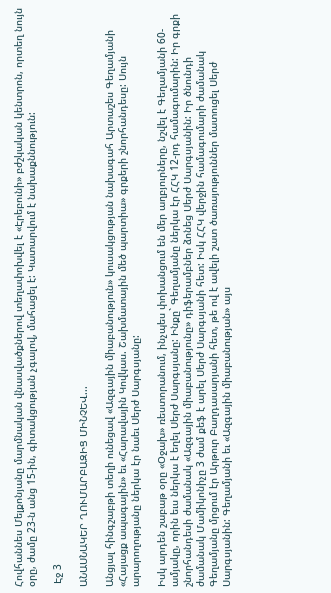Հովհաննես Մելքոնյանը մարմնական վնասվածքներով տեղափոխվել է «Էրեբունի» բժշկական կենտրոն, որտեղ նույն օրը, ժամը 23-ն անց 15-ին, գիտակցության չգալով, մահացել է: Կատարվում է նախաքննություն:

 Էջ 3

ԱՆԱՍՆԱԿԵՐ ՂՈՒՄԱՐԲԱԶԻՑ ՄԻՆՉԵՎ...

Անցյալ հինգշաբթի տեղի ունեցավ «Ազգային միաբանություն» կուսակցության նախագահ Արտաշես Գեղամյանի «Հայացք ապագային» եւ «Հարավային Կովկաս. Շախմատային մեծ պարտիա» գրքերի շնորհանդեսը: Սույն արարողությանը ներկա էր նաեւ Սերժ Սարգսյանը:

Իսկ արդեն շաբաթ օրը «Օջախ» ռեստորանում, ինչպես փոխանցում են մեր աղբյուրները, նշվել է Գեղամյանի 60-ամյակը, որին եւս ներկա է եղել Սերժ Սարգսյանը: Ինքը` Գեղամյանը ներկա էր ՀՀԿ 12-րդ համագումարին: Իր գրքի շնորհանդեսի ժամանակ «Ազգային միաբանությունը» դիֆերամբներ ձոնեց Սերժ Սարգսյանին: Իր ծնունդի ժամանակ Մամիկոնիչը 3 ժամ քեֆ է արել Սերժ Սարգսյանի հետ: Իսկ ՀՀԿ վերջին համագումարի ժամանակ Գեղամյանը մրցում էր Արթուր Բաղդասարյանի հետ, թե ով է ավելի շատ ծառայություններ մատուցել Սերժ Սարգսյանին: Գեղամյանի եւ «Ազգային միաբանության» այս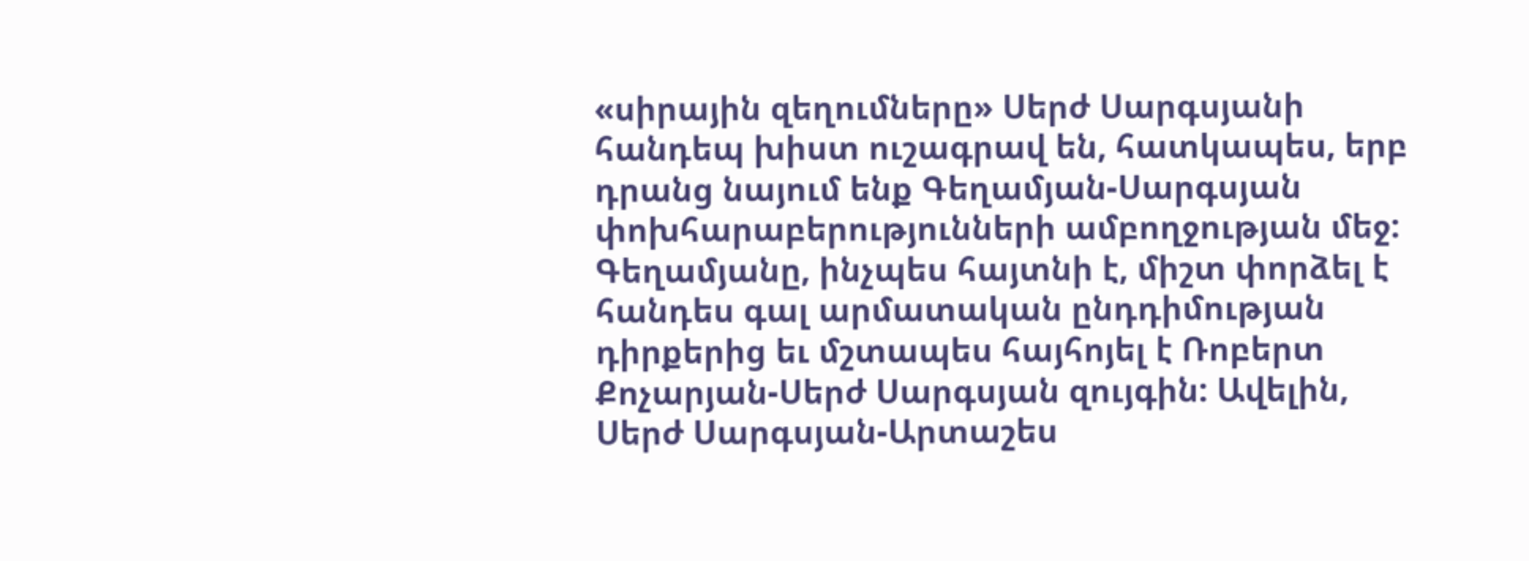«սիրային զեղումները» Սերժ Սարգսյանի հանդեպ խիստ ուշագրավ են, հատկապես, երբ դրանց նայում ենք Գեղամյան-Սարգսյան փոխհարաբերությունների ամբողջության մեջ: Գեղամյանը, ինչպես հայտնի է, միշտ փորձել է հանդես գալ արմատական ընդդիմության դիրքերից եւ մշտապես հայհոյել է Ռոբերտ Քոչարյան-Սերժ Սարգսյան զույգին: Ավելին, Սերժ Սարգսյան-Արտաշես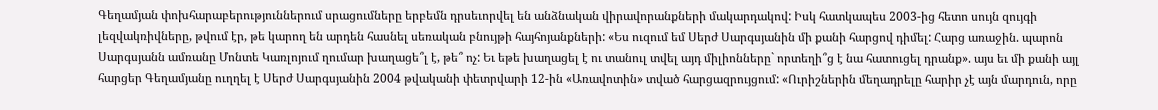Գեղամյան փոխհարաբերություններում սրացումները երբեմն դրսեւորվել են անձնական վիրավորանքների մակարդակով: Իսկ հատկապես 2003-ից հետո սույն զույգի լեզվակռիվները, թվում էր, թե կարող են արդեն հասնել սեռական բնույթի հայհոյանքների: «Ես ուզում եմ Սերժ Սարգսյանին մի քանի հարցով դիմել: Հարց առաջին. պարոն Սարգսյանն ամռանը Մոնտե Կառլոյում ղումար խաղացե՞լ է, թե՞ ոչ: Եւ եթե խաղացել է ու տանուլ տվել այդ միլիոնները` որտեղի՞ց է նա հատուցել դրանք». այս եւ մի քանի այլ հարցեր Գեղամյանը ուղղել է Սերժ Սարգսյանին 2004 թվականի փետրվարի 12-ին «Առավոտին» տված հարցազրույցում: «Ուրիշներին մեղադրելը հարիր չէ այն մարդուն, որը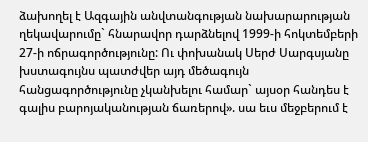ձախողել է Ազգային անվտանգության նախարարության ղեկավարումը` հնարավոր դարձնելով 1999-ի հոկտեմբերի 27-ի ոճրագործությունը: Ու փոխանակ Սերժ Սարգսյանը խստագույնս պատժվեր այդ մեծագույն հանցագործությունը չկանխելու համար` այսօր հանդես է գալիս բարոյականության ճառերով». սա եւս մեջբերում է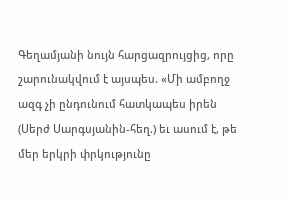Գեղամյանի նույն հարցազրույցից, որը շարունակվում է այսպես. «Մի ամբողջ ազգ չի ընդունում հատկապես իրեն (Սերժ Սարգսյանին-հեղ.) եւ ասում է, թե մեր երկրի փրկությունը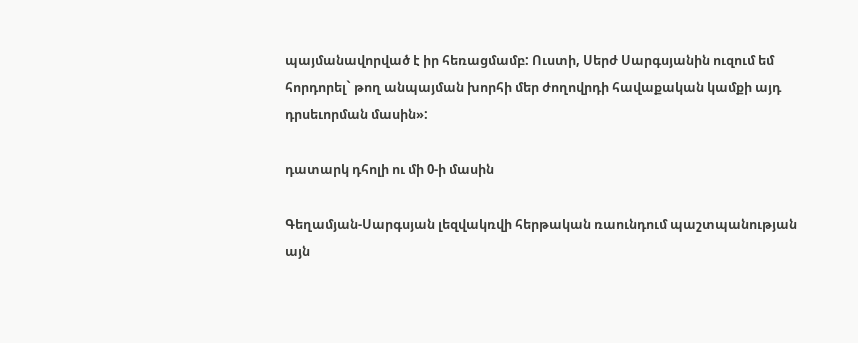պայմանավորված է իր հեռացմամբ: Ուստի, Սերժ Սարգսյանին ուզում եմ հորդորել` թող անպայման խորհի մեր ժողովրդի հավաքական կամքի այդ դրսեւորման մասին»:

դատարկ դհոլի ու մի 0-ի մասին

Գեղամյան-Սարգսյան լեզվակռվի հերթական ռաունդում պաշտպանության այն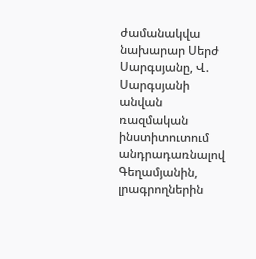ժամանակվա նախարար Սերժ Սարգսյանը, Վ. Սարգսյանի անվան ռազմական ինստիտուտում անդրադառնալով Գեղամյանին, լրագրողներին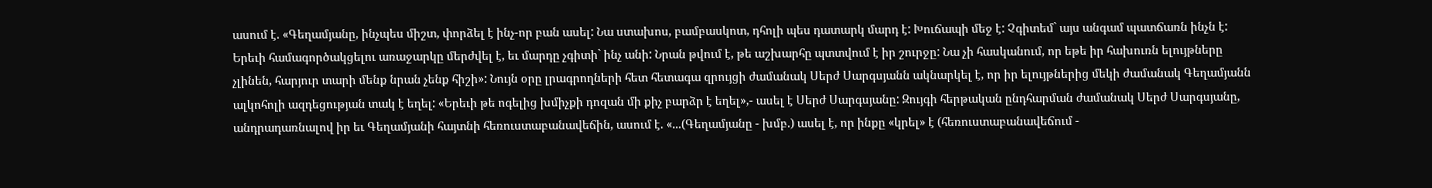ասում է. «Գեղամյանը, ինչպես միշտ, փորձել է ինչ-որ բան ասել: Նա ստախոս, բամբասկոտ, դհոլի պես դատարկ մարդ է: Խուճապի մեջ է: Չգիտեմ` այս անգամ պատճառն ինչն է: Երեւի համագործակցելու առաջարկը մերժվել է, եւ մարդը չգիտի` ինչ անի: Նրան թվում է, թե աշխարհը պտտվում է իր շուրջը: Նա չի հասկանում, որ եթե իր հախուռն ելույթները չլինեն, հարյուր տարի մենք նրան չենք հիշի»: Նույն օրը լրագրողների հետ հետագա զրույցի ժամանակ Սերժ Սարգսյանն ակնարկել է, որ իր ելույթներից մեկի ժամանակ Գեղամյանն ալկոհոլի ազդեցության տակ է եղել: «Երեւի թե ոգելից խմիչքի դոզան մի քիչ բարձր է եղել»,- ասել է Սերժ Սարգսյանը: Զույգի հերթական ընդհարման ժամանակ Սերժ Սարգսյանը, անդրադառնալով իր եւ Գեղամյանի հայտնի հեռուստաբանավեճին, ասում է. «...(Գեղամյանը - խմբ.) ասել է, որ ինքը «կրել» է (հեռուստաբանավեճում -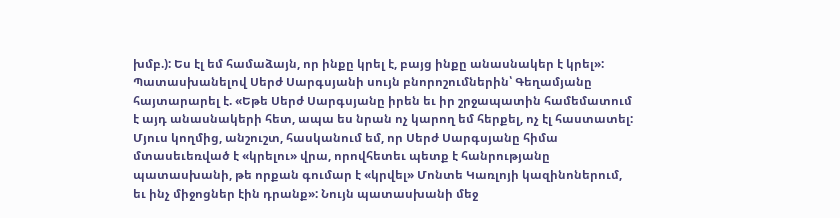խմբ.): Ես էլ եմ համաձայն, որ ինքը կրել է, բայց ինքը անասնակեր է կրել»: Պատասխանելով Սերժ Սարգսյանի սույն բնորոշումներին՝ Գեղամյանը հայտարարել է. «Եթե Սերժ Սարգսյանը իրեն եւ իր շրջապատին համեմատում է այդ անասնակերի հետ, ապա ես նրան ոչ կարող եմ հերքել, ոչ էլ հաստատել: Մյուս կողմից, անշուշտ, հասկանում եմ, որ Սերժ Սարգսյանը հիմա մտասեւեռված է «կրելու» վրա, որովհետեւ պետք է հանրությանը պատասխանի, թե որքան գումար է «կրվել» Մոնտե Կառլոյի կազինոներում, եւ ինչ միջոցներ էին դրանք»: Նույն պատասխանի մեջ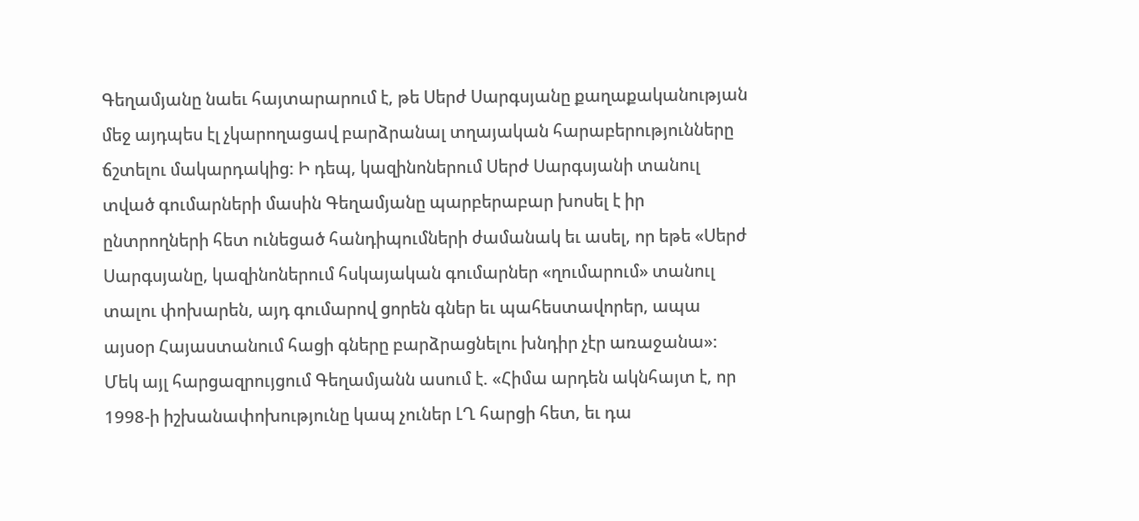Գեղամյանը նաեւ հայտարարում է, թե Սերժ Սարգսյանը քաղաքականության մեջ այդպես էլ չկարողացավ բարձրանալ տղայական հարաբերությունները ճշտելու մակարդակից: Ի դեպ, կազինոներում Սերժ Սարգսյանի տանուլ տված գումարների մասին Գեղամյանը պարբերաբար խոսել է իր ընտրողների հետ ունեցած հանդիպումների ժամանակ եւ ասել, որ եթե «Սերժ Սարգսյանը, կազինոներում հսկայական գումարներ «ղումարում» տանուլ տալու փոխարեն, այդ գումարով ցորեն գներ եւ պահեստավորեր, ապա այսօր Հայաստանում հացի գները բարձրացնելու խնդիր չէր առաջանա»: Մեկ այլ հարցազրույցում Գեղամյանն ասում է. «Հիմա արդեն ակնհայտ է, որ 1998-ի իշխանափոխությունը կապ չուներ ԼՂ հարցի հետ, եւ դա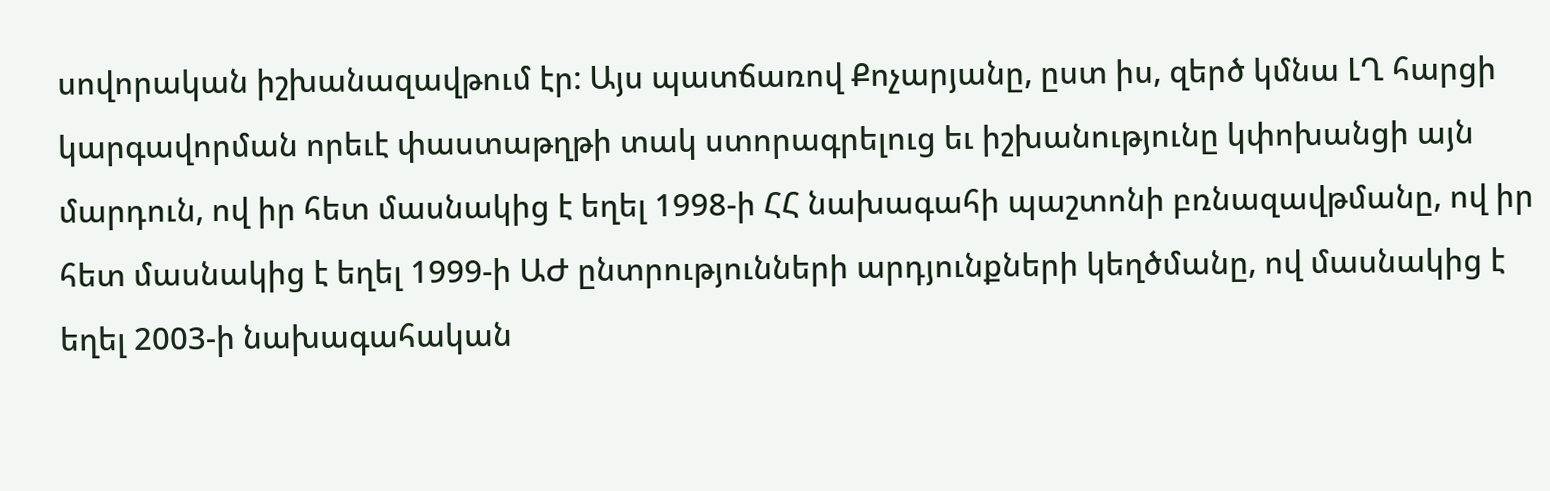սովորական իշխանազավթում էր: Այս պատճառով Քոչարյանը, ըստ իս, զերծ կմնա ԼՂ հարցի կարգավորման որեւէ փաստաթղթի տակ ստորագրելուց եւ իշխանությունը կփոխանցի այն մարդուն, ով իր հետ մասնակից է եղել 1998-ի ՀՀ նախագահի պաշտոնի բռնազավթմանը, ով իր հետ մասնակից է եղել 1999-ի ԱԺ ընտրությունների արդյունքների կեղծմանը, ով մասնակից է եղել 2003-ի նախագահական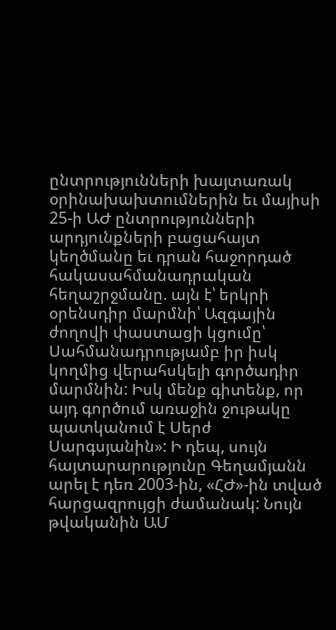ընտրությունների խայտառակ օրինախախտումներին եւ մայիսի 25-ի ԱԺ ընտրությունների արդյունքների բացահայտ կեղծմանը եւ դրան հաջորդած հակասահմանադրական հեղաշրջմանը. այն է՝ երկրի օրենսդիր մարմնի՝ Ազգային ժողովի փաստացի կցումը՝ Սահմանադրությամբ իր իսկ կողմից վերահսկելի գործադիր մարմնին: Իսկ մենք գիտենք, որ այդ գործում առաջին ջութակը պատկանում է Սերժ Սարգսյանին»: Ի դեպ, սույն հայտարարությունը Գեղամյանն արել է դեռ 2003-ին, «ՀԺ»-ին տված հարցազրույցի ժամանակ: Նույն թվականին ԱՄ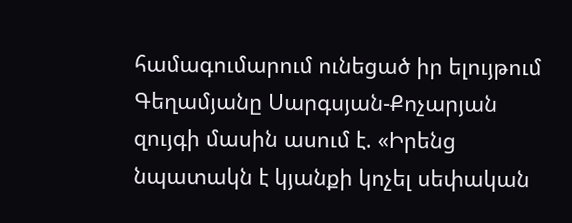համագումարում ունեցած իր ելույթում Գեղամյանը Սարգսյան-Քոչարյան զույգի մասին ասում է. «Իրենց նպատակն է կյանքի կոչել սեփական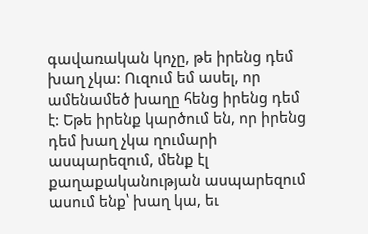գավառական կոչը, թե իրենց դեմ խաղ չկա: Ուզում եմ ասել, որ ամենամեծ խաղը հենց իրենց դեմ է: Եթե իրենք կարծում են, որ իրենց դեմ խաղ չկա ղումարի ասպարեզում, մենք էլ քաղաքականության ասպարեզում ասում ենք՝ խաղ կա, եւ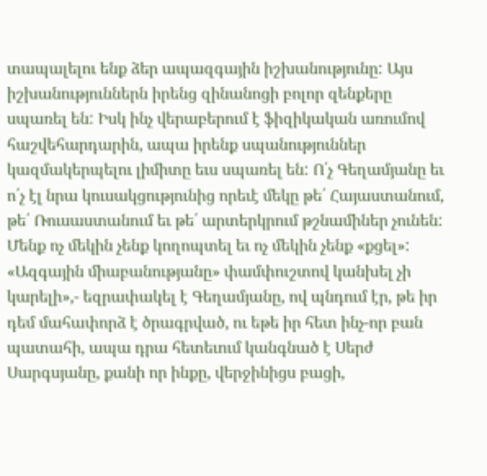տապալելու ենք ձեր ապազգային իշխանությունը: Այս իշխանություններն իրենց զինանոցի բոլոր զենքերը սպառել են: Իսկ ինչ վերաբերում է ֆիզիկական առումով հաշվեհարդարին, ապա իրենք սպանություններ կազմակերպելու լիմիտը եւս սպառել են: Ո՛չ Գեղամյանը եւ ո՛չ էլ նրա կուսակցությունից որեւէ մեկը թե՛ Հայաստանում, թե՛ Ռուսաստանում եւ թե՛ արտերկրում թշնամիներ չունեն: Մենք ոչ մեկին չենք կողոպտել եւ ոչ մեկին չենք «քցել»: «Ազգային միաբանությանը» փամփուշտով կանխել չի կարելի»,- եզրափակել է Գեղամյանը, ով պնդում էր, թե իր դեմ մահափորձ է ծրագրված, ու եթե իր հետ ինչ-որ բան պատահի, ապա դրա հետեւում կանգնած է Սերժ Սարգսյանը, քանի որ ինքը, վերջինիցս բացի,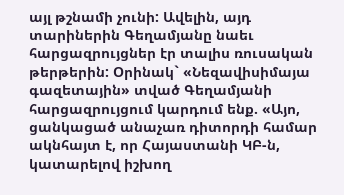այլ թշնամի չունի: Ավելին, այդ տարիներին Գեղամյանը նաեւ հարցազրույցներ էր տալիս ռուսական թերթերին: Օրինակ` «Նեզավիսիմայա գազետային» տված Գեղամյանի հարցազրույցում կարդում ենք. «Այո, ցանկացած անաչառ դիտորդի համար ակնհայտ է, որ Հայաստանի ԿԲ-ն, կատարելով իշխող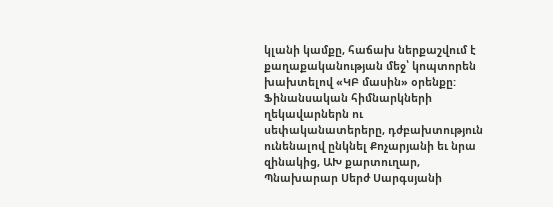կլանի կամքը, հաճախ ներքաշվում է քաղաքականության մեջ՝ կոպտորեն խախտելով «ԿԲ մասին» օրենքը: Ֆինանսական հիմնարկների ղեկավարներն ու սեփականատերերը, դժբախտություն ունենալով ընկնել Քոչարյանի եւ նրա զինակից, ԱԽ քարտուղար, Պնախարար Սերժ Սարգսյանի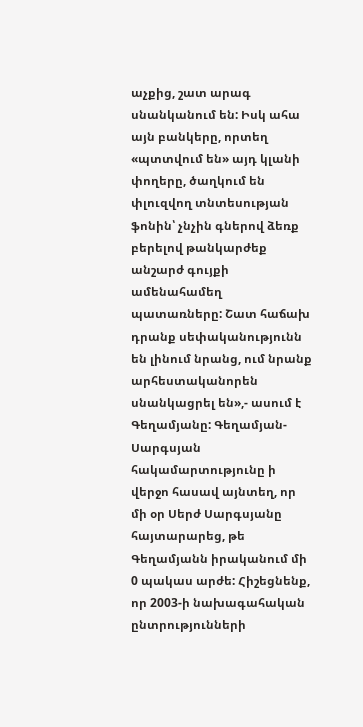աչքից, շատ արագ սնանկանում են: Իսկ ահա այն բանկերը, որտեղ «պտտվում են» այդ կլանի փողերը, ծաղկում են փլուզվող տնտեսության ֆոնին՝ չնչին գներով ձեռք բերելով թանկարժեք անշարժ գույքի ամենահամեղ պատառները: Շատ հաճախ դրանք սեփականությունն են լինում նրանց, ում նրանք արհեստականորեն սնանկացրել են»,- ասում է Գեղամյանը: Գեղամյան-Սարգսյան հակամարտությունը ի վերջո հասավ այնտեղ, որ մի օր Սերժ Սարգսյանը հայտարարեց, թե Գեղամյանն իրականում մի 0 պակաս արժե: Հիշեցնենք, որ 2003-ի նախագահական ընտրությունների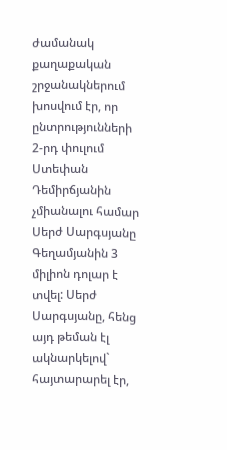ժամանակ քաղաքական շրջանակներում խոսվում էր, որ ընտրությունների 2-րդ փուլում Ստեփան Դեմիրճյանին չմիանալու համար Սերժ Սարգսյանը Գեղամյանին 3 միլիոն դոլար է տվել: Սերժ Սարգսյանը, հենց այդ թեման էլ ակնարկելով` հայտարարել էր,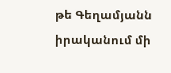թե Գեղամյանն իրականում մի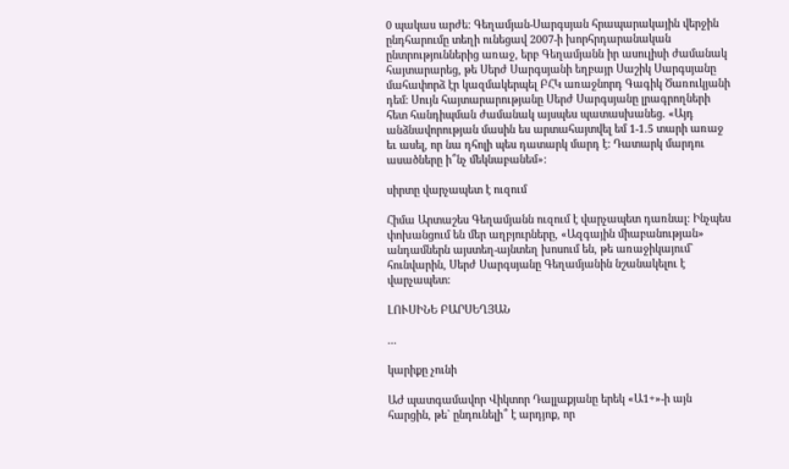0 պակաս արժե: Գեղամյան-Սարգսյան հրապարակային վերջին ընդհարումը տեղի ունեցավ 2007-ի խորհրդարանական ընտրություններից առաջ, երբ Գեղամյանն իր ասուլիսի ժամանակ հայտարարեց, թե Սերժ Սարգսյանի եղբայր Սաշիկ Սարգսյանը մահափորձ էր կազմակերպել ԲՀԿ առաջնորդ Գագիկ Ծառուկյանի դեմ: Սույն հայտարարությանը Սերժ Սարգսյանը լրագրողների հետ հանդիպման ժամանակ այսպես պատասխանեց. «Այդ անձնավորության մասին ես արտահայտվել եմ 1-1.5 տարի առաջ եւ ասել, որ նա դհոլի պես դատարկ մարդ է: Դատարկ մարդու ասածները ի՞նչ մեկնաբանեմ»:

սիրտը վարչապետ է ուզում

Հիմա Արտաշես Գեղամյանն ուզում է վարչապետ դառնալ: Ինչպես փոխանցում են մեր աղբյուրները, «Ազգային միաբանության» անդամներն այստեղ-այնտեղ խոսում են, թե առաջիկայում` հունվարին, Սերժ Սարգսյանը Գեղամյանին նշանակելու է վարչապետ:

ԼՈՒՍԻՆԵ ԲԱՐՍԵՂՅԱՆ

...

կարիքը չունի

ԱԺ պատգամավոր Վիկտոր Դալլաքյանը երեկ «Ա1+»-ի այն հարցին, թե` ընդունելի՞ է արդյոք, որ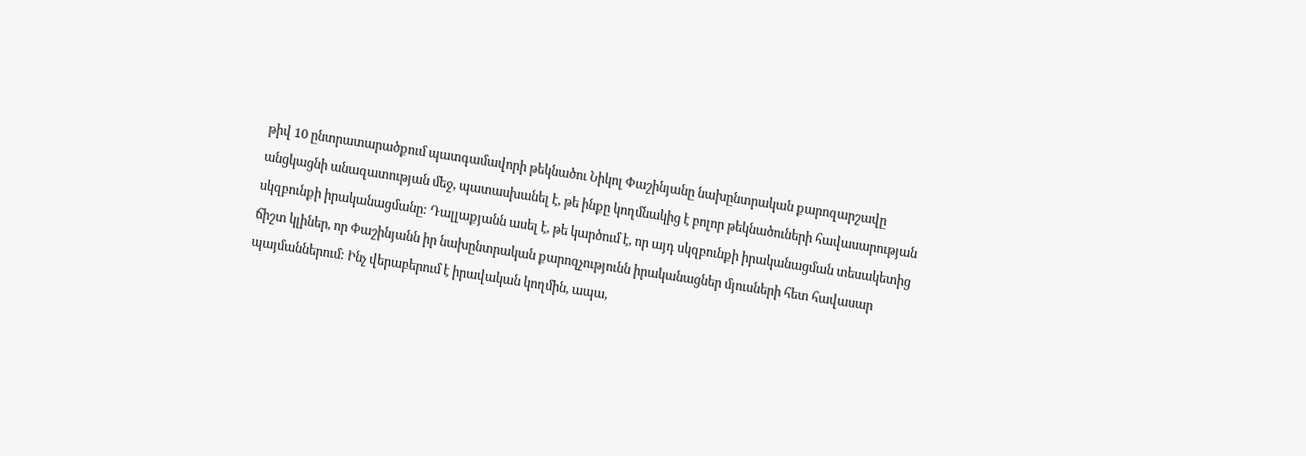թիվ 10 ընտրատարածքում պատգամավորի թեկնածու Նիկոլ Փաշինյանը նախընտրական քարոզարշավը անցկացնի անազատության մեջ, պատասխանել է, թե ինքը կողմնակից է բոլոր թեկնածուների հավասարության սկզբունքի իրականացմանը: Դալլաքյանն ասել է, թե կարծում է, որ այդ սկզբունքի իրականացման տեսակետից ճիշտ կլիներ, որ Փաշինյանն իր նախընտրական քարոզչությունն իրականացներ մյուսների հետ հավասար պայմաններում: Ինչ վերաբերում է իրավական կողմին, ապա,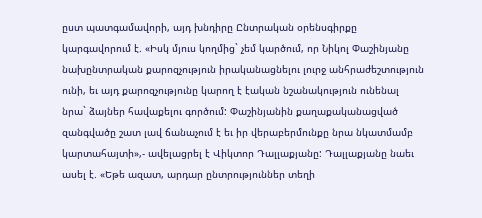ըստ պատգամավորի, այդ խնդիրը Ընտրական օրենսգիրքը կարգավորում է. «Իսկ մյուս կողմից` չեմ կարծում, որ Նիկոլ Փաշինյանը նախընտրական քարոզչություն իրականացնելու լուրջ անհրաժեշտություն ունի, եւ այդ քարոզչությունը կարող է էական նշանակություն ունենալ նրա` ձայներ հավաքելու գործում: Փաշինյանին քաղաքականացված զանգվածը շատ լավ ճանաչում է եւ իր վերաբերմունքը նրա նկատմամբ կարտահայտի»,- ավելացրել է Վիկտոր Դալլաքյանը: Դալլաքյանը նաեւ ասել է. «Եթե ազատ, արդար ընտրություններ տեղի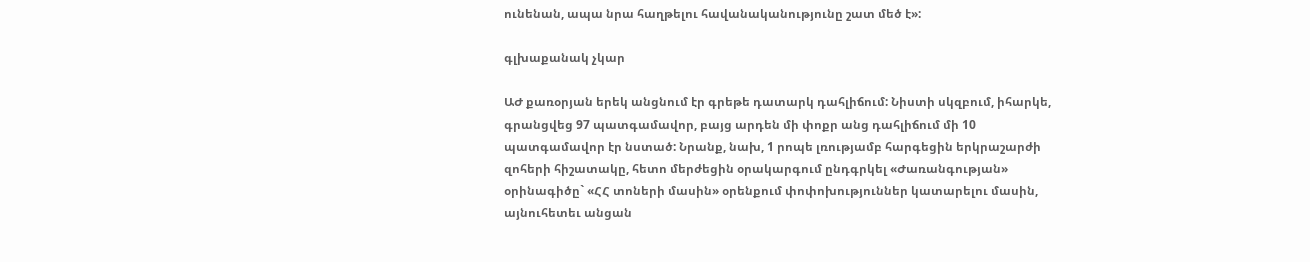ունենան, ապա նրա հաղթելու հավանականությունը շատ մեծ է»:

գլխաքանակ չկար

ԱԺ քառօրյան երեկ անցնում էր գրեթե դատարկ դահլիճում: Նիստի սկզբում, իհարկե, գրանցվեց 97 պատգամավոր, բայց արդեն մի փոքր անց դահլիճում մի 10 պատգամավոր էր նստած: Նրանք, նախ, 1 րոպե լռությամբ հարգեցին երկրաշարժի զոհերի հիշատակը, հետո մերժեցին օրակարգում ընդգրկել «Ժառանգության» օրինագիծը` «ՀՀ տոների մասին» օրենքում փոփոխություններ կատարելու մասին, այնուհետեւ անցան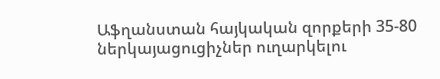Աֆղանստան հայկական զորքերի 35-80 ներկայացուցիչներ ուղարկելու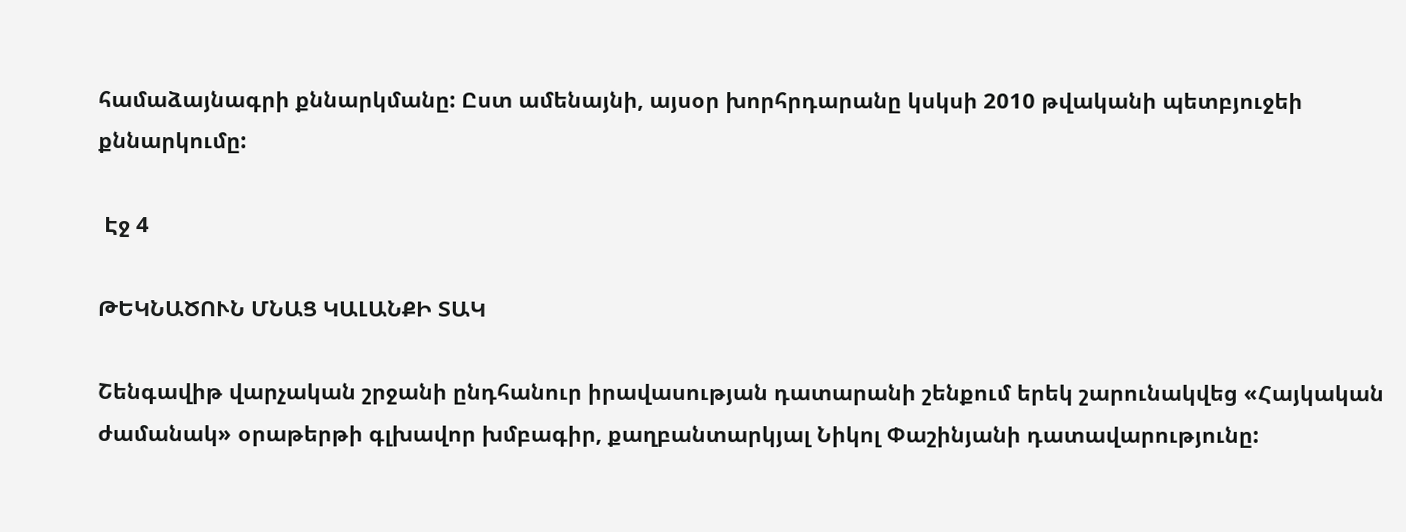համաձայնագրի քննարկմանը: Ըստ ամենայնի, այսօր խորհրդարանը կսկսի 2010 թվականի պետբյուջեի քննարկումը:

 Էջ 4

ԹԵԿՆԱԾՈՒՆ ՄՆԱՑ ԿԱԼԱՆՔԻ ՏԱԿ

Շենգավիթ վարչական շրջանի ընդհանուր իրավասության դատարանի շենքում երեկ շարունակվեց «Հայկական ժամանակ» օրաթերթի գլխավոր խմբագիր, քաղբանտարկյալ Նիկոլ Փաշինյանի դատավարությունը: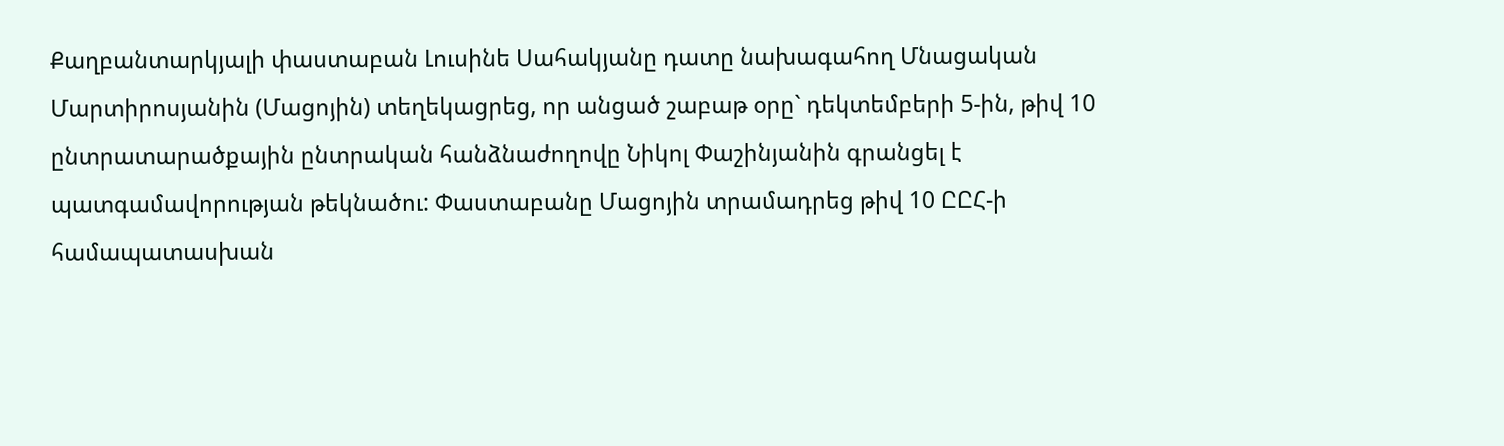Քաղբանտարկյալի փաստաբան Լուսինե Սահակյանը դատը նախագահող Մնացական Մարտիրոսյանին (Մացոյին) տեղեկացրեց, որ անցած շաբաթ օրը` դեկտեմբերի 5-ին, թիվ 10 ընտրատարածքային ընտրական հանձնաժողովը Նիկոլ Փաշինյանին գրանցել է պատգամավորության թեկնածու: Փաստաբանը Մացոյին տրամադրեց թիվ 10 ԸԸՀ-ի համապատասխան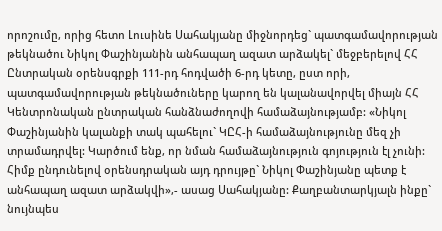որոշումը, որից հետո Լուսինե Սահակյանը միջնորդեց` պատգամավորության թեկնածու Նիկոլ Փաշինյանին անհապաղ ազատ արձակել` մեջբերելով ՀՀ Ընտրական օրենսգրքի 111-րդ հոդվածի 6-րդ կետը, ըստ որի, պատգամավորության թեկնածուները կարող են կալանավորվել միայն ՀՀ Կենտրոնական ընտրական հանձնաժողովի համաձայնությամբ: «Նիկոլ Փաշինյանին կալանքի տակ պահելու` ԿԸՀ-ի համաձայնությունը մեզ չի տրամադրվել: Կարծում ենք, որ նման համաձայնություն գոյություն էլ չունի: Հիմք ընդունելով օրենսդրական այդ դրույթը` Նիկոլ Փաշինյանը պետք է անհապաղ ազատ արձակվի»,- ասաց Սահակյանը: Քաղբանտարկյալն ինքը` նույնպես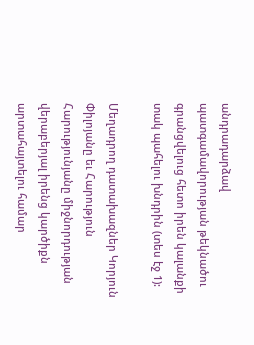անդրադարձավ պատգամավորության թեկնածու գրանցվելուց հետո իրեն կալանքի տակ պահելու խնդրին (տես էջ 1):

Մեղադրող դատախազներ Կորյուն Փիլոյանը եւ Հարություն Հարությունյանը միջնորդության վերաբերյալ իրենց կարծիքն արտահայտելու համար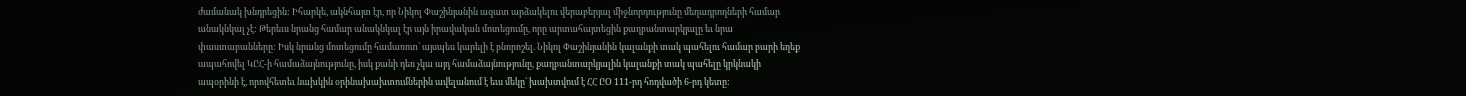ժամանակ խնդրեցին: Իհարկե, ակնհայտ էր, որ Նիկոլ Փաշինյանին ազատ արձակելու վերաբերյալ միջնորդությունը մեղադրողների համար անակնկալ չէ: Թերեւս նրանց համար անակնկալ էր այն իրավական մոտեցումը, որը արտահայտեցին քաղբանտարկյալը եւ նրա փաստաբանները: Իսկ նրանց մոտեցումը համառոտ` այսպես կարելի է բնորոշել. Նիկոլ Փաշինյանին կալանքի տակ պահելու համար բարի եղեք ապահովել ԿԸՀ-ի համաձայնությունը, իսկ քանի դեռ չկա այդ համաձայնությունը, քաղբանտարկյալին կալանքի տակ պահելը կրկնակի ապօրինի է, որովհետեւ նախկին օրինախախտումներին ավելանում է եւս մեկը` խախտվում է ՀՀ ԸՕ 111-րդ հոդվածի 6-րդ կետը: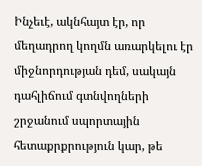Ինչեւէ, ակնհայտ էր, որ մեղադրող կողմն առարկելու էր միջնորդության դեմ, սակայն դահլիճում գտնվողների շրջանում սպորտային հետաքրքրություն կար, թե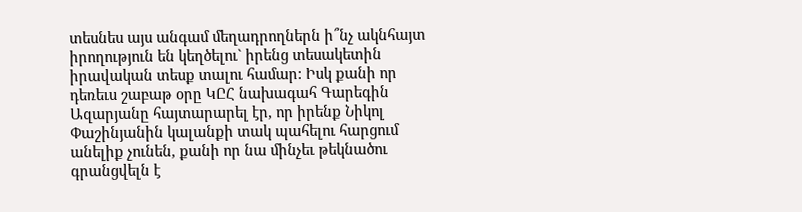տեսնես այս անգամ մեղադրողներն ի՞նչ ակնհայտ իրողություն են կեղծելու` իրենց տեսակետին իրավական տեսք տալու համար: Իսկ քանի որ դեռեւս շաբաթ օրը ԿԸՀ նախագահ Գարեգին Ազարյանը հայտարարել էր, որ իրենք Նիկոլ Փաշինյանին կալանքի տակ պահելու հարցում անելիք չունեն, քանի որ նա մինչեւ թեկնածու գրանցվելն է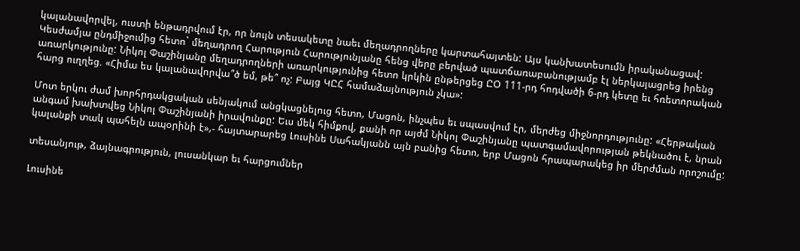կալանավորվել, ուստի ենթադրվում էր, որ նույն տեսակետը նաեւ մեղադրողները կարտահայտեն: Այս կանխատեսումն իրականացավ: Կեսժամյա ընդմիջումից հետո` մեղադրող Հարություն Հարությունյանը հենց վերը բերված պատճառաբանությամբ էլ ներկայացրեց իրենց առարկությունը: Նիկոլ Փաշինյանը մեղադրողների առարկությունից հետո կրկին ընթերցեց ԸՕ 111-րդ հոդվածի 6-րդ կետը եւ հռետորական հարց ուղղեց. «Հիմա ես կալանավորվա՞ծ եմ, թե՞ ոչ: Բայց ԿԸՀ համաձայնություն չկա»:

Մոտ երկու ժամ խորհրդակցական սենյակում անցկացնելուց հետո, Մացոն, ինչպես եւ սպասվում էր, մերժեց միջնորդությունը: «Հերթական անգամ խախտվեց Նիկոլ Փաշինյանի իրավունքը: Եւս մեկ հիմքով, քանի որ այժմ Նիկոլ Փաշինյանը պատգամավորության թեկնածու է, նրան կալանքի տակ պահելն ապօրինի է»,- հայտարարեց Լուսինե Սահակյանն այն բանից հետո, երբ Մացոն հրապարակեց իր մերժման որոշումը:

տեսանյութ, ձայնագրություն, լուսանկար եւ հարցումներ

Լուսինե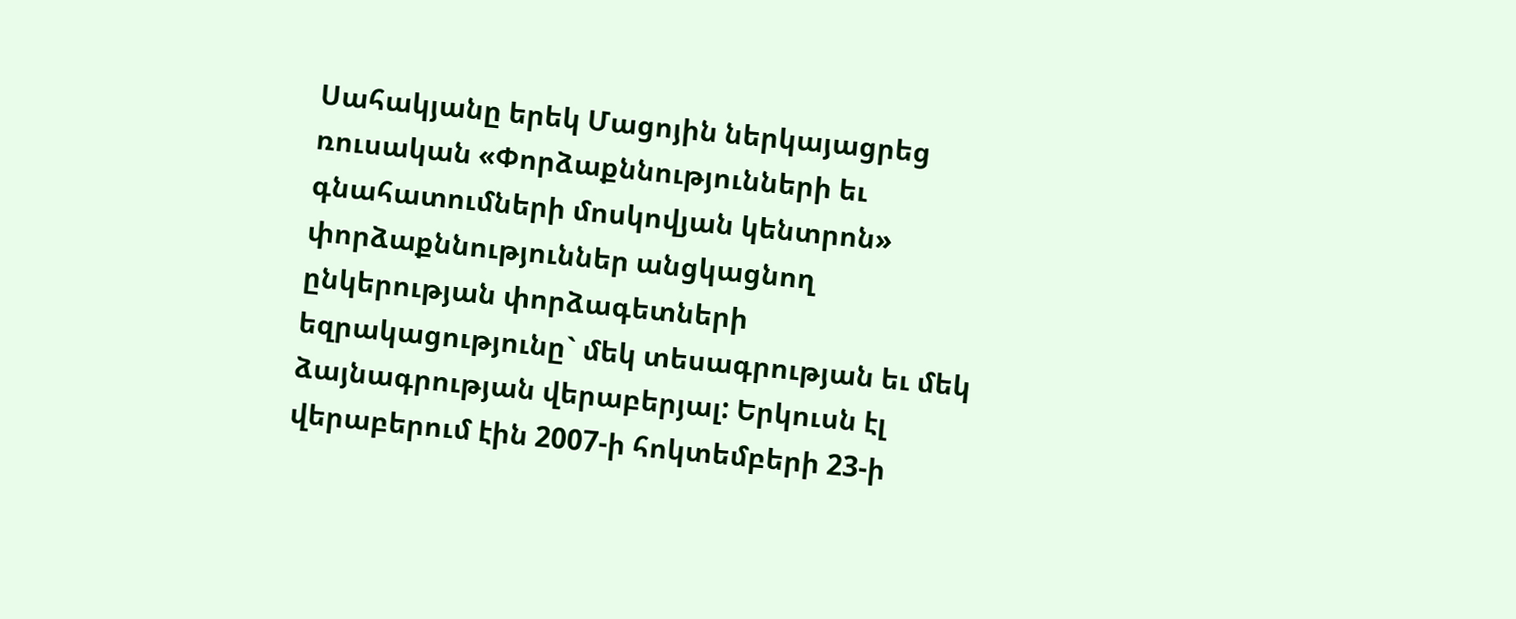Սահակյանը երեկ Մացոյին ներկայացրեց ռուսական «Փորձաքննությունների եւ գնահատումների մոսկովյան կենտրոն» փորձաքննություններ անցկացնող ընկերության փորձագետների եզրակացությունը` մեկ տեսագրության եւ մեկ ձայնագրության վերաբերյալ: Երկուսն էլ վերաբերում էին 2007-ի հոկտեմբերի 23-ի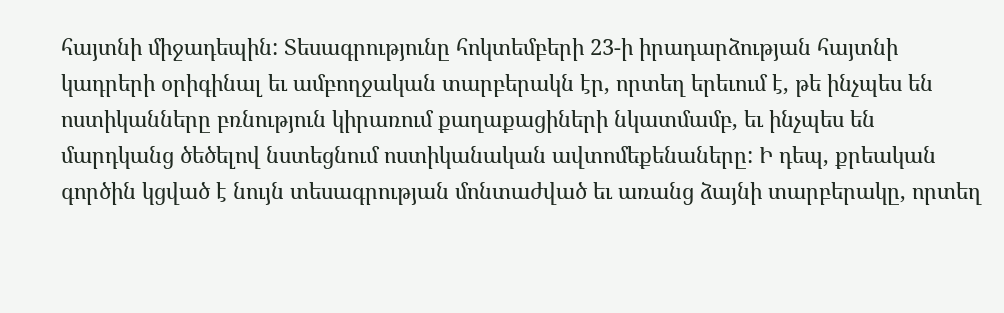հայտնի միջադեպին: Տեսագրությունը հոկտեմբերի 23-ի իրադարձության հայտնի կադրերի օրիգինալ եւ ամբողջական տարբերակն էր, որտեղ երեւում է, թե ինչպես են ոստիկանները բռնություն կիրառում քաղաքացիների նկատմամբ, եւ ինչպես են մարդկանց ծեծելով նստեցնում ոստիկանական ավտոմեքենաները: Ի դեպ, քրեական գործին կցված է նույն տեսագրության մոնտաժված եւ առանց ձայնի տարբերակը, որտեղ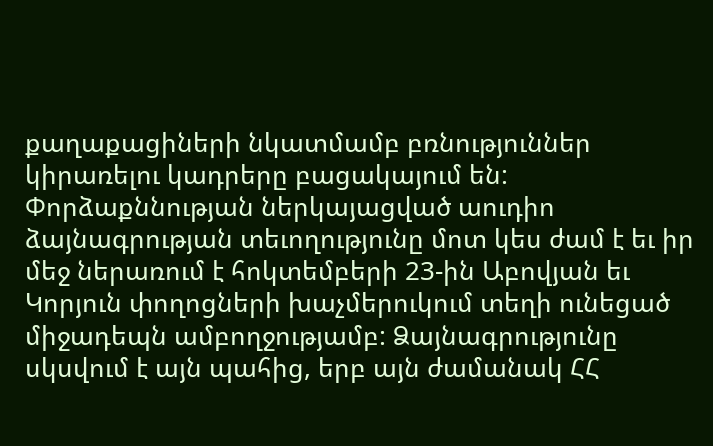քաղաքացիների նկատմամբ բռնություններ կիրառելու կադրերը բացակայում են: Փորձաքննության ներկայացված աուդիո ձայնագրության տեւողությունը մոտ կես ժամ է եւ իր մեջ ներառում է հոկտեմբերի 23-ին Աբովյան եւ Կորյուն փողոցների խաչմերուկում տեղի ունեցած միջադեպն ամբողջությամբ: Ձայնագրությունը սկսվում է այն պահից, երբ այն ժամանակ ՀՀ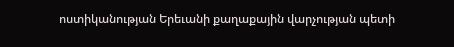ոստիկանության Երեւանի քաղաքային վարչության պետի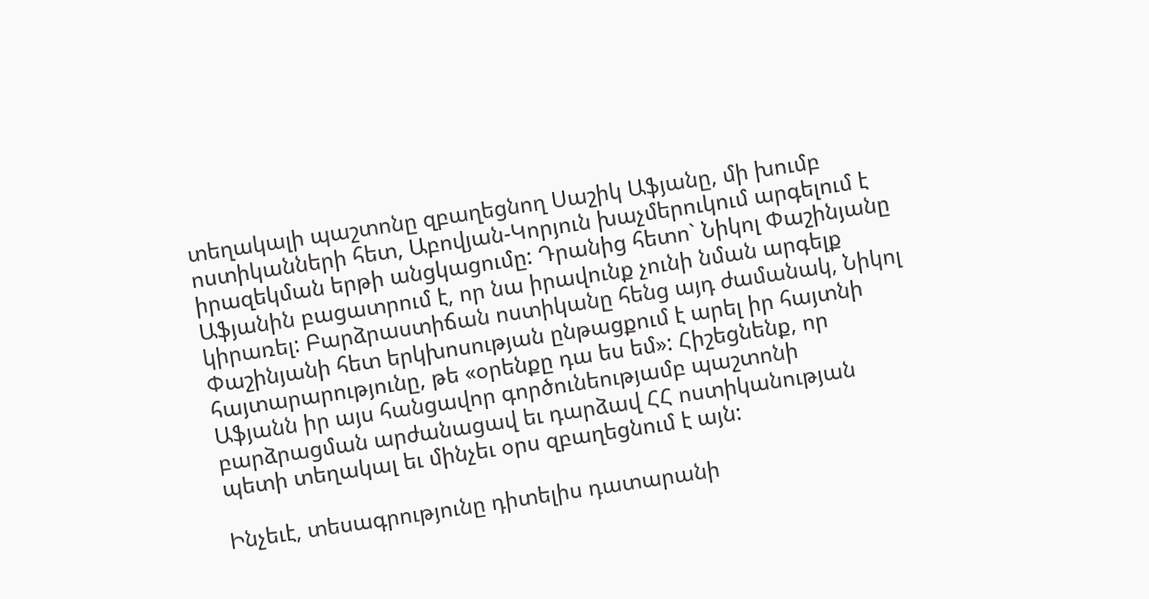տեղակալի պաշտոնը զբաղեցնող Սաշիկ Աֆյանը, մի խումբ ոստիկանների հետ, Աբովյան-Կորյուն խաչմերուկում արգելում է իրազեկման երթի անցկացումը: Դրանից հետո` Նիկոլ Փաշինյանը Աֆյանին բացատրում է, որ նա իրավունք չունի նման արգելք կիրառել: Բարձրաստիճան ոստիկանը հենց այդ ժամանակ, Նիկոլ Փաշինյանի հետ երկխոսության ընթացքում է արել իր հայտնի հայտարարությունը, թե «օրենքը դա ես եմ»: Հիշեցնենք, որ Աֆյանն իր այս հանցավոր գործունեությամբ պաշտոնի բարձրացման արժանացավ եւ դարձավ ՀՀ ոստիկանության պետի տեղակալ եւ մինչեւ օրս զբաղեցնում է այն:

Ինչեւէ, տեսագրությունը դիտելիս դատարանի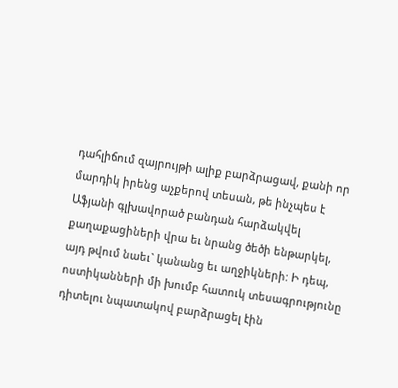դահլիճում զայրույթի ալիք բարձրացավ, քանի որ մարդիկ իրենց աչքերով տեսան, թե ինչպես է Աֆյանի գլխավորած բանդան հարձակվել քաղաքացիների վրա եւ նրանց ծեծի ենթարկել, այդ թվում նաեւ` կանանց եւ աղջիկների: Ի դեպ, ոստիկանների մի խումբ հատուկ տեսագրությունը դիտելու նպատակով բարձրացել էին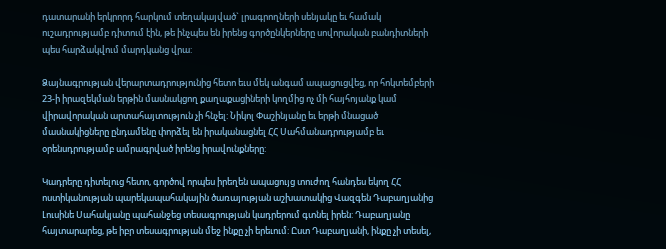դատարանի երկրորդ հարկում տեղակայված` լրագրողների սենյակը եւ համակ ուշադրությամբ դիտում էին, թե ինչպես են իրենց գործընկերները սովորական բանդիտների պես հարձակվում մարդկանց վրա:

Ձայնագրության վերարտադրությունից հետո եւս մեկ անգամ ապացուցվեց, որ հոկտեմբերի 23-ի իրազեկման երթին մասնակցող քաղաքացիների կողմից ոչ մի հայհոյանք կամ վիրավորական արտահայտություն չի հնչել: Նիկոլ Փաշինյանը եւ երթի մնացած մասնակիցները ընդամենը փորձել են իրականացնել ՀՀ Սահմանադրությամբ եւ օրենսդրությամբ ամրագրված իրենց իրավունքները:

Կադրերը դիտելուց հետո, գործով որպես իրեղեն ապացույց տուժող հանդես եկող ՀՀ ոստիկանության պարեկապահակային ծառայության աշխատակից Վազգեն Դաբաղյանից Լուսինե Սահակյանը պահանջեց տեսագրության կադրերում գտնել իրեն: Դաբաղյանը հայտարարեց, թե իբր տեսագրության մեջ ինքը չի երեւում: Ըստ Դաբաղյանի, ինքը չի տեսել,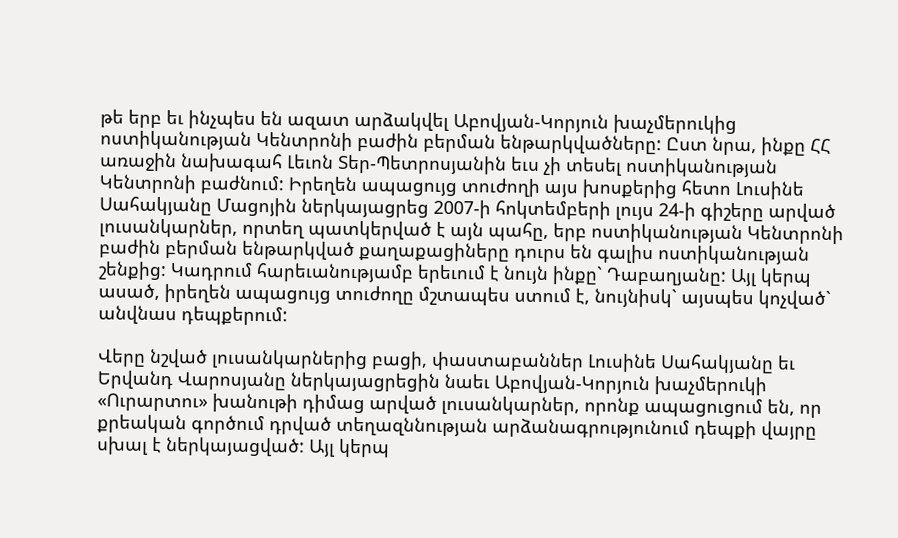թե երբ եւ ինչպես են ազատ արձակվել Աբովյան-Կորյուն խաչմերուկից ոստիկանության Կենտրոնի բաժին բերման ենթարկվածները: Ըստ նրա, ինքը ՀՀ առաջին նախագահ Լեւոն Տեր-Պետրոսյանին եւս չի տեսել ոստիկանության Կենտրոնի բաժնում: Իրեղեն ապացույց տուժողի այս խոսքերից հետո Լուսինե Սահակյանը Մացոյին ներկայացրեց 2007-ի հոկտեմբերի լույս 24-ի գիշերը արված լուսանկարներ, որտեղ պատկերված է այն պահը, երբ ոստիկանության Կենտրոնի բաժին բերման ենթարկված քաղաքացիները դուրս են գալիս ոստիկանության շենքից: Կադրում հարեւանությամբ երեւում է նույն ինքը` Դաբաղյանը: Այլ կերպ ասած, իրեղեն ապացույց տուժողը մշտապես ստում է, նույնիսկ` այսպես կոչված` անվնաս դեպքերում:

Վերը նշված լուսանկարներից բացի, փաստաբաններ Լուսինե Սահակյանը եւ Երվանդ Վարոսյանը ներկայացրեցին նաեւ Աբովյան-Կորյուն խաչմերուկի «Ուրարտու» խանութի դիմաց արված լուսանկարներ, որոնք ապացուցում են, որ քրեական գործում դրված տեղազննության արձանագրությունում դեպքի վայրը սխալ է ներկայացված: Այլ կերպ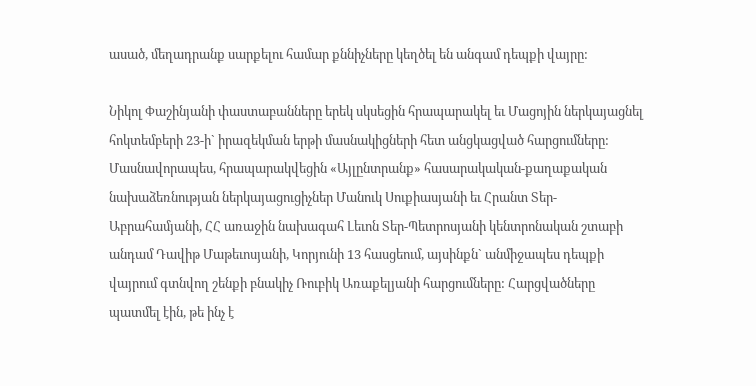ասած, մեղադրանք սարքելու համար քննիչները կեղծել են անգամ դեպքի վայրը:

Նիկոլ Փաշինյանի փաստաբանները երեկ սկսեցին հրապարակել եւ Մացոյին ներկայացնել հոկտեմբերի 23-ի` իրազեկման երթի մասնակիցների հետ անցկացված հարցումները: Մասնավորապես, հրապարակվեցին «Այլընտրանք» հասարակական-քաղաքական նախաձեռնության ներկայացուցիչներ Մանուկ Սուքիասյանի եւ Հրանտ Տեր-Աբրահամյանի, ՀՀ առաջին նախագահ Լեւոն Տեր-Պետրոսյանի կենտրոնական շտաբի անդամ Դավիթ Մաթեւոսյանի, Կորյունի 13 հասցեում, այսինքն` անմիջապես դեպքի վայրում գտնվող շենքի բնակիչ Ռուբիկ Առաքելյանի հարցումները: Հարցվածները պատմել էին, թե ինչ է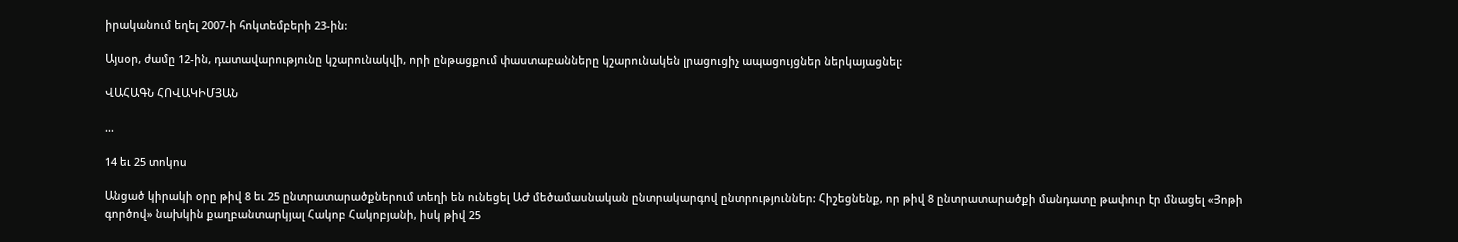իրականում եղել 2007-ի հոկտեմբերի 23-ին:

Այսօր, ժամը 12-ին, դատավարությունը կշարունակվի, որի ընթացքում փաստաբանները կշարունակեն լրացուցիչ ապացույցներ ներկայացնել:

ՎԱՀԱԳՆ ՀՈՎԱԿԻՄՅԱՆ

...

14 եւ 25 տոկոս

Անցած կիրակի օրը թիվ 8 եւ 25 ընտրատարածքներում տեղի են ունեցել ԱԺ մեծամասնական ընտրակարգով ընտրություններ: Հիշեցնենք, որ թիվ 8 ընտրատարածքի մանդատը թափուր էր մնացել «Յոթի գործով» նախկին քաղբանտարկյալ Հակոբ Հակոբյանի, իսկ թիվ 25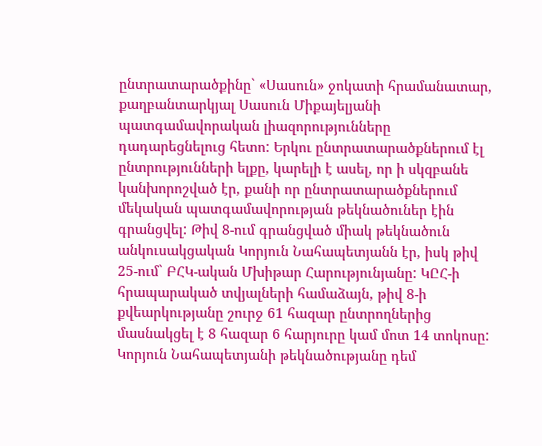ընտրատարածքինը` «Սասուն» ջոկատի հրամանատար, քաղբանտարկյալ Սասուն Միքայելյանի պատգամավորական լիազորությունները դադարեցնելուց հետո: Երկու ընտրատարածքներում էլ ընտրությունների ելքը, կարելի է ասել, որ ի սկզբանե կանխորոշված էր, քանի որ ընտրատարածքներում մեկական պատգամավորության թեկնածուներ էին գրանցվել: Թիվ 8-ում գրանցված միակ թեկնածուն անկուսակցական Կորյուն Նահապետյանն էր, իսկ թիվ 25-ում` ԲՀԿ-ական Մխիթար Հարությունյանը: ԿԸՀ-ի հրապարակած տվյալների համաձայն, թիվ 8-ի քվեարկությանը շուրջ 61 հազար ընտրողներից մասնակցել է 8 հազար 6 հարյուրը կամ մոտ 14 տոկոսը: Կորյուն Նահապետյանի թեկնածությանը դեմ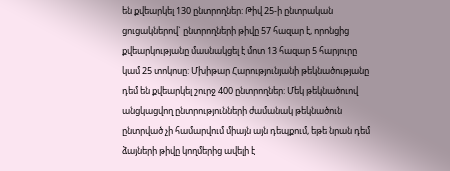են քվեարկել 130 ընտրողներ: Թիվ 25-ի ընտրական ցուցակներով` ընտրողների թիվը 57 հազար է, որոնցից քվեարկությանը մասնակցել է մոտ 13 հազար 5 հարյուրը կամ 25 տոկոսը: Մխիթար Հարությունյանի թեկնածությանը դեմ են քվեարկել շուրջ 400 ընտրողներ: Մեկ թեկնածուով անցկացվող ընտրությունների ժամանակ թեկնածուն ընտրված չի համարվում միայն այն դեպքում, եթե նրան դեմ ձայների թիվը կողմերից ավելի է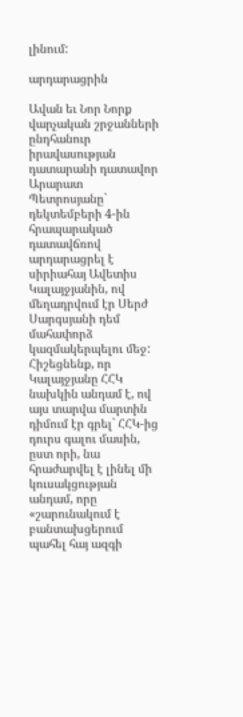լինում:

արդարացրին

Ավան եւ Նոր Նորք վարչական շրջանների ընդհանուր իրավասության դատարանի դատավոր Արարատ Պետրոսյանը` դեկտեմբերի 4-ին հրապարակած դատավճռով արդարացրել է սիրիահայ Ավետիս Կալայջյանին, ով մեղադրվում էր Սերժ Սարգսյանի դեմ մահափորձ կազմակերպելու մեջ: Հիշեցնենք, որ Կալայջյանը ՀՀԿ նախկին անդամ է, ով այս տարվա մարտին դիմում էր գրել` ՀՀԿ-ից դուրս գալու մասին, ըստ որի, նա հրաժարվել է լինել մի կուսակցության անդամ, որը «շարունակում է բանտախցերում պահել հայ ազգի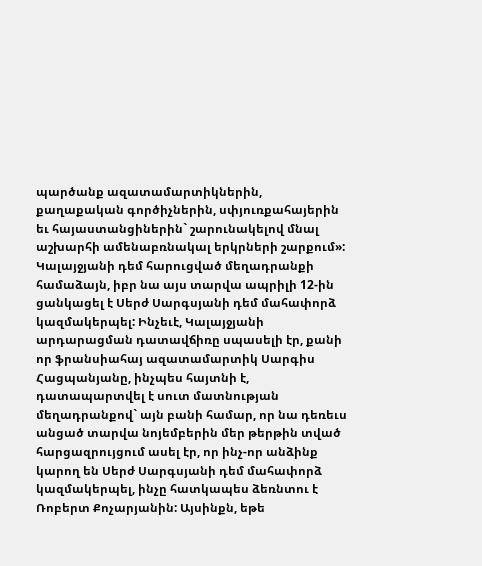պարծանք ազատամարտիկներին, քաղաքական գործիչներին, սփյուռքահայերին եւ հայաստանցիներին` շարունակելով մնալ աշխարհի ամենաբռնակալ երկրների շարքում»: Կալայջյանի դեմ հարուցված մեղադրանքի համաձայն, իբր նա այս տարվա ապրիլի 12-ին ցանկացել է Սերժ Սարգսյանի դեմ մահափորձ կազմակերպել: Ինչեւէ, Կալայջյանի արդարացման դատավճիռը սպասելի էր, քանի որ ֆրանսիահայ ազատամարտիկ Սարգիս Հացպանյանը, ինչպես հայտնի է, դատապարտվել է սուտ մատնության մեղադրանքով` այն բանի համար, որ նա դեռեւս անցած տարվա նոյեմբերին մեր թերթին տված հարցազրույցում ասել էր, որ ինչ-որ անձինք կարող են Սերժ Սարգսյանի դեմ մահափորձ կազմակերպել, ինչը հատկապես ձեռնտու է Ռոբերտ Քոչարյանին: Այսինքն, եթե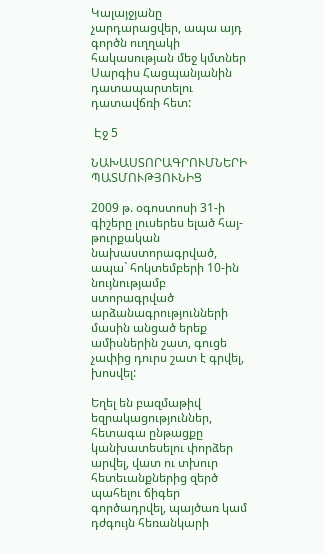Կալայջյանը չարդարացվեր, ապա այդ գործն ուղղակի հակասության մեջ կմտներ Սարգիս Հացպանյանին դատապարտելու դատավճռի հետ:

 Էջ 5

ՆԱԽԱՍՏՈՐԱԳՐՈՒՄՆԵՐԻ ՊԱՏՄՈՒԹՅՈՒՆԻՑ

2009 թ. օգոստոսի 31-ի գիշերը լուսերես ելած հայ-թուրքական նախաստորագրված, ապա` հոկտեմբերի 10-ին նույնությամբ ստորագրված արձանագրությունների մասին անցած երեք ամիսներին շատ, գուցե չափից դուրս շատ է գրվել, խոսվել:

Եղել են բազմաթիվ եզրակացություններ, հետագա ընթացքը կանխատեսելու փորձեր արվել, վատ ու տխուր հետեւանքներից զերծ պահելու ճիգեր գործադրվել, պայծառ կամ դժգույն հեռանկարի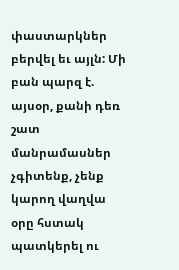փաստարկներ բերվել եւ այլն: Մի բան պարզ է. այսօր, քանի դեռ շատ մանրամասներ չգիտենք, չենք կարող վաղվա օրը հստակ պատկերել ու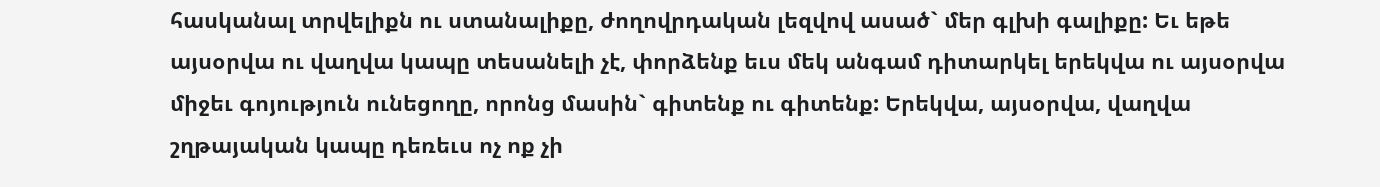հասկանալ տրվելիքն ու ստանալիքը, ժողովրդական լեզվով ասած` մեր գլխի գալիքը: Եւ եթե այսօրվա ու վաղվա կապը տեսանելի չէ, փորձենք եւս մեկ անգամ դիտարկել երեկվա ու այսօրվա միջեւ գոյություն ունեցողը, որոնց մասին` գիտենք ու գիտենք: Երեկվա, այսօրվա, վաղվա շղթայական կապը դեռեւս ոչ ոք չի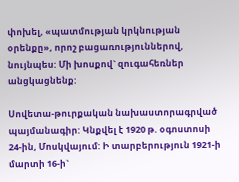փոխել, «պատմության կրկնության օրենքը», որոշ բացառություններով, նույնպես: Մի խոսքով` զուգահեռներ անցկացնենք:

Սովետա-թուրքական նախաստորագրված պայմանագիր: Կնքվել է 1920 թ. օգոստոսի 24-ին, Մոսկվայում: Ի տարբերություն 1921-ի մարտի 16-ի`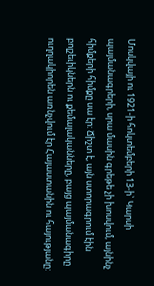Մոսկվայի ու 1921-ի հոկտեմբերի 13-ի` Կարսի պայմանագրերի, սրա մասին գրեթե չի խոսվում, այնինչ հիմքերի հիմքը սա էր: Ճիշտ է, այն ստորագրում էին բոլշեւիկներն ու քեմալականները, բայց պայմանագիրը ուղղակիորեն առնչվում էր Հայաստանին ու հայությանը: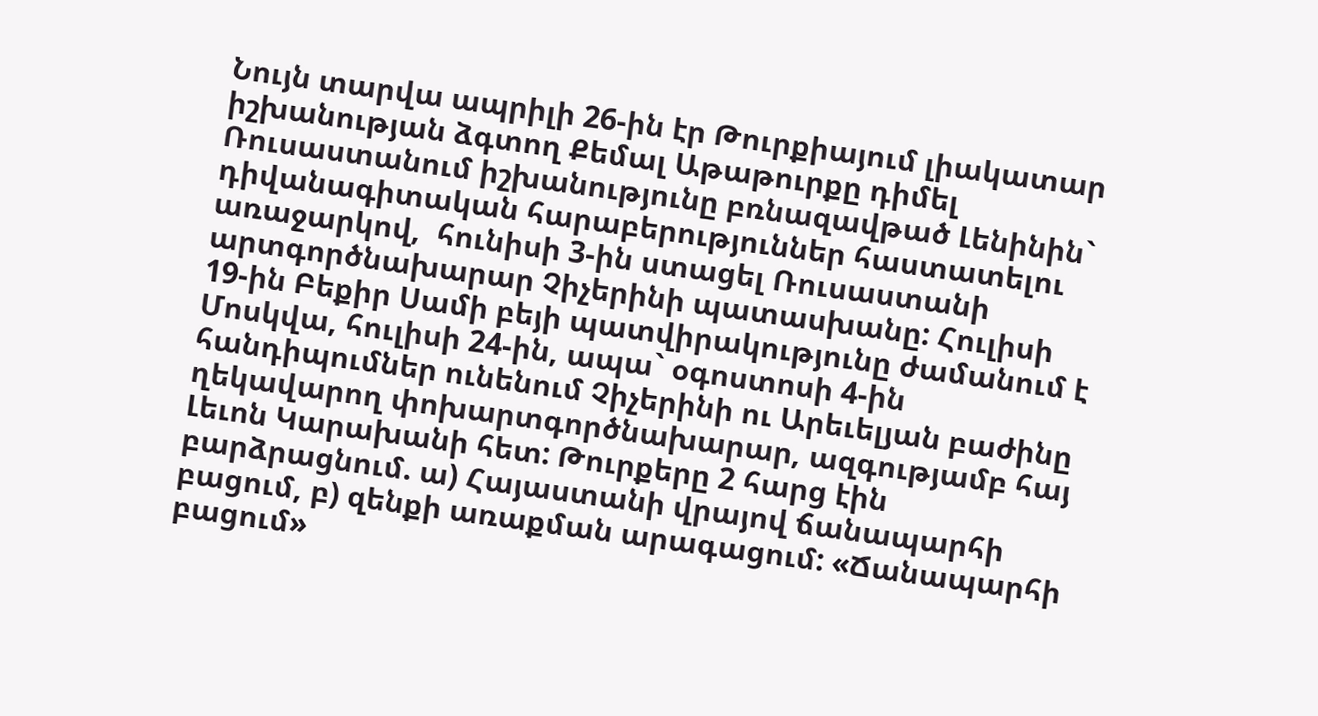Նույն տարվա ապրիլի 26-ին էր Թուրքիայում լիակատար իշխանության ձգտող Քեմալ Աթաթուրքը դիմել Ռուսաստանում իշխանությունը բռնազավթած Լենինին` դիվանագիտական հարաբերություններ հաստատելու առաջարկով,  հունիսի 3-ին ստացել Ռուսաստանի արտգործնախարար Չիչերինի պատասխանը: Հուլիսի 19-ին Բեքիր Սամի բեյի պատվիրակությունը ժամանում է Մոսկվա, հուլիսի 24-ին, ապա` օգոստոսի 4-ին հանդիպումներ ունենում Չիչերինի ու Արեւելյան բաժինը ղեկավարող փոխարտգործնախարար, ազգությամբ հայ Լեւոն Կարախանի հետ: Թուրքերը 2 հարց էին բարձրացնում. ա) Հայաստանի վրայով ճանապարհի բացում, բ) զենքի առաքման արագացում: «Ճանապարհի բացում»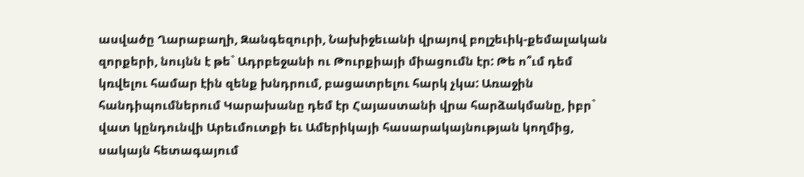ասվածը Ղարաբաղի, Զանգեզուրի, Նախիջեւանի վրայով բոլշեւիկ-քեմալական զորքերի, նույնն է թե` Ադրբեջանի ու Թուրքիայի միացումն էր: Թե ո՞ւմ դեմ կռվելու համար էին զենք խնդրում, բացատրելու հարկ չկա: Առաջին հանդիպումներում Կարախանը դեմ էր Հայաստանի վրա հարձակմանը, իբր` վատ կընդունվի Արեւմուտքի եւ Ամերիկայի հասարակայնության կողմից, սակայն հետագայում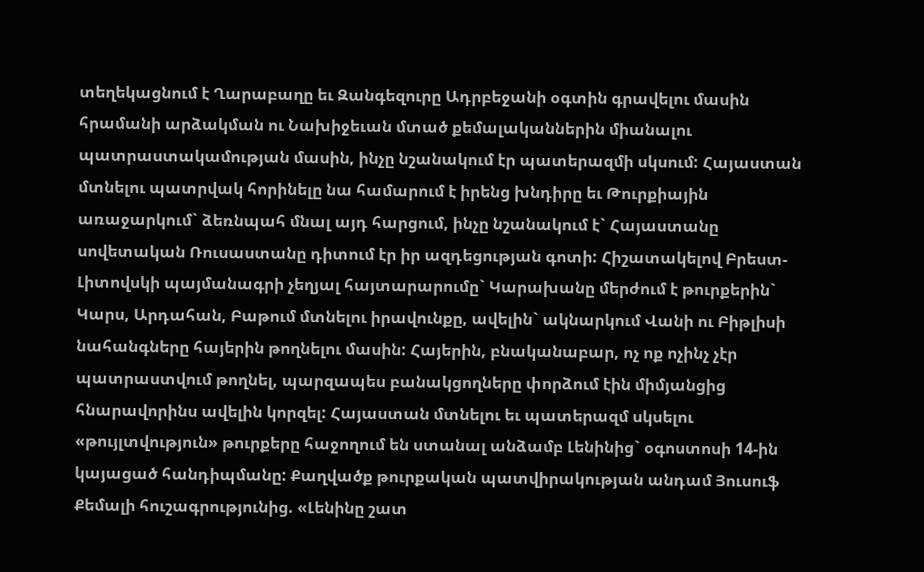տեղեկացնում է Ղարաբաղը եւ Զանգեզուրը Ադրբեջանի օգտին գրավելու մասին հրամանի արձակման ու Նախիջեւան մտած քեմալականներին միանալու պատրաստակամության մասին, ինչը նշանակում էր պատերազմի սկսում: Հայաստան մտնելու պատրվակ հորինելը նա համարում է իրենց խնդիրը եւ Թուրքիային առաջարկում` ձեռնպահ մնալ այդ հարցում, ինչը նշանակում է` Հայաստանը սովետական Ռուսաստանը դիտում էր իր ազդեցության գոտի: Հիշատակելով Բրեստ-Լիտովսկի պայմանագրի չեղյալ հայտարարումը` Կարախանը մերժում է թուրքերին` Կարս, Արդահան, Բաթում մտնելու իրավունքը, ավելին` ակնարկում Վանի ու Բիթլիսի նահանգները հայերին թողնելու մասին: Հայերին, բնականաբար, ոչ ոք ոչինչ չէր պատրաստվում թողնել, պարզապես բանակցողները փորձում էին միմյանցից հնարավորինս ավելին կորզել: Հայաստան մտնելու եւ պատերազմ սկսելու «թույլտվություն» թուրքերը հաջողում են ստանալ անձամբ Լենինից` օգոստոսի 14-ին կայացած հանդիպմանը: Քաղվածք թուրքական պատվիրակության անդամ Յուսուֆ Քեմալի հուշագրությունից. «Լենինը շատ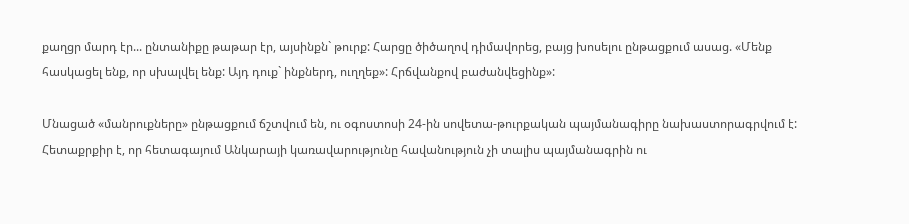քաղցր մարդ էր... ընտանիքը թաթար էր, այսինքն` թուրք: Հարցը ծիծաղով դիմավորեց, բայց խոսելու ընթացքում ասաց. «Մենք հասկացել ենք, որ սխալվել ենք: Այդ դուք` ինքներդ, ուղղեք»: Հրճվանքով բաժանվեցինք»:

Մնացած «մանրուքները» ընթացքում ճշտվում են, ու օգոստոսի 24-ին սովետա-թուրքական պայմանագիրը նախաստորագրվում է: Հետաքրքիր է, որ հետագայում Անկարայի կառավարությունը հավանություն չի տալիս պայմանագրին ու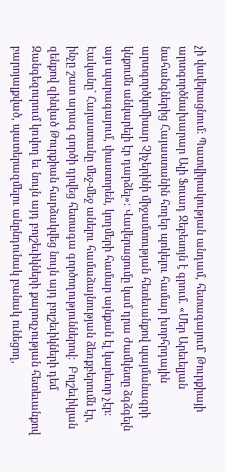չի վավերացնում: Պատվիրակության անդամ, հետագայում` Թուրքիայի արտգործնախարար Ալի Ֆուադ Ջեբեսոյն է գրում. «Մեր Արեւելյան նահանգներից Հայաստանին հողեր պոկելու համար խորհրդային արտգործկոմիսար Չիչերինի միջամտության հետեւանքով պայմանագրի կնքումն անկարելի էր դարձել»: Վավերացումը կամ դրա ժամկետը ձգձգելն այս պարագայում, փաստորեն, կողմերի համար այնքան էլ կարեւոր չէր: Էականը` Հայաստանը մեջ-մեջ անելու համաձայնության ձեռքբերումն էր, ինչը շատ արագ գործի դրվեց հետագա գործողություններով:  Բոլշեւիկյան զենքով զինված Թուրքիան հարձակվեց նույն այդ բոլշեւիկների դեմ Զանգեզուրում կռվող եւ նույն այդ բոլշեւիկների քարոզչության հետեւանքով բարոյալքված, պատերազմելու անընդունակ բանակ ունեցող,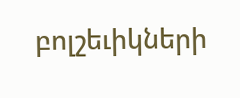բոլշեւիկների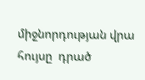միջնորդության վրա հույսը  դրած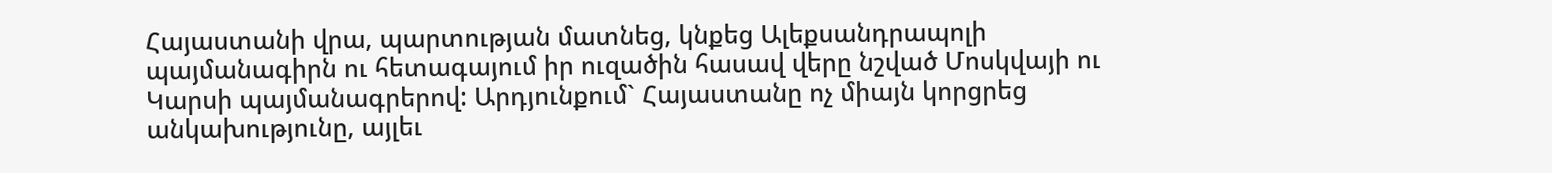Հայաստանի վրա, պարտության մատնեց, կնքեց Ալեքսանդրապոլի պայմանագիրն ու հետագայում իր ուզածին հասավ վերը նշված Մոսկվայի ու Կարսի պայմանագրերով: Արդյունքում` Հայաստանը ոչ միայն կորցրեց անկախությունը, այլեւ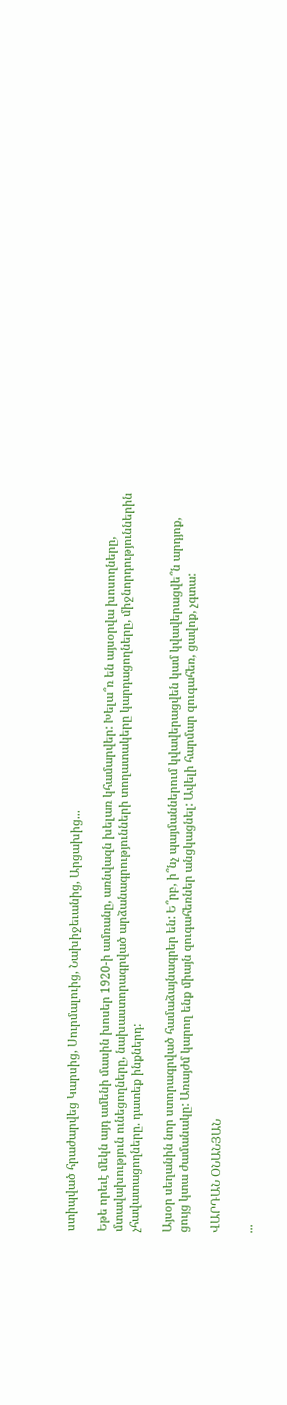ստիպված հրաժարվեց Կարսից, Սուրմալուից, Նախիջեւանից, Արցախից...

Եթե որեւէ մեկն այդ ամենի մասին խոսեր 1920-ի ամռանը, առնվազն խելառ կհամարվեր: Խելա՞ռ են այսօրվա խոսողները, մտավախություն ունեցողները, նախաստորագրված արձանագրությունների տողատակերը կարդացողները, միջնորդություններին չհավատացողները. դատեք ինքներդ:

Այսօր սեղանին նոր ստորագրված համաձայնագրեր են: Ե՞րբ, ի՞նչ պայմաններում կվավերացվեն կամ կվավերացվե՞ն արդյոք, ցույց կտա ժամանակը: Առայժմ կարող ենք միայն զուգահեռներ անցկացնել: Ավելի հարմար զուգահեռ, ցավոք, չգտա:

ՎԱՐԴԱՆ ՕՆԱՆՅԱՆ

...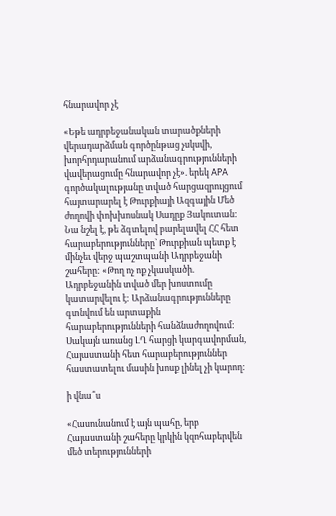հնարավոր չէ

«Եթե ադրբեջանական տարածքների վերադարձման գործընթաց չսկսվի, խորհրդարանում արձանագրությունների վավերացումը հնարավոր չէ». երեկ APA գործակալությանը տված հարցազրույցում հայտարարել է Թուրքիայի Ազգային Մեծ ժողովի փոխխոսնակ Սադըք Յակուտան: Նա նշել է, թե ձգտելով բարելավել ՀՀ հետ հարաբերությունները` Թուրքիան պետք է մինչեւ վերջ պաշտպանի Ադրբեջանի շահերը: «Թող ոչ ոք չկասկածի. Ադրբեջանին տված մեր խոստումը կատարվելու է: Արձանագրությունները գտնվում են արտաքին հարաբերությունների հանձնաժողովում: Սակայն առանց ԼՂ հարցի կարգավորման, Հայաստանի հետ հարաբերություններ հաստատելու մասին խոսք լինել չի կարող:

ի վնա՞ս

«Հասունանում է այն պահը, երբ Հայաստանի շահերը կրկին կզոհաբերվեն մեծ տերությունների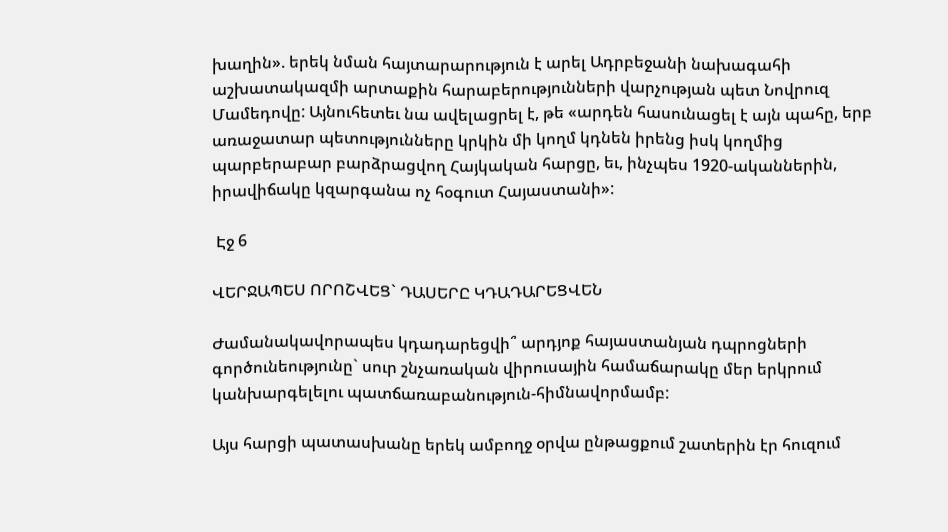խաղին». երեկ նման հայտարարություն է արել Ադրբեջանի նախագահի աշխատակազմի արտաքին հարաբերությունների վարչության պետ Նովրուզ Մամեդովը: Այնուհետեւ նա ավելացրել է, թե «արդեն հասունացել է այն պահը, երբ առաջատար պետությունները կրկին մի կողմ կդնեն իրենց իսկ կողմից պարբերաբար բարձրացվող Հայկական հարցը, եւ, ինչպես 1920-ականներին, իրավիճակը կզարգանա ոչ հօգուտ Հայաստանի»:

 Էջ 6

ՎԵՐՋԱՊԵՍ ՈՐՈՇՎԵՑ` ԴԱՍԵՐԸ ԿԴԱԴԱՐԵՑՎԵՆ

Ժամանակավորապես կդադարեցվի՞ արդյոք հայաստանյան դպրոցների գործունեությունը` սուր շնչառական վիրուսային համաճարակը մեր երկրում կանխարգելելու պատճառաբանություն-հիմնավորմամբ:

Այս հարցի պատասխանը երեկ ամբողջ օրվա ընթացքում շատերին էր հուզում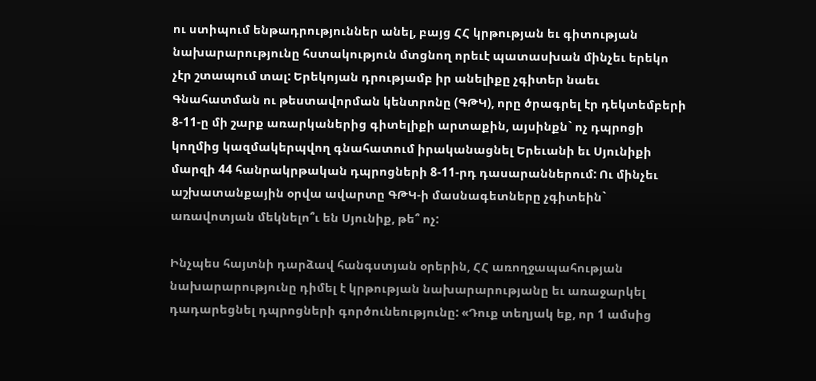ու ստիպում ենթադրություններ անել, բայց ՀՀ կրթության եւ գիտության նախարարությունը հստակություն մտցնող որեւէ պատասխան մինչեւ երեկո չէր շտապում տալ: Երեկոյան դրությամբ իր անելիքը չգիտեր նաեւ Գնահատման ու թեստավորման կենտրոնը (ԳԹԿ), որը ծրագրել էր դեկտեմբերի 8-11-ը մի շարք առարկաներից գիտելիքի արտաքին, այսինքն` ոչ դպրոցի կողմից կազմակերպվող գնահատում իրականացնել Երեւանի եւ Սյունիքի մարզի 44 հանրակրթական դպրոցների 8-11-րդ դասարաններում: Ու մինչեւ աշխատանքային օրվա ավարտը ԳԹԿ-ի մասնագետները չգիտեին` առավոտյան մեկնելո՞ւ են Սյունիք, թե՞ ոչ:

Ինչպես հայտնի դարձավ հանգստյան օրերին, ՀՀ առողջապահության նախարարությունը դիմել է կրթության նախարարությանը եւ առաջարկել դադարեցնել դպրոցների գործունեությունը: «Դուք տեղյակ եք, որ 1 ամսից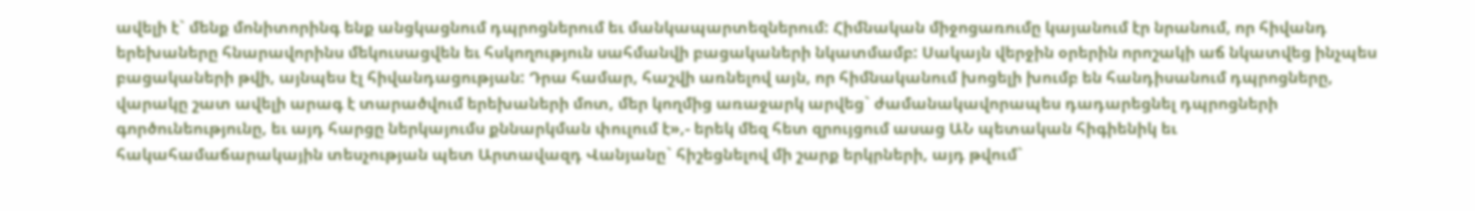ավելի է` մենք մոնիտորինգ ենք անցկացնում դպրոցներում եւ մանկապարտեզներում: Հիմնական միջոցառումը կայանում էր նրանում, որ հիվանդ երեխաները հնարավորինս մեկուսացվեն եւ հսկողություն սահմանվի բացակաների նկատմամբ: Սակայն վերջին օրերին որոշակի աճ նկատվեց ինչպես բացակաների թվի, այնպես էլ հիվանդացության: Դրա համար, հաշվի առնելով այն, որ հիմնականում խոցելի խումբ են հանդիսանում դպրոցները, վարակը շատ ավելի արագ է տարածվում երեխաների մոտ, մեր կողմից առաջարկ արվեց` ժամանակավորապես դադարեցնել դպրոցների գործունեությունը, եւ այդ հարցը ներկայումս քննարկման փուլում է»,- երեկ մեզ հետ զրույցում ասաց ԱՆ պետական հիգիենիկ եւ հակահամաճարակային տեսչության պետ Արտավազդ Վանյանը` հիշեցնելով մի շարք երկրների, այդ թվում`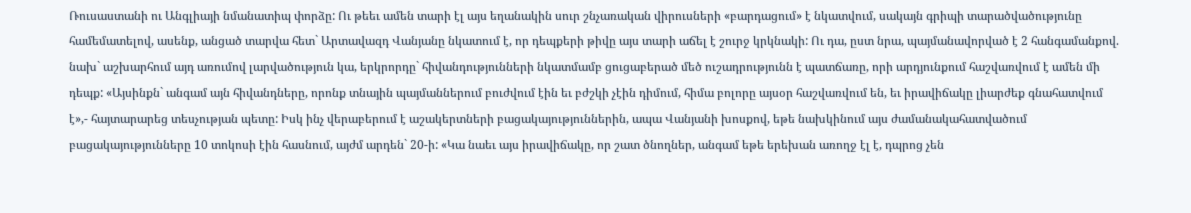Ռուսաստանի ու Անգլիայի նմանատիպ փորձը: Ու թեեւ ամեն տարի էլ այս եղանակին սուր շնչառական վիրուսների «բարդացում» է նկատվում, սակայն գրիպի տարածվածությունը համեմատելով, ասենք, անցած տարվա հետ` Արտավազդ Վանյանը նկատում է, որ դեպքերի թիվը այս տարի աճել է շուրջ կրկնակի: Ու դա, ըստ նրա, պայմանավորված է 2 հանգամանքով. նախ` աշխարհում այդ առումով լարվածություն կա, երկրորդը` հիվանդությունների նկատմամբ ցուցաբերած մեծ ուշադրությունն է պատճառը, որի արդյունքում հաշվառվում է ամեն մի դեպք: «Այսինքն` անգամ այն հիվանդները, որոնք տնային պայմաններում բուժվում էին եւ բժշկի չէին դիմում, հիմա բոլորը այսօր հաշվառվում են, եւ իրավիճակը լիարժեք գնահատվում է»,- հայտարարեց տեսչության պետը: Իսկ ինչ վերաբերում է աշակերտների բացակայություններին, ապա Վանյանի խոսքով, եթե նախկինում այս ժամանակահատվածում բացակայությունները 10 տոկոսի էին հասնում, այժմ արդեն` 20-ի: «Կա նաեւ այս իրավիճակը, որ շատ ծնողներ, անգամ եթե երեխան առողջ էլ է, դպրոց չեն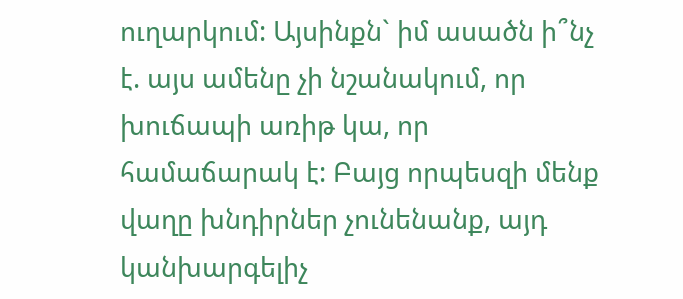ուղարկում: Այսինքն` իմ ասածն ի՞նչ է. այս ամենը չի նշանակում, որ խուճապի առիթ կա, որ համաճարակ է: Բայց որպեսզի մենք վաղը խնդիրներ չունենանք, այդ կանխարգելիչ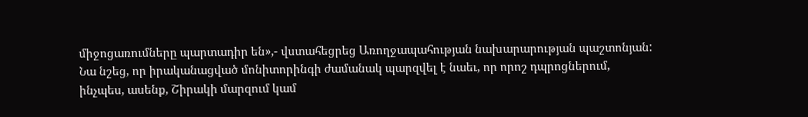միջոցառումները պարտադիր են»,- վստահեցրեց Առողջապահության նախարարության պաշտոնյան: Նա նշեց, որ իրականացված մոնիտորինգի ժամանակ պարզվել է նաեւ, որ որոշ դպրոցներում, ինչպես, ասենք, Շիրակի մարզում կամ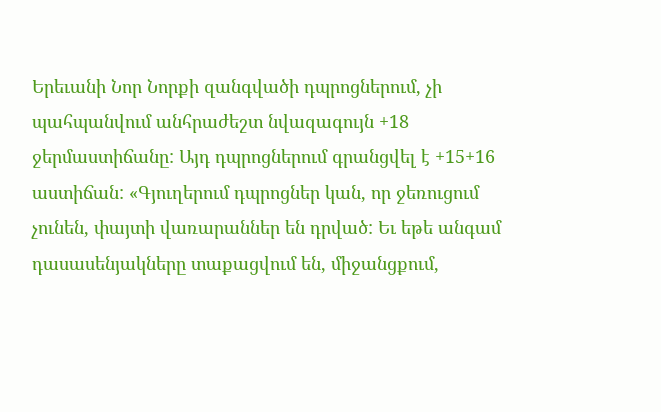Երեւանի Նոր Նորքի զանգվածի դպրոցներում, չի պահպանվում անհրաժեշտ նվազագույն +18 ջերմաստիճանը: Այդ դպրոցներում գրանցվել է +15+16 աստիճան: «Գյուղերում դպրոցներ կան, որ ջեռուցում չունեն, փայտի վառարաններ են դրված: Եւ եթե անգամ դասասենյակները տաքացվում են, միջանցքում,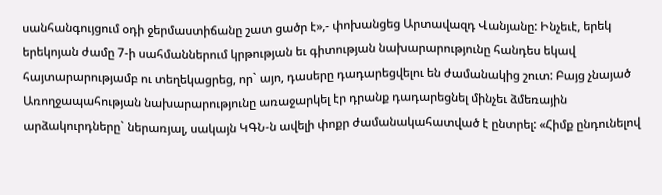սանհանգույցում օդի ջերմաստիճանը շատ ցածր է»,- փոխանցեց Արտավազդ Վանյանը: Ինչեւէ, երեկ երեկոյան ժամը 7-ի սահմաններում կրթության եւ գիտության նախարարությունը հանդես եկավ հայտարարությամբ ու տեղեկացրեց, որ` այո, դասերը դադարեցվելու են ժամանակից շուտ: Բայց չնայած Առողջապահության նախարարությունը առաջարկել էր դրանք դադարեցնել մինչեւ ձմեռային արձակուրդները` ներառյալ, սակայն ԿԳՆ-ն ավելի փոքր ժամանակահատված է ընտրել: «Հիմք ընդունելով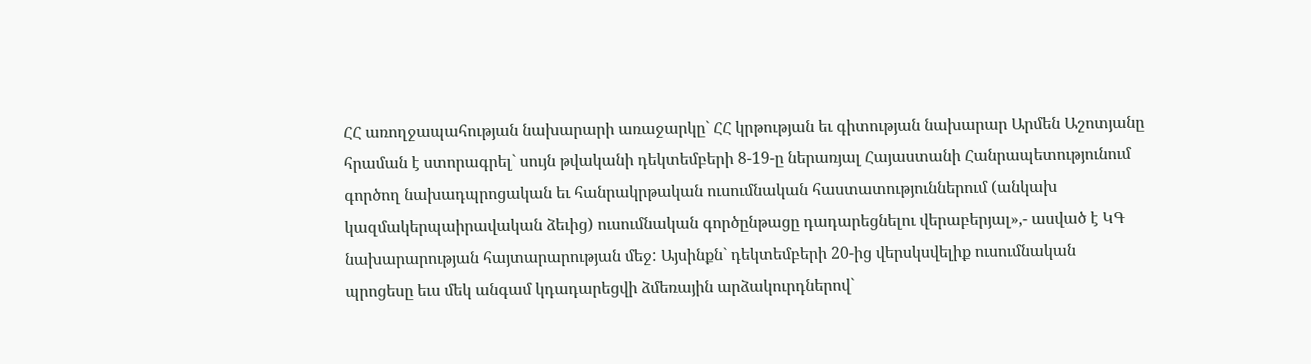ՀՀ առողջապահության նախարարի առաջարկը` ՀՀ կրթության եւ գիտության նախարար Արմեն Աշոտյանը հրաման է ստորագրել` սույն թվականի դեկտեմբերի 8-19-ը ներառյալ Հայաստանի Հանրապետությունում գործող նախադպրոցական եւ հանրակրթական ուսումնական հաստատություններում (անկախ կազմակերպաիրավական ձեւից) ուսումնական գործընթացը դադարեցնելու վերաբերյալ»,- ասված է ԿԳ նախարարության հայտարարության մեջ: Այսինքն` դեկտեմբերի 20-ից վերսկսվելիք ուսումնական պրոցեսը եւս մեկ անգամ կդադարեցվի ձմեռային արձակուրդներով`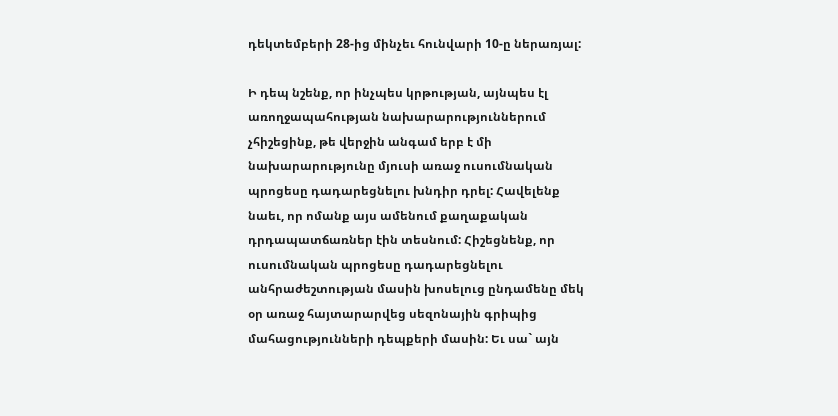դեկտեմբերի 28-ից մինչեւ հունվարի 10-ը ներառյալ:

Ի դեպ նշենք, որ ինչպես կրթության, այնպես էլ առողջապահության նախարարություններում չհիշեցինք, թե վերջին անգամ երբ է մի նախարարությունը մյուսի առաջ ուսումնական պրոցեսը դադարեցնելու խնդիր դրել: Հավելենք նաեւ, որ ոմանք այս ամենում քաղաքական դրդապատճառներ էին տեսնում: Հիշեցնենք, որ ուսումնական պրոցեսը դադարեցնելու անհրաժեշտության մասին խոսելուց ընդամենը մեկ օր առաջ հայտարարվեց սեզոնային գրիպից մահացությունների դեպքերի մասին: Եւ սա` այն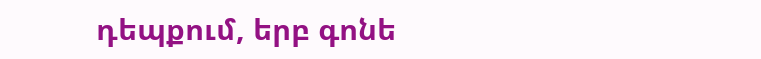դեպքում, երբ գոնե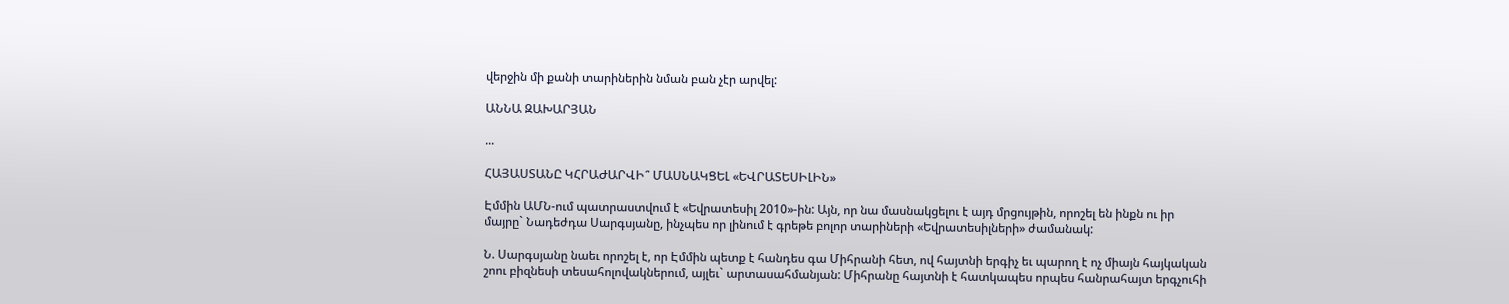վերջին մի քանի տարիներին նման բան չէր արվել:

ԱՆՆԱ ԶԱԽԱՐՅԱՆ

...

ՀԱՅԱՍՏԱՆԸ ԿՀՐԱԺԱՐՎԻ՞ ՄԱՍՆԱԿՑԵԼ «ԵՎՐԱՏԵՍԻԼԻՆ»

Էմմին ԱՄՆ-ում պատրաստվում է «Եվրատեսիլ 2010»-ին: Այն, որ նա մասնակցելու է այդ մրցույթին, որոշել են ինքն ու իր մայրը` Նադեժդա Սարգսյանը, ինչպես որ լինում է գրեթե բոլոր տարիների «Եվրատեսիլների» ժամանակ:

Ն. Սարգսյանը նաեւ որոշել է, որ Էմմին պետք է հանդես գա Միհրանի հետ, ով հայտնի երգիչ եւ պարող է ոչ միայն հայկական շոու բիզնեսի տեսահոլովակներում, այլեւ` արտասահմանյան: Միհրանը հայտնի է հատկապես որպես հանրահայտ երգչուհի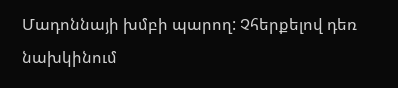Մադոննայի խմբի պարող: Չհերքելով դեռ նախկինում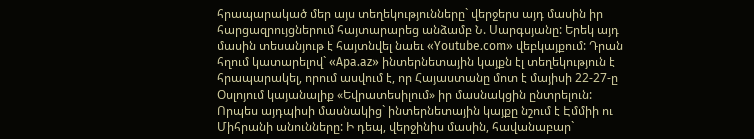հրապարակած մեր այս տեղեկությունները` վերջերս այդ մասին իր հարցազրույցներում հայտարարեց անձամբ Ն. Սարգսյանը: Երեկ այդ մասին տեսանյութ է հայտնվել նաեւ «Youtube.com» վեբկայքում: Դրան հղում կատարելով` «Apa.az» ինտերնետային կայքն էլ տեղեկություն է հրապարակել, որում ասվում է, որ Հայաստանը մոտ է մայիսի 22-27-ը Օսլոյում կայանալիք «Եվրատեսիլում» իր մասնակցին ընտրելուն: Որպես այդպիսի մասնակից` ինտերնետային կայքը նշում է Էմմիի ու Միհրանի անունները: Ի դեպ, վերջինիս մասին, հավանաբար`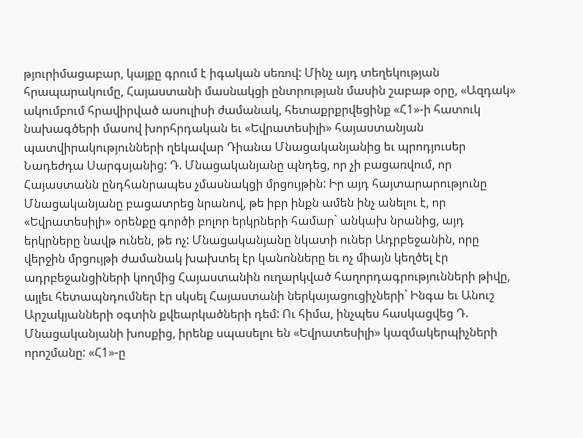թյուրիմացաբար, կայքը գրում է իգական սեռով: Մինչ այդ տեղեկության հրապարակումը, Հայաստանի մասնակցի ընտրության մասին շաբաթ օրը, «Ազդակ» ակումբում հրավիրված ասուլիսի ժամանակ, հետաքրքրվեցինք «Հ1»-ի հատուկ նախագծերի մասով խորհրդական եւ «Եվրատեսիլի» հայաստանյան պատվիրակությունների ղեկավար Դիանա Մնացականյանից եւ պրոդյուսեր Նադեժդա Սարգսյանից: Դ. Մնացականյանը պնդեց, որ չի բացառվում, որ Հայաստանն ընդհանրապես չմասնակցի մրցույթին: Իր այդ հայտարարությունը Մնացականյանը բացատրեց նրանով, թե իբր ինքն ամեն ինչ անելու է, որ «Եվրատեսիլի» օրենքը գործի բոլոր երկրների համար` անկախ նրանից, այդ երկրները նավթ ունեն, թե ոչ: Մնացականյանը նկատի ուներ Ադրբեջանին, որը վերջին մրցույթի ժամանակ խախտել էր կանոնները եւ ոչ միայն կեղծել էր ադրբեջանցիների կողմից Հայաստանին ուղարկված հաղորդագրությունների թիվը, այլեւ հետապնդումներ էր սկսել Հայաստանի ներկայացուցիչների` Ինգա եւ Անուշ Արշակյանների օգտին քվեարկածների դեմ: Ու հիմա, ինչպես հասկացվեց Դ. Մնացականյանի խոսքից, իրենք սպասելու են «Եվրատեսիլի» կազմակերպիչների որոշմանը: «Հ1»-ը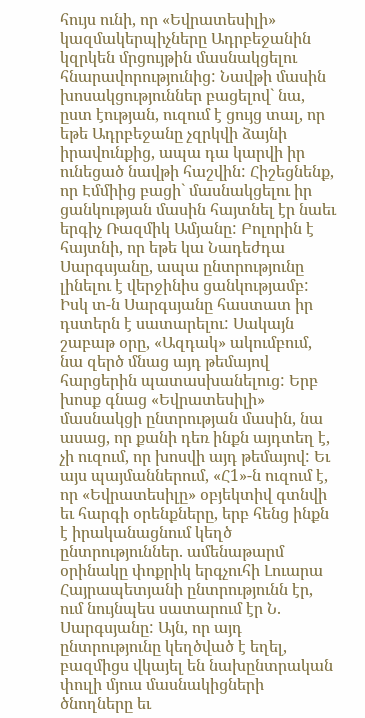հույս ունի, որ «Եվրատեսիլի» կազմակերպիչները Ադրբեջանին կզրկեն մրցույթին մասնակցելու հնարավորությունից: Նավթի մասին խոսակցություններ բացելով` նա, ըստ էության, ուզում է ցույց տալ, որ եթե Ադրբեջանը չզրկվի ձայնի իրավունքից, ապա դա կարվի իր ունեցած նավթի հաշվին: Հիշեցնենք, որ Էմմիից բացի` մասնակցելու իր ցանկության մասին հայտնել էր նաեւ երգիչ Ռազմիկ Ամյանը: Բոլորին է հայտնի, որ եթե կա Նադեժդա Սարգսյանը, ապա ընտրությունը լինելու է վերջինիս ցանկությամբ: Իսկ տ-ն Սարգսյանը հաստատ իր դստերն է սատարելու: Սակայն շաբաթ օրը, «Ազդակ» ակումբում, նա զերծ մնաց այդ թեմայով հարցերին պատասխանելուց: Երբ խոսք գնաց «Եվրատեսիլի» մասնակցի ընտրության մասին, նա ասաց, որ քանի դեռ ինքն այդտեղ է, չի ուզում, որ խոսվի այդ թեմայով: Եւ այս պայմաններում, «Հ1»-ն ուզում է, որ «Եվրատեսիլը» օբյեկտիվ գտնվի եւ հարգի օրենքները, երբ հենց ինքն է իրականացնում կեղծ ընտրություններ. ամենաթարմ օրինակը փոքրիկ երգչուհի Լուարա Հայրապետյանի ընտրությունն էր, ում նույնպես սատարում էր Ն. Սարգսյանը: Այն, որ այդ ընտրությունը կեղծված է եղել, բազմիցս վկայել են նախընտրական փուլի մյուս մասնակիցների ծնողները եւ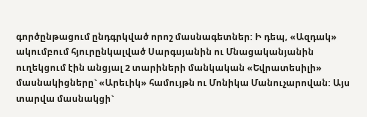գործընթացում ընդգրկված որոշ մասնագետներ: Ի դեպ, «Ազդակ» ակումբում հյուրընկալված Սարգսյանին ու Մնացականյանին ուղեկցում էին անցյալ 2 տարիների մանկական «Եվրատեսիլի» մասնակիցները` «Արեւիկ» համույթն ու Մոնիկա Մանուչարովան: Այս տարվա մասնակցի`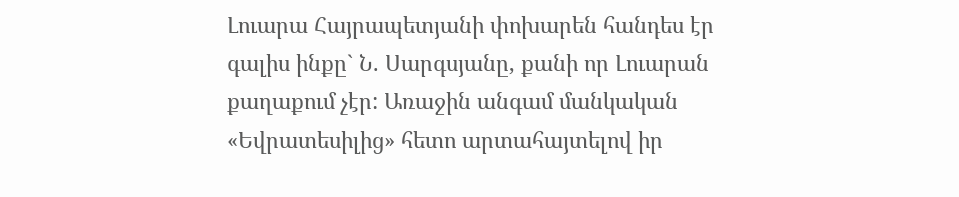Լուարա Հայրապետյանի փոխարեն հանդես էր գալիս ինքը` Ն. Սարգսյանը, քանի որ Լուարան քաղաքում չէր: Առաջին անգամ մանկական «Եվրատեսիլից» հետո արտահայտելով իր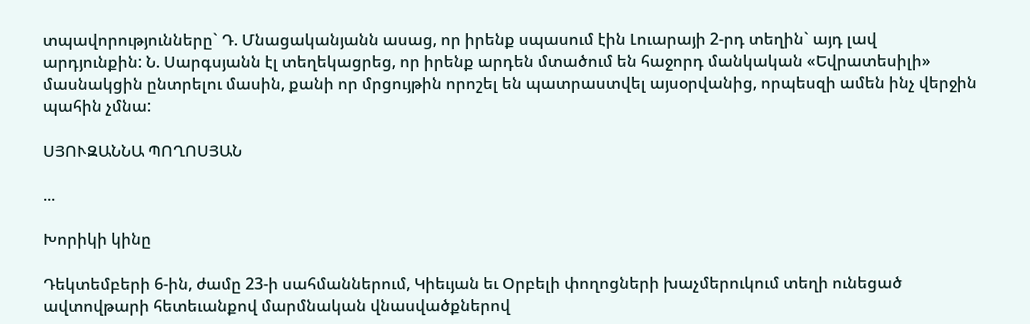տպավորությունները` Դ. Մնացականյանն ասաց, որ իրենք սպասում էին Լուարայի 2-րդ տեղին` այդ լավ արդյունքին: Ն. Սարգսյանն էլ տեղեկացրեց, որ իրենք արդեն մտածում են հաջորդ մանկական «Եվրատեսիլի» մասնակցին ընտրելու մասին, քանի որ մրցույթին որոշել են պատրաստվել այսօրվանից, որպեսզի ամեն ինչ վերջին պահին չմնա:

ՍՅՈՒԶԱՆՆԱ ՊՈՂՈՍՅԱՆ

...

Խորիկի կինը

Դեկտեմբերի 6-ին, ժամը 23-ի սահմաններում, Կիեւյան եւ Օրբելի փողոցների խաչմերուկում տեղի ունեցած ավտովթարի հետեւանքով մարմնական վնասվածքներով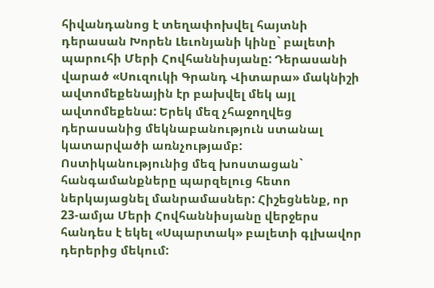հիվանդանոց է տեղափոխվել հայտնի դերասան Խորեն Լեւոնյանի կինը` բալետի պարուհի Մերի Հովհաննիսյանը: Դերասանի վարած «Սուզուկի Գրանդ Վիտարա» մակնիշի ավտոմեքենային էր բախվել մեկ այլ ավտոմեքենա: Երեկ մեզ չհաջողվեց դերասանից մեկնաբանություն ստանալ կատարվածի առնչությամբ: Ոստիկանությունից մեզ խոստացան` հանգամանքները պարզելուց հետո ներկայացնել մանրամասներ: Հիշեցնենք, որ 23-ամյա Մերի Հովհաննիսյանը վերջերս հանդես է եկել «Սպարտակ» բալետի գլխավոր դերերից մեկում: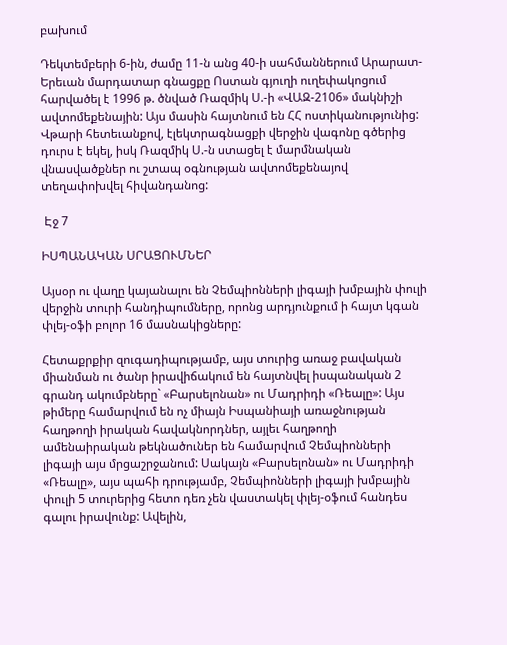բախում

Դեկտեմբերի 6-ին, ժամը 11-ն անց 40-ի սահմաններում Արարատ-Երեւան մարդատար գնացքը Ոստան գյուղի ուղեփակոցում հարվածել է 1996 թ. ծնված Ռազմիկ Ս.-ի «ՎԱԶ-2106» մակնիշի ավտոմեքենային: Այս մասին հայտնում են ՀՀ ոստիկանությունից: Վթարի հետեւանքով, էլեկտրագնացքի վերջին վագոնը գծերից դուրս է եկել, իսկ Ռազմիկ Ս.-ն ստացել է մարմնական վնասվածքներ ու շտապ օգնության ավտոմեքենայով տեղափոխվել հիվանդանոց:

 Էջ 7

ԻՍՊԱՆԱԿԱՆ ՍՐԱՑՈՒՄՆԵՐ

Այսօր ու վաղը կայանալու են Չեմպիոնների լիգայի խմբային փուլի վերջին տուրի հանդիպումները, որոնց արդյունքում ի հայտ կգան փլեյ-օֆի բոլոր 16 մասնակիցները:

Հետաքրքիր զուգադիպությամբ, այս տուրից առաջ բավական միանման ու ծանր իրավիճակում են հայտնվել իսպանական 2 գրանդ ակումբները` «Բարսելոնան» ու Մադրիդի «Ռեալը»: Այս թիմերը համարվում են ոչ միայն Իսպանիայի առաջնության հաղթողի իրական հավակնորդներ, այլեւ հաղթողի ամենաիրական թեկնածուներ են համարվում Չեմպիոնների լիգայի այս մրցաշրջանում: Սակայն «Բարսելոնան» ու Մադրիդի «Ռեալը», այս պահի դրությամբ, Չեմպիոնների լիգայի խմբային փուլի 5 տուրերից հետո դեռ չեն վաստակել փլեյ-օֆում հանդես գալու իրավունք: Ավելին,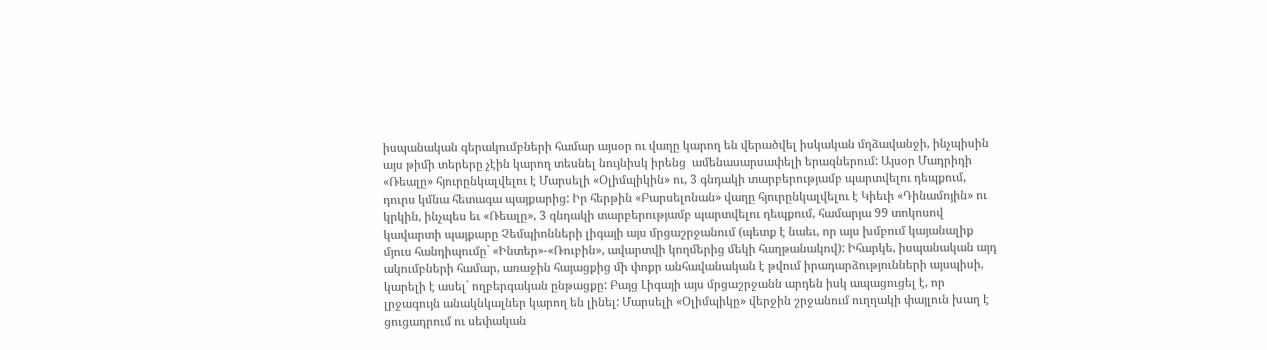իսպանական գերակումբների համար այսօր ու վաղը կարող են վերածվել իսկական մղձավանջի, ինչպիսին այս թիմի տերերը չէին կարող տեսնել նույնիսկ իրենց  ամենասարսափելի երազներում: Այսօր Մադրիդի «Ռեալը» հյուրընկալվելու է Մարսելի «Օլիմպիկին» ու, 3 գնդակի տարբերությամբ պարտվելու դեպքում, դուրս կմնա հետագա պայքարից: Իր հերթին «Բարսելոնան» վաղը հյուրընկալվելու է Կիեւի «Դինամոյին» ու կրկին, ինչպես եւ «Ռեալը», 3 գնդակի տարբերությամբ պարտվելու դեպքում, համարյա 99 տոկոսով կավարտի պայքարը Չեմպիոնների լիգայի այս մրցաշրջանում (պետք է նաեւ, որ այս խմբում կայանալիք մյուս հանդիպումը` «Ինտեր»-«Ռուբին», ավարտվի կողմերից մեկի հաղթանակով): Իհարկե, իսպանական այդ ակումբների համար, առաջին հայացքից մի փոքր անհավանական է թվում իրադարձությունների այսպիսի, կարելի է ասել` ողբերգական ընթացքը: Բայց Լիգայի այս մրցաշրջանն արդեն իսկ ապացուցել է, որ լրջագույն անակնկալներ կարող են լինել: Մարսելի «Օլիմպիկը» վերջին շրջանում ուղղակի փայլուն խաղ է ցուցադրում ու սեփական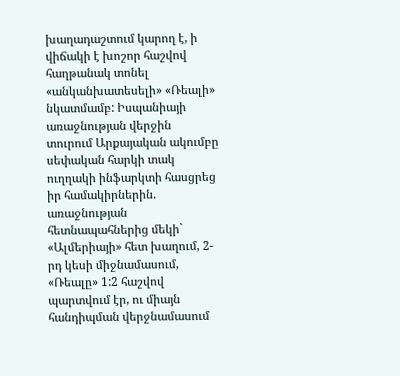խաղադաշտում կարող է, ի վիճակի է խոշոր հաշվով հաղթանակ տոնել «անկանխատեսելի» «Ռեալի» նկատմամբ: Իսպանիայի առաջնության վերջին տուրում Արքայական ակումբը սեփական հարկի տակ ուղղակի ինֆարկտի հասցրեց իր համակիրներին. առաջնության հետնապահներից մեկի` «Ալմերիայի» հետ խաղում, 2-րդ կեսի միջնամասում, «Ռեալը» 1:2 հաշվով պարտվում էր, ու միայն հանդիպման վերջնամասում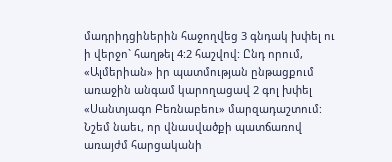մադրիդցիներին հաջողվեց 3 գնդակ խփել ու  ի վերջո` հաղթել 4:2 հաշվով: Ընդ որում, «Ալմերիան» իր պատմության ընթացքում առաջին անգամ կարողացավ 2 գոլ խփել «Սանտյագո Բեռնաբեու» մարզադաշտում: Նշեմ նաեւ, որ վնասվածքի պատճառով առայժմ հարցականի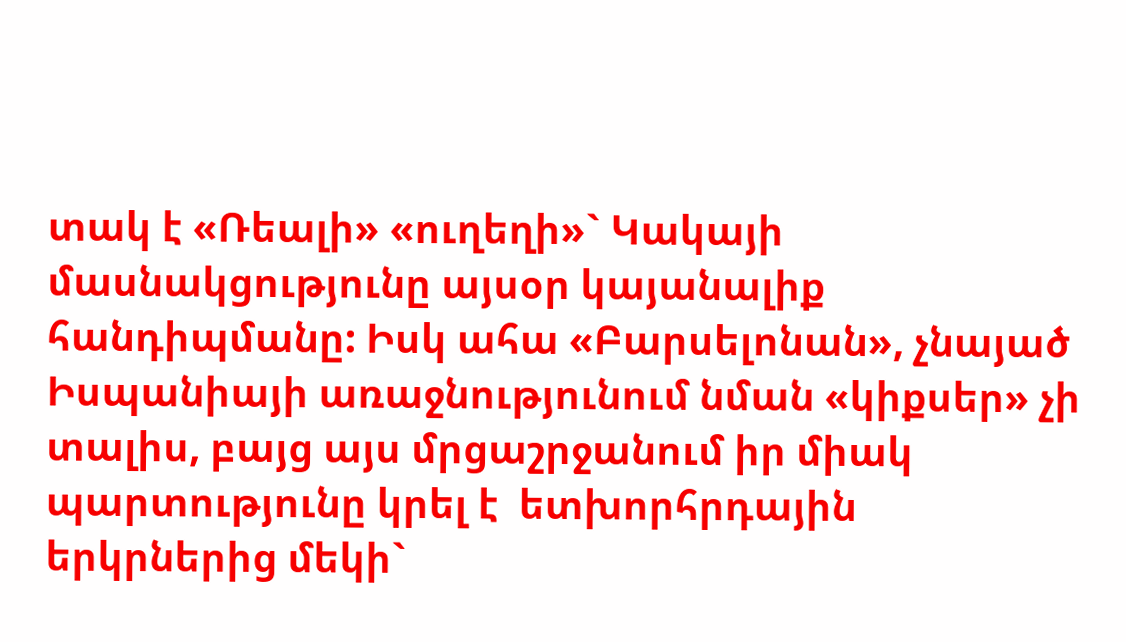տակ է «Ռեալի» «ուղեղի»` Կակայի մասնակցությունը այսօր կայանալիք հանդիպմանը: Իսկ ահա «Բարսելոնան», չնայած Իսպանիայի առաջնությունում նման «կիքսեր» չի տալիս, բայց այս մրցաշրջանում իր միակ պարտությունը կրել է  ետխորհրդային երկրներից մեկի`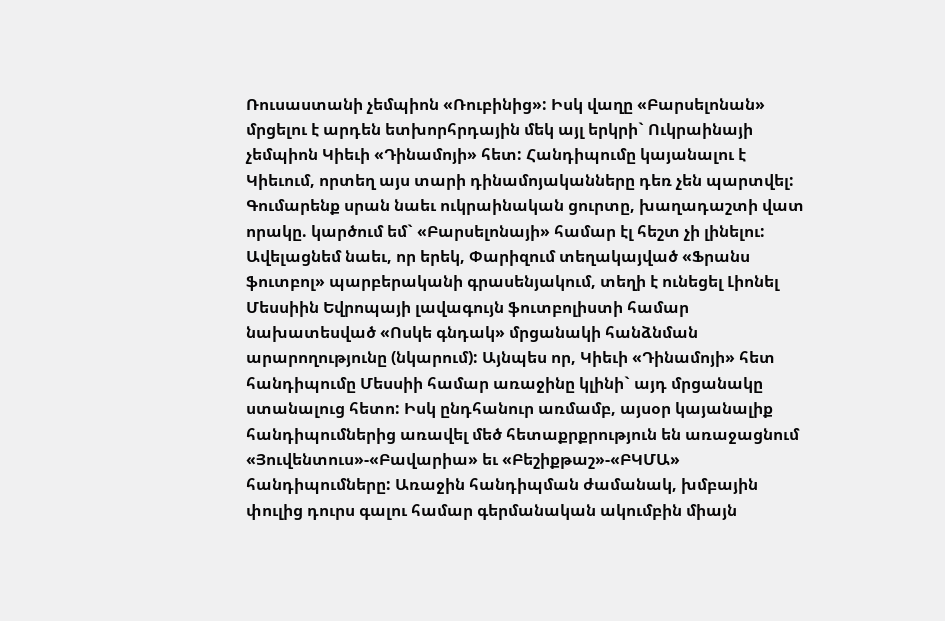Ռուսաստանի չեմպիոն «Ռուբինից»: Իսկ վաղը «Բարսելոնան» մրցելու է արդեն ետխորհրդային մեկ այլ երկրի` Ուկրաինայի չեմպիոն Կիեւի «Դինամոյի» հետ: Հանդիպումը կայանալու է Կիեւում, որտեղ այս տարի դինամոյականները դեռ չեն պարտվել: Գումարենք սրան նաեւ ուկրաինական ցուրտը, խաղադաշտի վատ որակը. կարծում եմ` «Բարսելոնայի» համար էլ հեշտ չի լինելու: Ավելացնեմ նաեւ, որ երեկ, Փարիզում տեղակայված «Ֆրանս ֆուտբոլ» պարբերականի գրասենյակում, տեղի է ունեցել Լիոնել Մեսսիին Եվրոպայի լավագույն ֆուտբոլիստի համար նախատեսված «Ոսկե գնդակ» մրցանակի հանձնման արարողությունը (նկարում): Այնպես որ, Կիեւի «Դինամոյի» հետ հանդիպումը Մեսսիի համար առաջինը կլինի` այդ մրցանակը ստանալուց հետո: Իսկ ընդհանուր առմամբ, այսօր կայանալիք հանդիպումներից առավել մեծ հետաքրքրություն են առաջացնում «Յուվենտուս»-«Բավարիա» եւ «Բեշիքթաշ»-«ԲԿՄԱ» հանդիպումները: Առաջին հանդիպման ժամանակ, խմբային փուլից դուրս գալու համար գերմանական ակումբին միայն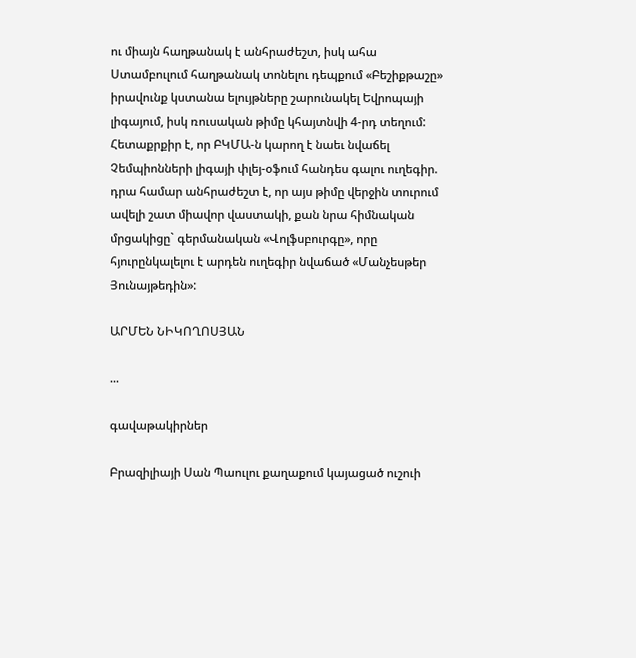ու միայն հաղթանակ է անհրաժեշտ, իսկ ահա Ստամբուլում հաղթանակ տոնելու դեպքում «Բեշիքթաշը» իրավունք կստանա ելույթները շարունակել Եվրոպայի լիգայում, իսկ ռուսական թիմը կհայտնվի 4-րդ տեղում: Հետաքրքիր է, որ ԲԿՄԱ-ն կարող է նաեւ նվաճել Չեմպիոնների լիգայի փլեյ-օֆում հանդես գալու ուղեգիր. դրա համար անհրաժեշտ է, որ այս թիմը վերջին տուրում ավելի շատ միավոր վաստակի, քան նրա հիմնական մրցակիցը` գերմանական «Վոլֆսբուրգը», որը հյուրընկալելու է արդեն ուղեգիր նվաճած «Մանչեսթեր Յունայթեդին»:

ԱՐՄԵՆ ՆԻԿՈՂՈՍՅԱՆ

...

գավաթակիրներ

Բրազիլիայի Սան Պաուլու քաղաքում կայացած ուշուի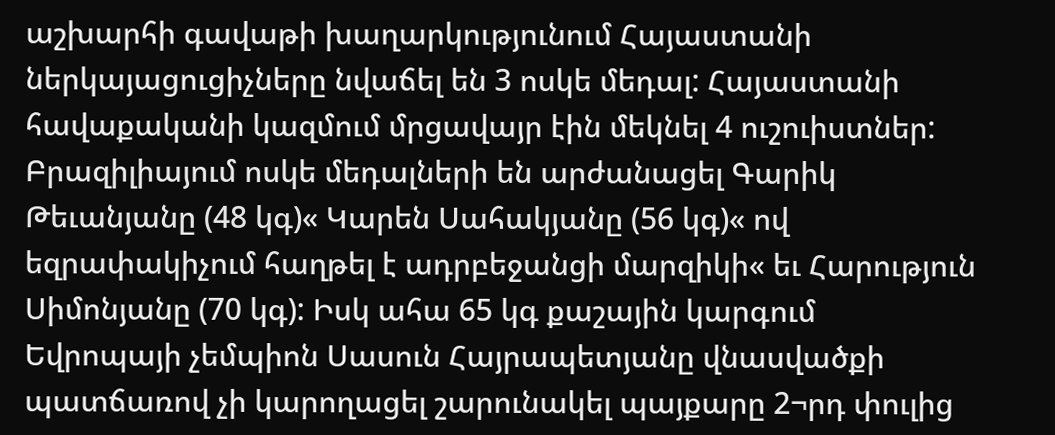աշխարհի գավաթի խաղարկությունում Հայաստանի ներկայացուցիչները նվաճել են 3 ոսկե մեդալ: Հայաստանի հավաքականի կազմում մրցավայր էին մեկնել 4 ուշուիստներ: Բրազիլիայում ոսկե մեդալների են արժանացել Գարիկ Թեւանյանը (48 կգ)« Կարեն Սահակյանը (56 կգ)« ով եզրափակիչում հաղթել է ադրբեջանցի մարզիկի« եւ Հարություն Սիմոնյանը (70 կգ): Իսկ ահա 65 կգ քաշային կարգում Եվրոպայի չեմպիոն Սասուն Հայրապետյանը վնասվածքի պատճառով չի կարողացել շարունակել պայքարը 2¬րդ փուլից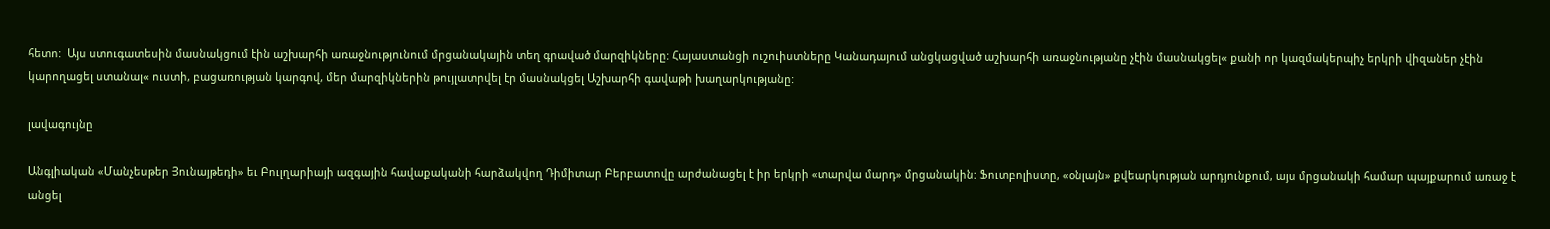հետո:  Այս ստուգատեսին մասնակցում էին աշխարհի առաջնությունում մրցանակային տեղ գրաված մարզիկները: Հայաստանցի ուշուիստները Կանադայում անցկացված աշխարհի առաջնությանը չէին մասնակցել« քանի որ կազմակերպիչ երկրի վիզաներ չէին կարողացել ստանալ« ուստի, բացառության կարգով, մեր մարզիկներին թույլատրվել էր մասնակցել Աշխարհի գավաթի խաղարկությանը:

լավագույնը

Անգլիական «Մանչեսթեր Յունայթեդի» եւ Բուլղարիայի ազգային հավաքականի հարձակվող Դիմիտար Բերբատովը արժանացել է իր երկրի «տարվա մարդ» մրցանակին: Ֆուտբոլիստը, «օնլայն» քվեարկության արդյունքում, այս մրցանակի համար պայքարում առաջ է անցել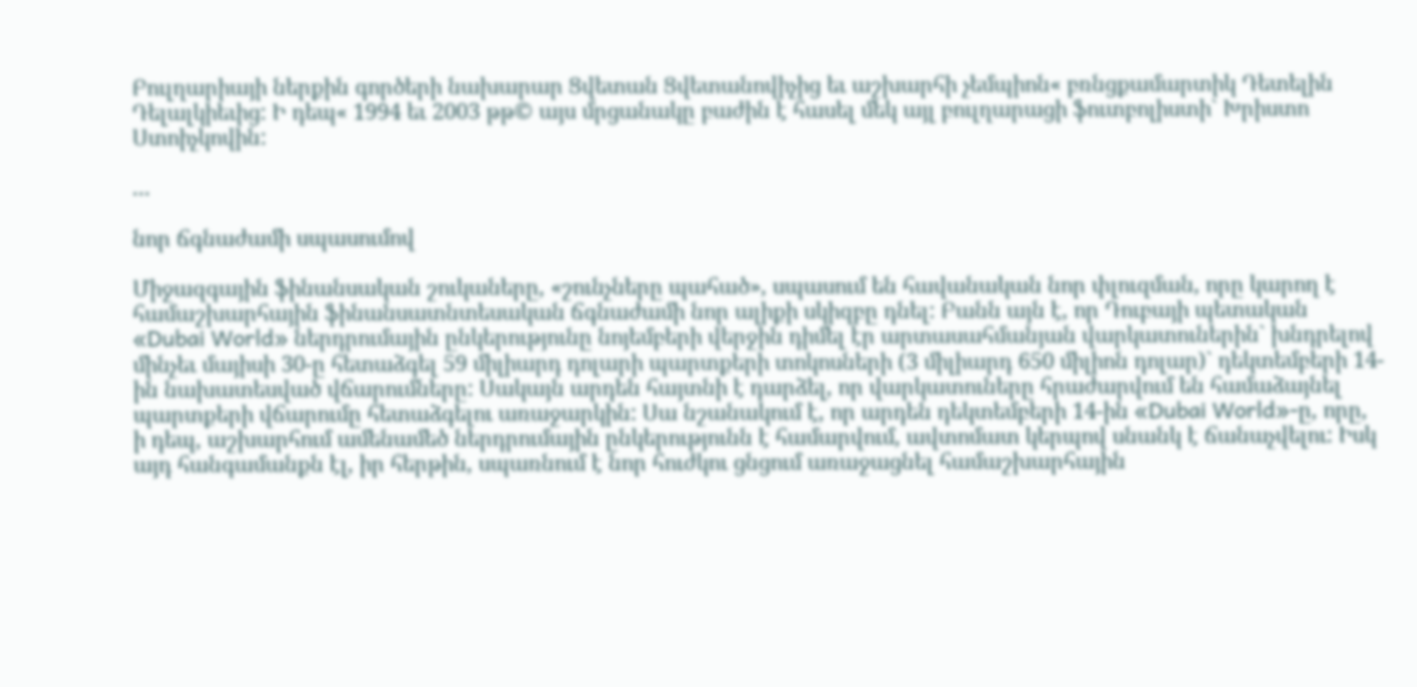Բուլղարիայի ներքին գործերի նախարար Ցվետան Ցվետանովիչից եւ աշխարհի չեմպիոն« բռնցքամարտիկ Դետելին Դելալկիեւից: Ի դեպ« 1994 եւ 2003 թթ© այս մրցանակը բաժին է հասել մեկ այլ բուլղարացի ֆուտբոլիստի` Խրիստո Ստոիչկովին:

...

նոր ճգնաժամի սպասումով

Միջազգային ֆինանսական շուկաները, «շունչները պահած», սպասում են հավանական նոր փլուզման, որը կարող է համաշխարհային ֆինանսատնտեսական ճգնաժամի նոր ալիքի սկիզբը դնել: Բանն այն է, որ Դուբայի պետական «Dubai World» ներդրումային ընկերությունը նոյեմբերի վերջին դիմել էր արտասահմանյան վարկատուներին` խնդրելով մինչեւ մայիսի 30-ը հետաձգել 59 միլիարդ դոլարի պարտքերի տոկոսների (3 միլիարդ 650 միլիոն դոլար)` դեկտեմբերի 14-ին նախատեսված վճարումները: Սակայն արդեն հայտնի է դարձել, որ վարկատուները հրաժարվում են համաձայնել պարտքերի վճարումը հետաձգելու առաջարկին: Սա նշանակում է, որ արդեն դեկտեմբերի 14-ին «Dubai World»-ը, որը, ի դեպ, աշխարհում ամենամեծ ներդրումային ընկերությունն է համարվում, ավտոմատ կերպով սնանկ է ճանաչվելու: Իսկ այդ հանգամանքն էլ, իր հերթին, սպառնում է նոր հուժկու ցնցում առաջացնել համաշխարհային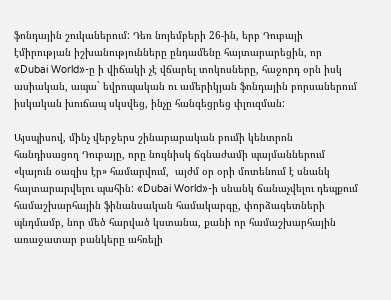ֆոնդային շուկաներում: Դեռ նոյեմբերի 26-ին, երբ Դուբայի էմիրության իշխանությունները ընդամենը հայտարարեցին, որ «Dubai World»-ը ի վիճակի չէ վճարել տոկոսները, հաջորդ օրն իսկ ասիական, ապա` եվրոպական ու ամերիկյան ֆոնդային բորսաներում իսկական խուճապ սկսվեց, ինչը հանգեցրեց փլուզման:

Այսպիսով, մինչ վերջերս շինարարական բումի կենտրոն հանդիսացող Դուբայը, որը նույնիսկ ճգնաժամի պայմաններում «կայուն օազիս էր» համարվում,  այժմ օր օրի մոտենում է սնանկ հայտարարվելու պահին: «Dubai World»-ի սնանկ ճանաչվելու դեպքում համաշխարհային ֆինանսական համակարգը, փորձագետների պնդմամբ, նոր մեծ հարված կստանա, քանի որ համաշխարհային առաջատար բանկերը ահռելի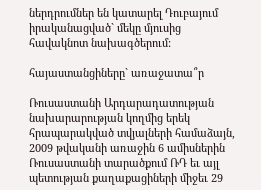ներդրումներ են կատարել Դուբայում իրականացված` մեկը մյուսից հավակնոտ նախագծերում:

հայաստանցիները` առաջատա՞ր

Ռուսաստանի Արդարադատության նախարարության կողմից երեկ հրապարակված տվյալների համաձայն, 2009 թվականի առաջին 6 ամիսներին Ռուսաստանի տարածքում ՌԴ եւ այլ պետության քաղաքացիների միջեւ 29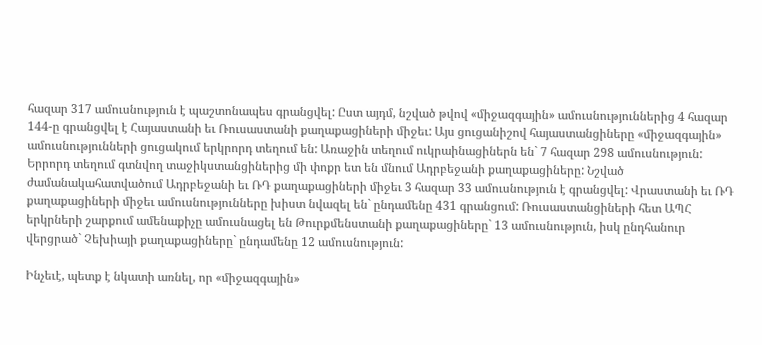հազար 317 ամուսնություն է պաշտոնապես գրանցվել: Ըստ այդմ, նշված թվով «միջազգային» ամուսնություններից 4 հազար 144-ը գրանցվել է Հայաստանի եւ Ռուսաստանի քաղաքացիների միջեւ: Այս ցուցանիշով հայաստանցիները «միջազգային» ամուսնությունների ցուցակում երկրորդ տեղում են: Առաջին տեղում ուկրաինացիներն են` 7 հազար 298 ամուսնություն: Երրորդ տեղում գտնվող տաջիկստանցիներից մի փոքր ետ են մնում Ադրբեջանի քաղաքացիները: Նշված ժամանակահատվածում Ադրբեջանի եւ ՌԴ քաղաքացիների միջեւ 3 հազար 33 ամուսնություն է գրանցվել: Վրաստանի եւ ՌԴ քաղաքացիների միջեւ ամուսնությունները խիստ նվազել են` ընդամենը 431 գրանցում: Ռուսաստանցիների հետ ԱՊՀ երկրների շարքում ամենաքիչը ամուսնացել են Թուրքմենստանի քաղաքացիները` 13 ամուսնություն, իսկ ընդհանուր վերցրած` Չեխիայի քաղաքացիները` ընդամենը 12 ամուսնություն:

Ինչեւէ, պետք է նկատի առնել, որ «միջազգային»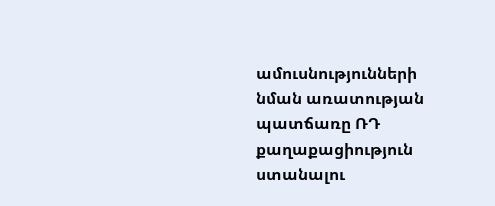ամուսնությունների նման առատության պատճառը ՌԴ քաղաքացիություն ստանալու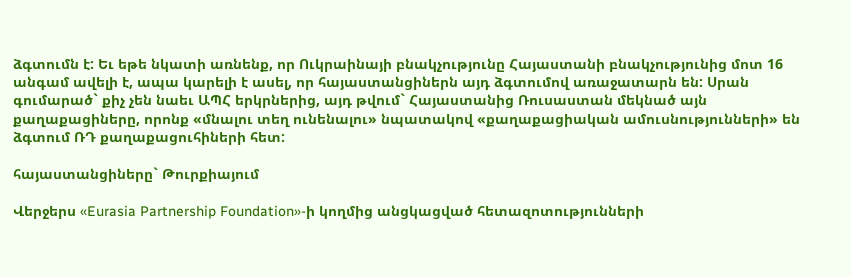ձգտումն է: Եւ եթե նկատի առնենք, որ Ուկրաինայի բնակչությունը Հայաստանի բնակչությունից մոտ 16 անգամ ավելի է, ապա կարելի է ասել, որ հայաստանցիներն այդ ձգտումով առաջատարն են: Սրան գումարած` քիչ չեն նաեւ ԱՊՀ երկրներից, այդ թվում` Հայաստանից Ռուսաստան մեկնած այն քաղաքացիները, որոնք «մնալու տեղ ունենալու» նպատակով «քաղաքացիական ամուսնությունների» են ձգտում ՌԴ քաղաքացուհիների հետ:

հայաստանցիները` Թուրքիայում

Վերջերս «Eurasia Partnership Foundation»-ի կողմից անցկացված հետազոտությունների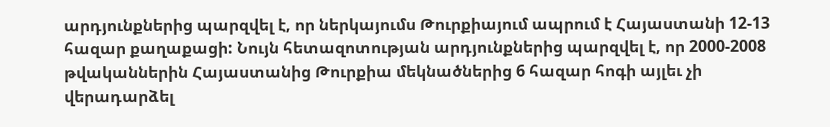արդյունքներից պարզվել է, որ ներկայումս Թուրքիայում ապրում է Հայաստանի 12-13 հազար քաղաքացի: Նույն հետազոտության արդյունքներից պարզվել է, որ 2000-2008 թվականներին Հայաստանից Թուրքիա մեկնածներից 6 հազար հոգի այլեւ չի վերադարձել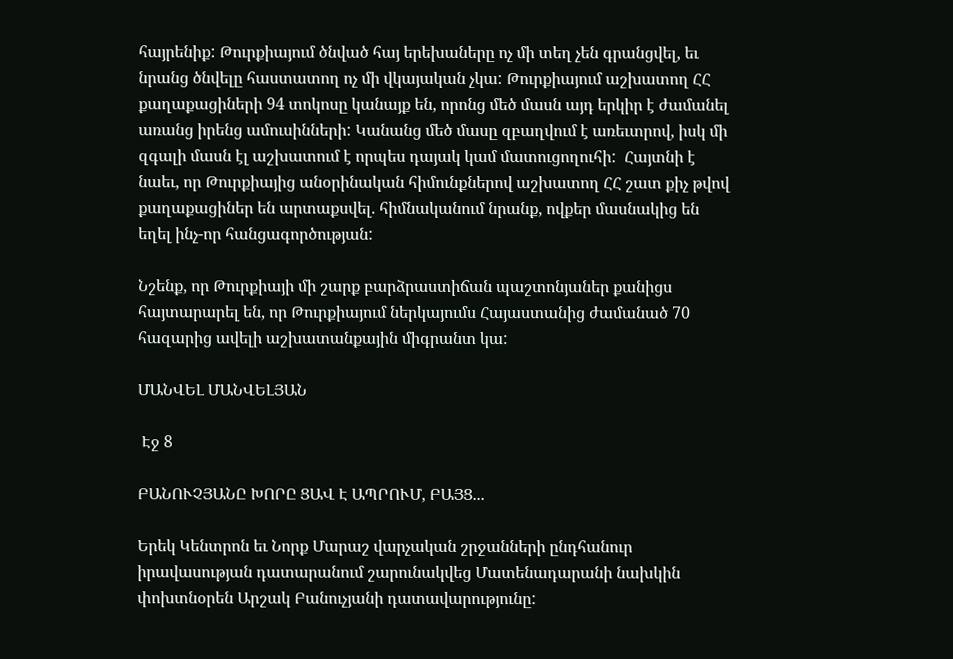հայրենիք: Թուրքիայում ծնված հայ երեխաները ոչ մի տեղ չեն գրանցվել, եւ նրանց ծնվելը հաստատող ոչ մի վկայական չկա: Թուրքիայում աշխատող ՀՀ քաղաքացիների 94 տոկոսը կանայք են, որոնց մեծ մասն այդ երկիր է ժամանել առանց իրենց ամուսինների: Կանանց մեծ մասը զբաղվում է առեւտրով, իսկ մի զգալի մասն էլ աշխատում է որպես դայակ կամ մատուցողուհի:  Հայտնի է նաեւ, որ Թուրքիայից անօրինական հիմունքներով աշխատող ՀՀ շատ քիչ թվով քաղաքացիներ են արտաքսվել. հիմնականում նրանք, ովքեր մասնակից են եղել ինչ-որ հանցագործության:

Նշենք, որ Թուրքիայի մի շարք բարձրաստիճան պաշտոնյաներ քանիցս հայտարարել են, որ Թուրքիայում ներկայումս Հայաստանից ժամանած 70 հազարից ավելի աշխատանքային միգրանտ կա:

ՄԱՆՎԵԼ ՄԱՆՎԵԼՅԱՆ

 Էջ 8

ԲԱՆՈՒՉՅԱՆԸ ԽՈՐԸ ՑԱՎ Է ԱՊՐՈՒՄ, ԲԱՅՑ...

Երեկ Կենտրոն եւ Նորք Մարաշ վարչական շրջանների ընդհանուր իրավասության դատարանում շարունակվեց Մատենադարանի նախկին փոխտնօրեն Արշակ Բանուչյանի դատավարությունը: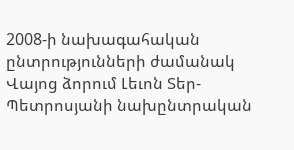2008-ի նախագահական ընտրությունների ժամանակ Վայոց ձորում Լեւոն Տեր-Պետրոսյանի նախընտրական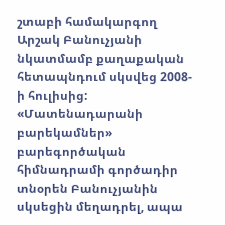շտաբի համակարգող Արշակ Բանուչյանի նկատմամբ քաղաքական հետապնդում սկսվեց 2008-ի հուլիսից: «Մատենադարանի բարեկամներ» բարեգործական հիմնադրամի գործադիր տնօրեն Բանուչյանին սկսեցին մեղադրել, ապա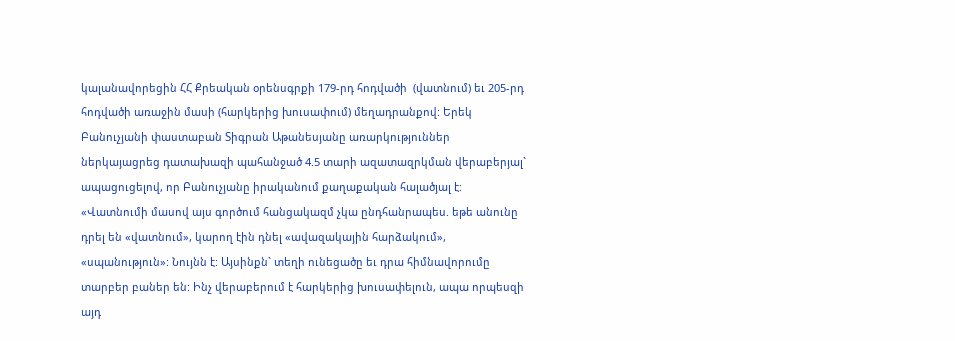կալանավորեցին ՀՀ Քրեական օրենսգրքի 179-րդ հոդվածի  (վատնում) եւ 205-րդ հոդվածի առաջին մասի (հարկերից խուսափում) մեղադրանքով: Երեկ Բանուչյանի փաստաբան Տիգրան Աթանեսյանը առարկություններ ներկայացրեց դատախազի պահանջած 4.5 տարի ազատազրկման վերաբերյալ` ապացուցելով, որ Բանուչյանը իրականում քաղաքական հալածյալ է: «Վատնումի մասով այս գործում հանցակազմ չկա ընդհանրապես. եթե անունը դրել են «վատնում», կարող էին դնել «ավազակային հարձակում», «սպանություն»: Նույնն է: Այսինքն` տեղի ունեցածը եւ դրա հիմնավորումը տարբեր բաներ են: Ինչ վերաբերում է հարկերից խուսափելուն, ապա որպեսզի այդ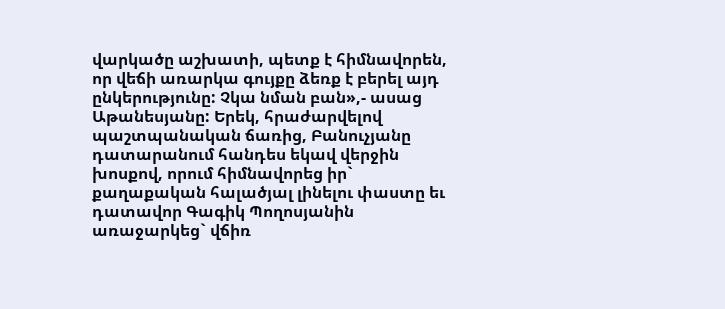վարկածը աշխատի, պետք է հիմնավորեն, որ վեճի առարկա գույքը ձեռք է բերել այդ ընկերությունը: Չկա նման բան»,- ասաց Աթանեսյանը: Երեկ, հրաժարվելով պաշտպանական ճառից, Բանուչյանը դատարանում հանդես եկավ վերջին խոսքով, որում հիմնավորեց իր` քաղաքական հալածյալ լինելու փաստը եւ դատավոր Գագիկ Պողոսյանին առաջարկեց` վճիռ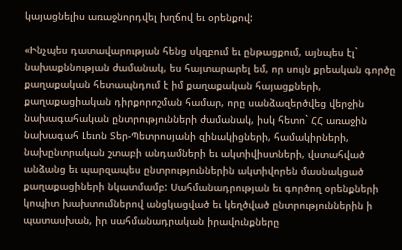կայացնելիս առաջնորդվել խղճով եւ օրենքով:

«Ինչպես դատավարության հենց սկզբում եւ ընթացքում, այնպես էլ` նախաքննության ժամանակ, ես հայտարարել եմ, որ սույն քրեական գործը քաղաքական հետապնդում է իմ քաղաքական հայացքների, քաղաքացիական դիրքորոշման համար, որը սանձազերծվեց վերջին նախագահական ընտրությունների ժամանակ, իսկ հետո` ՀՀ առաջին նախագահ Լեւոն Տեր-Պետրոսյանի զինակիցների, համակիրների, նախընտրական շտաբի անդամների եւ ակտիվիստների, վստահված անձանց եւ պարզապես ընտրություններին ակտիվորեն մասնակցած քաղաքացիների նկատմամբ: Սահմանադրության եւ գործող օրենքների կոպիտ խախտումներով անցկացված եւ կեղծված ընտրություններին ի պատասխան, իր սահմանադրական իրավունքները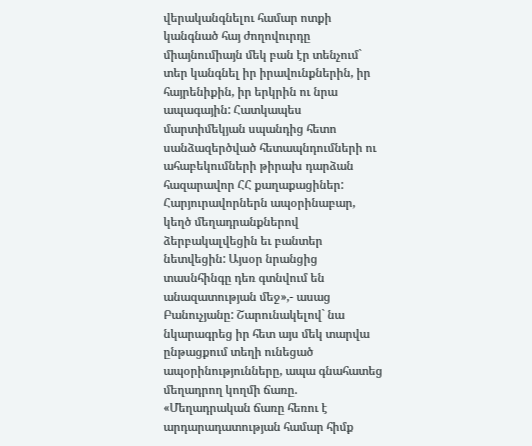վերականգնելու համար ոտքի կանգնած հայ ժողովուրդը միայնումիայն մեկ բան էր տենչում` տեր կանգնել իր իրավունքներին, իր հայրենիքին, իր երկրին ու նրա ապագային: Հատկապես մարտիմեկյան սպանդից հետո սանձազերծված հետապնդումների ու ահաբեկումների թիրախ դարձան հազարավոր ՀՀ քաղաքացիներ: Հարյուրավորներն ապօրինաբար, կեղծ մեղադրանքներով ձերբակալվեցին եւ բանտեր նետվեցին: Այսօր նրանցից տասնհինգը դեռ գտնվում են անազատության մեջ»,- ասաց Բանուչյանը: Շարունակելով` նա նկարագրեց իր հետ այս մեկ տարվա ընթացքում տեղի ունեցած ապօրինությունները, ապա գնահատեց մեղադրող կողմի ճառը. «Մեղադրական ճառը հեռու է արդարադատության համար հիմք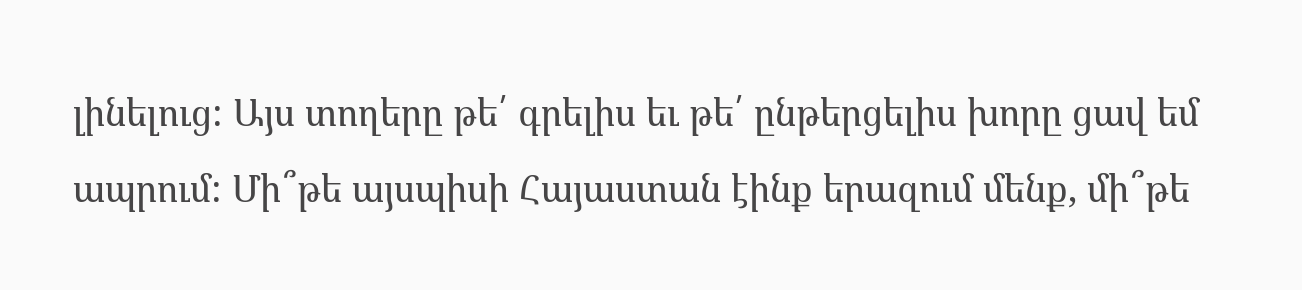լինելուց: Այս տողերը թե՛ գրելիս եւ թե՛ ընթերցելիս խորը ցավ եմ ապրում: Մի՞թե այսպիսի Հայաստան էինք երազում մենք, մի՞թե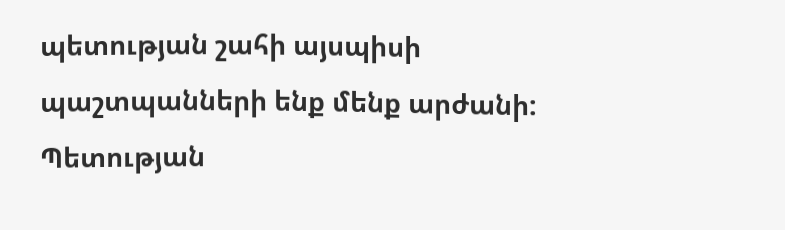պետության շահի այսպիսի պաշտպանների ենք մենք արժանի: Պետության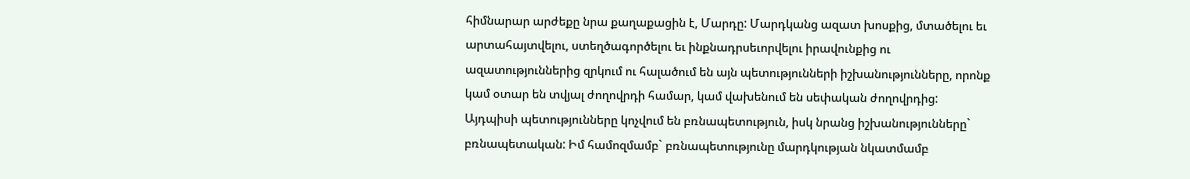հիմնարար արժեքը նրա քաղաքացին է, Մարդը: Մարդկանց ազատ խոսքից, մտածելու եւ արտահայտվելու, ստեղծագործելու եւ ինքնադրսեւորվելու իրավունքից ու ազատություններից զրկում ու հալածում են այն պետությունների իշխանությունները, որոնք կամ օտար են տվյալ ժողովրդի համար, կամ վախենում են սեփական ժողովրդից: Այդպիսի պետությունները կոչվում են բռնապետություն, իսկ նրանց իշխանությունները` բռնապետական: Իմ համոզմամբ` բռնապետությունը մարդկության նկատմամբ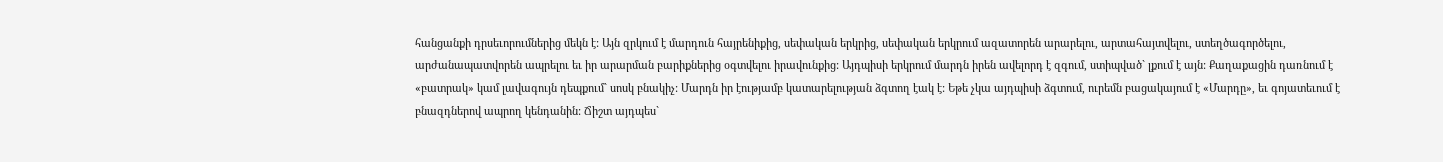հանցանքի դրսեւորումներից մեկն է: Այն զրկում է մարդուն հայրենիքից, սեփական երկրից, սեփական երկրում ազատորեն արարելու, արտահայտվելու, ստեղծագործելու, արժանապատվորեն ապրելու եւ իր արարման բարիքներից օգտվելու իրավունքից: Այդպիսի երկրում մարդն իրեն ավելորդ է զգում, ստիպված` լքում է այն: Քաղաքացին դառնում է «բատրակ» կամ լավագույն դեպքում` սոսկ բնակիչ: Մարդն իր էությամբ կատարելության ձգտող էակ է: Եթե չկա այդպիսի ձգտում, ուրեմն բացակայում է «Մարդը», եւ գոյատեւում է բնազդներով ապրող կենդանին: Ճիշտ այդպես`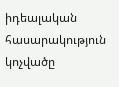իդեալական հասարակություն կոչվածը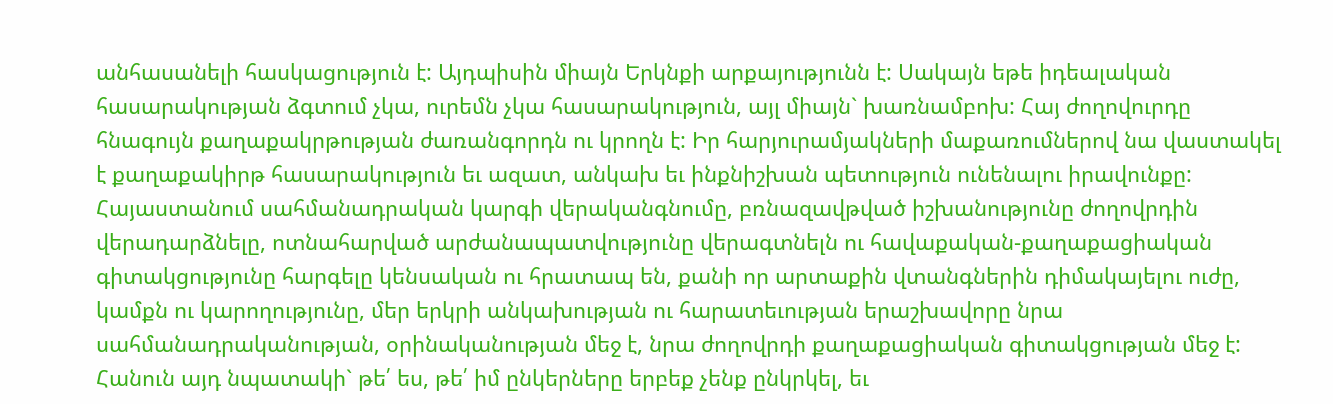անհասանելի հասկացություն է: Այդպիսին միայն Երկնքի արքայությունն է: Սակայն եթե իդեալական հասարակության ձգտում չկա, ուրեմն չկա հասարակություն, այլ միայն` խառնամբոխ: Հայ ժողովուրդը հնագույն քաղաքակրթության ժառանգորդն ու կրողն է: Իր հարյուրամյակների մաքառումներով նա վաստակել է քաղաքակիրթ հասարակություն եւ ազատ, անկախ եւ ինքնիշխան պետություն ունենալու իրավունքը: Հայաստանում սահմանադրական կարգի վերականգնումը, բռնազավթված իշխանությունը ժողովրդին վերադարձնելը, ոտնահարված արժանապատվությունը վերագտնելն ու հավաքական-քաղաքացիական գիտակցությունը հարգելը կենսական ու հրատապ են, քանի որ արտաքին վտանգներին դիմակայելու ուժը, կամքն ու կարողությունը, մեր երկրի անկախության ու հարատեւության երաշխավորը նրա սահմանադրականության, օրինականության մեջ է, նրա ժողովրդի քաղաքացիական գիտակցության մեջ է: Հանուն այդ նպատակի` թե՛ ես, թե՛ իմ ընկերները երբեք չենք ընկրկել, եւ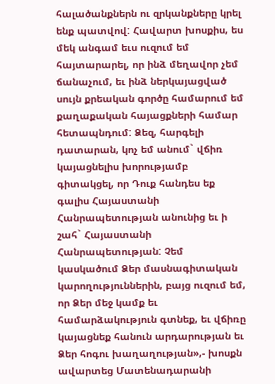հալածանքներն ու զրկանքները կրել ենք պատվով: Հավարտ խոսքիս, ես մեկ անգամ եւս ուզում եմ հայտարարել, որ ինձ մեղավոր չեմ ճանաչում, եւ ինձ ներկայացված սույն քրեական գործը համարում եմ քաղաքական հայացքների համար հետապնդում: Ձեզ, հարգելի դատարան, կոչ եմ անում` վճիռ կայացնելիս խորությամբ գիտակցել, որ Դուք հանդես եք գալիս Հայաստանի Հանրապետության անունից եւ ի շահ` Հայաստանի Հանրապետության: Չեմ կասկածում Ձեր մասնագիտական կարողություններին, բայց ուզում եմ, որ Ձեր մեջ կամք եւ համարձակություն գտնեք, եւ վճիռը կայացնեք հանուն արդարության եւ Ձեր հոգու խաղաղության»,- խոսքն ավարտեց Մատենադարանի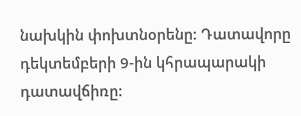նախկին փոխտնօրենը: Դատավորը դեկտեմբերի 9-ին կհրապարակի դատավճիռը: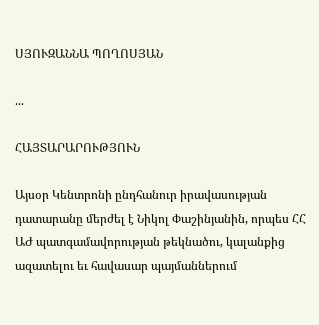ՍՅՈՒԶԱՆՆԱ ՊՈՂՈՍՅԱՆ

...

ՀԱՅՏԱՐԱՐՈՒԹՅՈՒՆ

Այսօր Կենտրոնի ընդհանուր իրավասության դատարանը մերժել է Նիկոլ Փաշինյանին, որպես ՀՀ ԱԺ պատգամավորության թեկնածու, կալանքից ազատելու եւ հավասար պայմաններում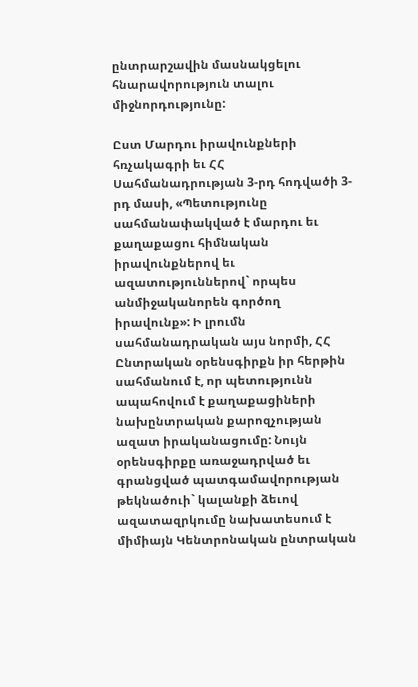ընտրարշավին մասնակցելու հնարավորություն տալու միջնորդությունը:

Ըստ Մարդու իրավունքների հռչակագրի եւ ՀՀ Սահմանադրության 3-րդ հոդվածի 3-րդ մասի, «Պետությունը սահմանափակված է մարդու եւ քաղաքացու հիմնական իրավունքներով եւ ազատություններով` որպես անմիջականորեն գործող իրավունք»: Ի լրումն սահմանադրական այս նորմի, ՀՀ Ընտրական օրենսգիրքն իր հերթին սահմանում է, որ պետությունն ապահովում է քաղաքացիների նախընտրական քարոզչության ազատ իրականացումը: Նույն օրենսգիրքը առաջադրված եւ գրանցված պատգամավորության թեկնածուի` կալանքի ձեւով ազատազրկումը նախատեսում է միմիայն Կենտրոնական ընտրական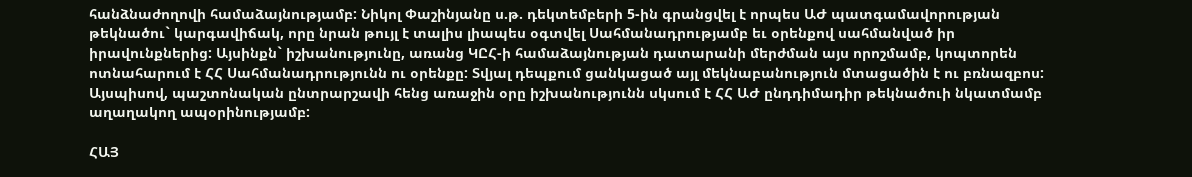հանձնաժողովի համաձայնությամբ: Նիկոլ Փաշինյանը ս.թ. դեկտեմբերի 5-ին գրանցվել է որպես ԱԺ պատգամավորության թեկնածու` կարգավիճակ, որը նրան թույլ է տալիս լիապես օգտվել Սահմանադրությամբ եւ օրենքով սահմանված իր իրավունքներից: Այսինքն` իշխանությունը, առանց ԿԸՀ-ի համաձայնության դատարանի մերժման այս որոշմամբ, կոպտորեն ոտնահարում է ՀՀ Սահմանադրությունն ու օրենքը: Տվյալ դեպքում ցանկացած այլ մեկնաբանություն մտացածին է ու բռնազբոս: Այսպիսով, պաշտոնական ընտրարշավի հենց առաջին օրը իշխանությունն սկսում է ՀՀ ԱԺ ընդդիմադիր թեկնածուի նկատմամբ աղաղակող ապօրինությամբ:

ՀԱՅ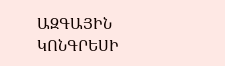ԱԶԳԱՅԻՆ ԿՈՆԳՐԵՍԻ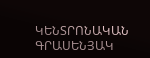ԿԵՆՏՐՈՆԱԿԱՆ ԳՐԱՍԵՆՅԱԿ